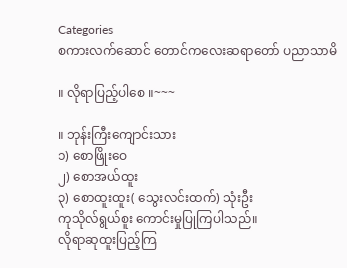Categories
စကားလက်ဆောင် တောင်ကလေးဆရာတော် ပညာသာမိ

။ လိုရာပြည့်ပါစေ ။~~~

။ ဘုန်းကြီးကျောင်းသား
၁) စောဖြိုးဝေ
၂) စောအယ်ထူး
၃) စောထူးထူး( သွေးလင်းထက်) သုံးဦး
ကုသိုလ်ရွယ်စူး ကောင်းမှုပြုကြပါသည်။
လိုရာဆုထူးပြည့်ကြ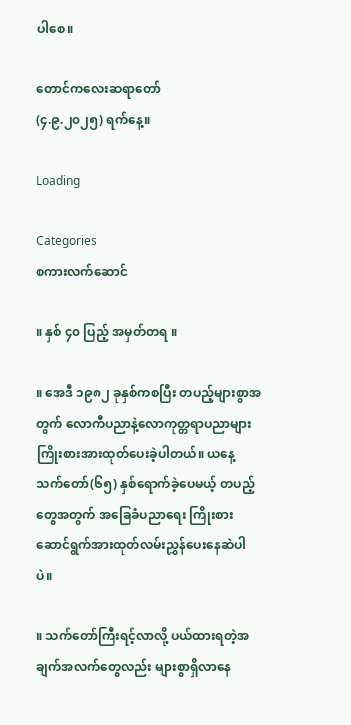ပါစေ။

တောင်ကလေးဆရာတော်
(၄.၉.၂၀၂၅) ရက်နေ့။

Loading

Categories
စကားလက်ဆောင်

။ နှစ် ၄၀ ပြည့် အမှတ်တရ ။

။ အေဒီ ၁၉၈၂ ခုနှစ်ကစပြီး တပည့်များစွာအတွက် လောကီပညာနဲ့လောကုတ္တရာပညာများ ကြိုးစားအားထုတ်ပေးခဲ့ပါတယ်။ ယနေ့ သက်တော်(၆၅) နှစ်ရောက်ခဲ့ပေမယ့် တပည့်တွေအတွက် အခြေခံပညာရေး ကြိုးစားဆောင်ရွက်အားထုတ်လမ်းညွှန်ပေးနေဆဲပါပဲ။

။ သက်တော်ကြီးရင့်လာလို့ ပယ်ထားရတဲ့အချက်အလက်တွေလည်း များစွာရှိလာနေ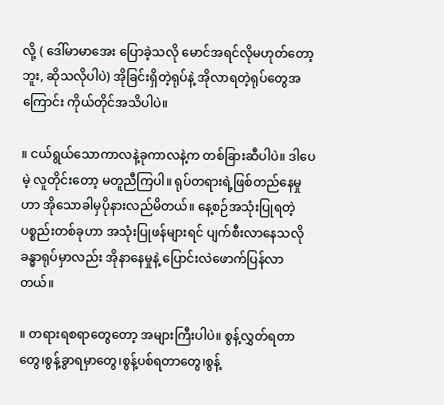လို့ ( ဒေါ်မာမာအေး ပြောခဲ့သလို မောင်အရင်လိုမဟုတ်တော့ဘူး, ဆိုသလိုပါပဲ) အိုခြင်းရှိတဲ့ရုပ်နဲ့ အိုလာရတဲ့ရုပ်တွေအကြောင်း ကိုယ်တိုင်အသိပါပဲ။

။ ငယ်ရွယ်သောကာလနဲ့ခုကာလနဲ့က တစ်ခြားဆီပါပဲ။ ဒါပေမဲ့ လူတိုင်းတော့ မတူညီကြပါ။ ရုပ်တရားရဲ့ဖြစ်တည်နေမှုဟာ အိုသောခါမှပိုနားလည်မိတယ်။ နေ့စဉ်အသုံးပြုရတဲ့ပစ္စည်းတစ်ခုဟာ အသုံးပြုဖန်များရင် ပျက်စီးလာနေသလို ခန္ဓာရုပ်မှာလည်း အိုနာနေမှုနဲ့ ပြောင်းလဲဖောက်ပြန်လာတယ်။

။ တရားရစရာတွေတော့ အများကြီးပါပဲ။ စွန့်လွှတ်ရတာတွေ၊စွန့်ခွာရမှာတွေ၊စွန့်ပစ်ရတာတွေ၊စွန့်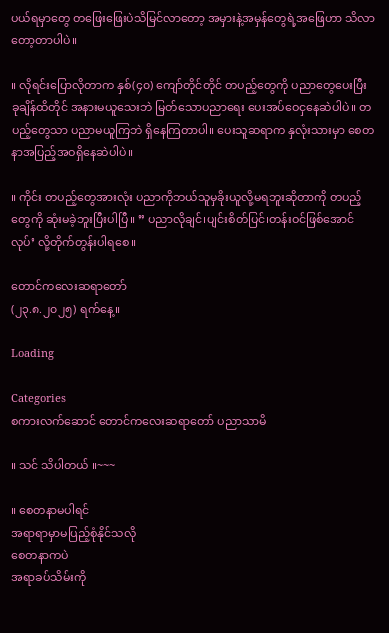ပယ်ရမှာတွေ တဖြေးဖြေးပဲသိမြင်လာတော့ အမှားနဲ့အမှန်တွေရဲ့အဖြေဟာ သိလာတော့တာပါပဲ။

။ လိုရင်းပြောလိုတာက နှစ်(၄၀) ကျော်တိုင်တိုင် တပည့်တွေကို ပညာတွေပေးပြီး ခုချိန်ထိတိုင် အနားမယူသေးဘဲ မြတ်သောပညာရေး ပေးအပ်ဝေငှနေဆဲပါပဲ။ တပည့်တွေသာ ပညာမယူကြဘဲ ရှိနေကြတာပါ။ ပေးသူဆရာက နှလုံးသားမှာ စေတနာအပြည့်အဝရှိနေဆဲပါပဲ။

။ ကိုင်း တပည့်တွေအားလုံး ပညာကိုဘယ်သူမှခိုးယူလို့မရဘူးဆိုတာကို တပည့်တွေကို ဆုံးမခဲ့ဘူးပြီးပါပြီ။ ” ပညာလိုချင်၊ပျင်းစိတ်ပြင်၊တန်းဝင်ဖြစ်အောင်လုပ်’ လို့တိုက်တွန်းပါရစေ။

တောင်ကလေးဆရာတော်
(၂၃.၈.၂၀၂၅) ရက်နေ့။

Loading

Categories
စကားလက်ဆောင် တောင်ကလေးဆရာတော် ပညာသာမိ

။ သင် သိပါတယ် ။~~~

။ စေတနာမပါရင်
အရာရာမှာမပြည့်စုံနိုင်သလို
စေတနာကပဲ
အရာခပ်သိမ်းကို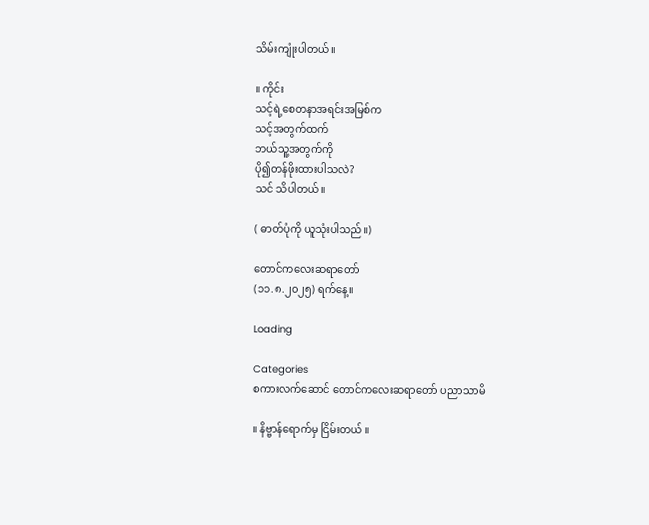သိမ်းကျုံးပါတယ်။

။ ကိုင်း
သင့်ရဲ့စေတနာအရင်းအမြစ်က
သင့်အတွက်ထက်
ဘယ်သူ့အတွက်ကို
ပို၍တန်ဖိုးထားပါသလဲ?
သင် သိပါတယ်။

( ဓာတ်ပုံကို ယူသုံးပါသည်။)

တောင်ကလေးဆရာတော်
(၁၁.၈.၂၀၂၅) ရက်နေ့။

Loading

Categories
စကားလက်ဆောင် တောင်ကလေးဆရာတော် ပညာသာမိ

။ နိဗ္ဗာန်ရောက်မှ ငြိမ်းတယ် ။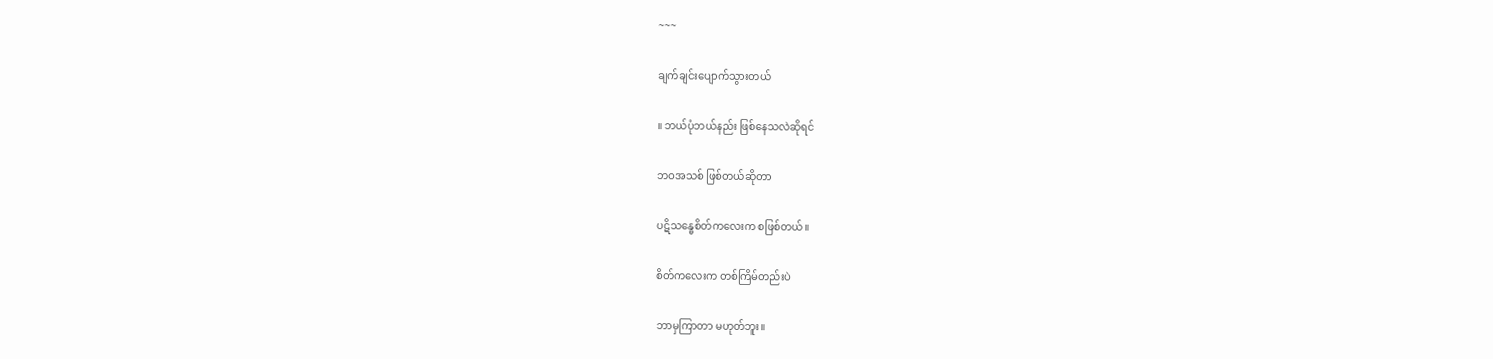~~~

ချက်ချင်းပျောက်သွားတယ်

။ ဘယ်ပုံဘယ်နည်း ဖြစ်နေသလဲဆိုရင်

ဘဝအသစ် ဖြစ်တယ်ဆိုတာ

ပဋိသန္ဓေစိတ်ကလေးက စဖြစ်တယ်။

စိတ်ကလေးက တစ်ကြိမ်တည်းပဲ

ဘာမှကြာတာ မဟုတ်ဘူး။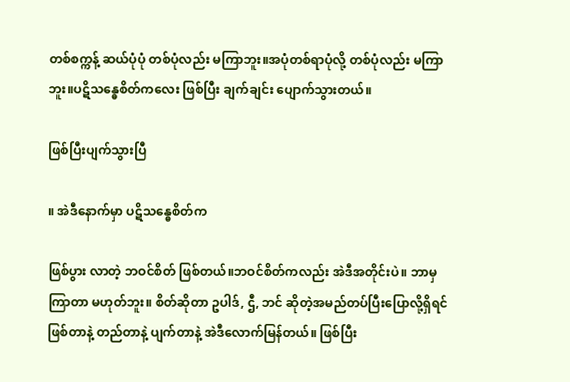တစ်စက္ကန့် ဆယ်ပုံပုံ တစ်ပုံလည်း မကြာဘူး။အပုံတစ်ရာပုံလို့ တစ်ပုံလည်း မကြာဘူး။ပဋိသန္ဓေစိတ်ကလေး ဖြစ်ပြီး ချက်ချင်း ပျောက်သွားတယ်။

ဖြစ်ပြီးပျက်သွားပြီ

။ အဲဒီနောက်မှာ ပဋိသန္ဓေစိတ်က

ဖြစ်ပွား လာတဲ့ ဘဝင်စိတ် ဖြစ်တယ်။ဘဝင်စိတ်ကလည်း အဲဒီအတိုင်းပဲ။ ဘာမှကြာတာ မဟုတ်ဘူး။ စိတ်ဆိုတာ ဥပါဒ်, ဌီ, ဘင် ဆိုတဲ့အမည်တပ်ပြီးပြောလို့ရှိရင် ဖြစ်တာနဲ့ တည်တာနဲ့ ပျက်တာနဲ့ အဲဒီလောက်မြန်တယ်။ ဖြစ်ပြီး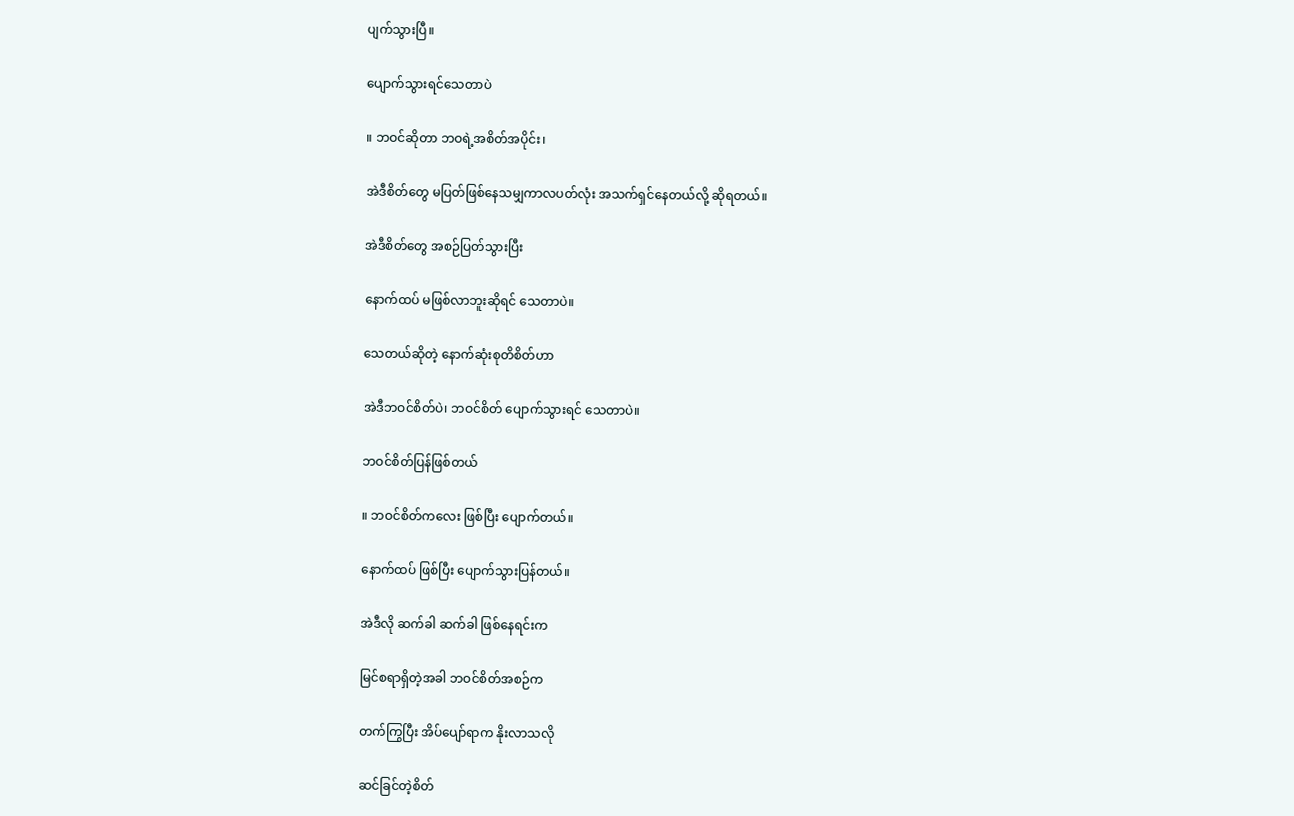ပျက်သွားပြီ။

ပျောက်သွားရင်သေတာပဲ

။ ဘဝင်ဆိုတာ ဘဝရဲ့အစိတ်အပိုင်း၊

အဲဒီစိတ်တွေ မပြတ်ဖြစ်နေသမျှကာလပတ်လုံး အသက်ရှင်နေတယ်လို့ ဆိုရတယ်။

အဲဒီစိတ်တွေ အစဉ်ပြတ်သွားပြီး

နောက်ထပ် မဖြစ်လာဘူးဆိုရင် သေတာပဲ။

သေတယ်ဆိုတဲ့ နောက်ဆုံးစုတိစိတ်ဟာ

အဲဒီဘဝင်စိတ်ပဲ၊ ဘဝင်စိတ် ပျောက်သွားရင် သေတာပဲ။

ဘဝင်စိတ်ပြန်ဖြစ်တယ်

။ ဘဝင်စိတ်ကလေး ဖြစ်ပြီး ပျောက်တယ်။

နောက်ထပ် ဖြစ်ပြီး ပျောက်သွားပြန်တယ်။

အဲဒီလို ဆက်ခါ ဆက်ခါ ဖြစ်နေရင်းက

မြင်စရာရှိတဲ့အခါ ဘဝင်စိတ်အစဉ်က

တက်ကြွပြီး အိပ်ပျော်ရာက နိုးလာသလို

ဆင်ခြင်တဲ့စိတ်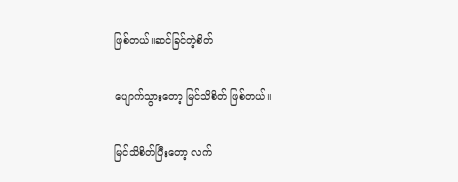ဖြစ်တယ်။ဆင်ခြင်တဲ့စိတ်

ပျောက်သွားတော့ မြင်သိစိတ် ဖြစ်တယ်။

မြင်သိစိတ်ပြီးတော့ လက်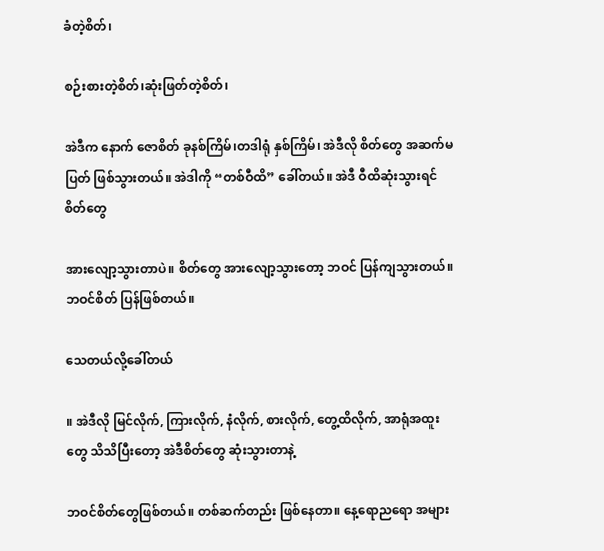ခံတဲ့စိတ်၊

စဉ်းစားတဲ့စိတ်၊ဆုံးဖြတ်တဲ့စိတ်၊

အဲဒီက နောက် ဇောစိတ် ခုနစ်ကြိမ်၊တဒါရုံ နှစ်ကြိမ်၊ အဲဒီလို စိတ်တွေ အဆက်မပြတ် ဖြစ်သွားတယ်။ အဲဒါကို “တစ်ဝီထိ” ခေါ်တယ်။ အဲဒီ ဝီထိဆုံးသွားရင် စိတ်တွေ

အားလျော့သွားတာပဲ။ စိတ်တွေ အားလျော့သွားတော့ ဘဝင် ပြန်ကျသွားတယ်။ ဘဝင်စိတ် ပြန်ဖြစ်တယ်။

သေတယ်လို့ခေါ်တယ်

။ အဲဒီလို မြင်လိုက်, ကြားလိုက်, နံလိုက်, စားလိုက်, တွေ့ထိလိုက်, အာရုံအထူးတွေ သိသိပြီးတော့ အဲဒီစိတ်တွေ ဆုံးသွားတာနဲ့

ဘဝင်စိတ်တွေဖြစ်တယ်။ တစ်ဆက်တည်း ဖြစ်နေတာ။ နေ့ရောညရော အများ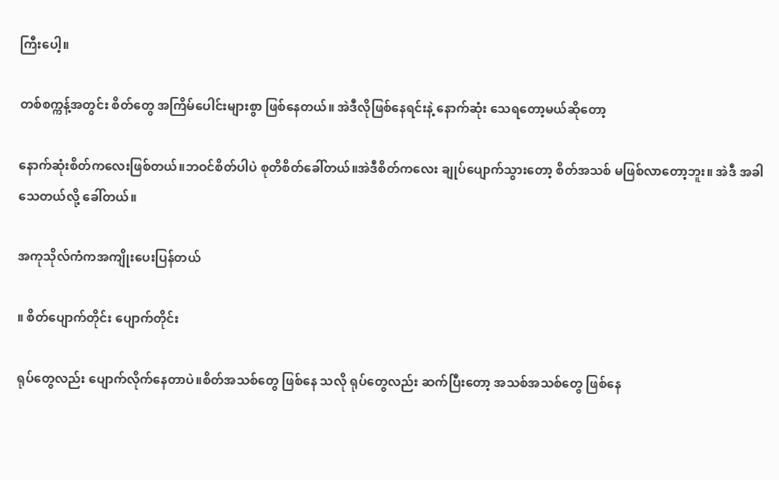ကြီးပေါ့။

တစ်စက္ကန့်အတွင်း စိတ်တွေ အကြိမ်ပေါင်းများစွာ ဖြစ်နေတယ်။ အဲဒီလိုဖြစ်နေရင်းနဲ့ နောက်ဆုံး သေရတော့မယ်ဆိုတော့

နောက်ဆုံးစိတ်ကလေးဖြစ်တယ်။ဘဝင်စိတ်ပါပဲ စုတိစိတ်ခေါ်တယ်။အဲဒီစိတ်ကလေး ချုပ်ပျောက်သွားတော့ စိတ်အသစ် မဖြစ်လာတော့ဘူး။ အဲဒီ အခါ သေတယ်လို့ ခေါ်တယ်။

အကုသိုလ်ကံကအကျိုးပေးပြန်တယ်

။ စိတ်ပျောက်တိုင်း ပျောက်တိုင်း

ရုပ်တွေလည်း ပျောက်လိုက်နေတာပဲ။စိတ်အသစ်တွေ ဖြစ်နေ သလို ရုပ်တွေလည်း ဆက်ပြီးတော့ အသစ်အသစ်တွေ ဖြစ်နေ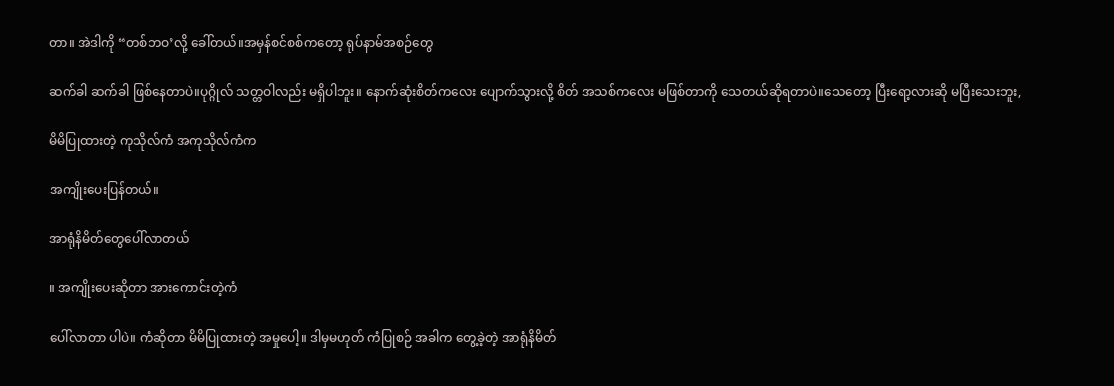တာ။ အဲဒါကို “တစ်ဘဝ’လို့ ခေါ်တယ်။အမှန်စင်စစ်ကတော့ ရုပ်နာမ်အစဉ်တွေ

ဆက်ခါ ဆက်ခါ ဖြစ်နေတာပဲ။ပုဂ္ဂိုလ် သတ္တဝါလည်း မရှိပါဘူး။ နောက်ဆုံးစိတ်ကလေး ပျောက်သွားလို့ စိတ် အသစ်ကလေး မဖြစ်တာကို သေတယ်ဆိုရတာပဲ။သေတော့ ပြီးရော့လားဆို မပြီးသေးဘူး,

မိမိပြုထားတဲ့ ကုသိုလ်ကံ အကုသိုလ်ကံက

အကျိုးပေးပြန်တယ်။

အာရုံနိမိတ်တွေပေါ်လာတယ်

။ အကျိုးပေးဆိုတာ အားကောင်းတဲ့ကံ

ပေါ်လာတာ ပါပဲ။ ကံဆိုတာ မိမိပြုထားတဲ့ အမှုပေါ့။ ဒါမှမဟုတ် ကံပြုစဉ် အခါက တွေ့ခဲ့တဲ့ အာရုံနိမိတ်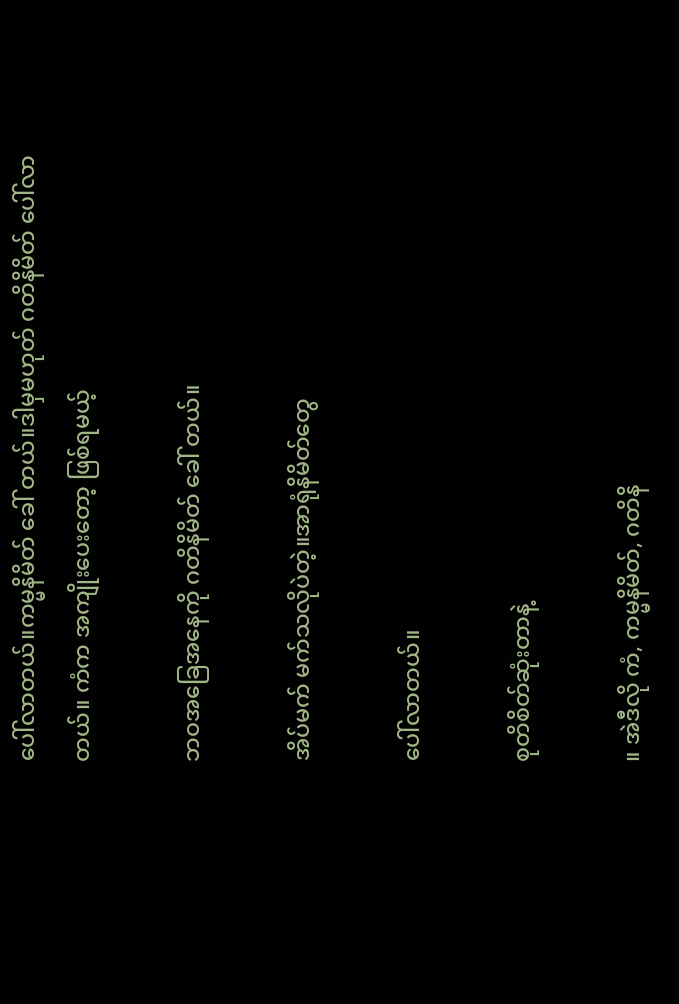ပေါ်လာတယ်။ကမ္မနိမိတ် ခေါ် တယ်။ဒါမှမဟုတ် ဂတိနိမိတ် ပေါ်လာတယ်။ ကံက အကျိုးပေးတော့ ဖြစ်ရမယ့်

ဘဝအခြေအနေကို ဂတိနိမိတ် ခေါ် တယ်။

အိပ်မက် မက်သလိုပဲတဲ့။အာရုံနိမိတ်တွေ

ပေါ်လာတယ်။

စုတိစိတ်ဆုံးတာနဲ့

။ အဲဒီလို ကံ, ကမ္မနိမိတ်, ဂတိနိ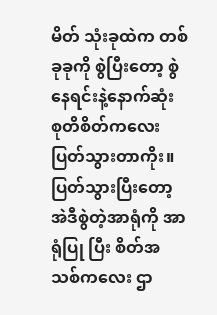မိတ် သုံးခုထဲက တစ်ခုခုကို စွဲပြီးတော့ စွဲနေရင်းနဲ့နောက်ဆုံး စုတိစိတ်ကလေး ပြတ်သွားတာကိုး။ ပြတ်သွားပြီးတော့ အဲဒီစွဲတဲ့အာရုံကို အာရုံပြု ပြီး စိတ်အသစ်ကလေး ဌာ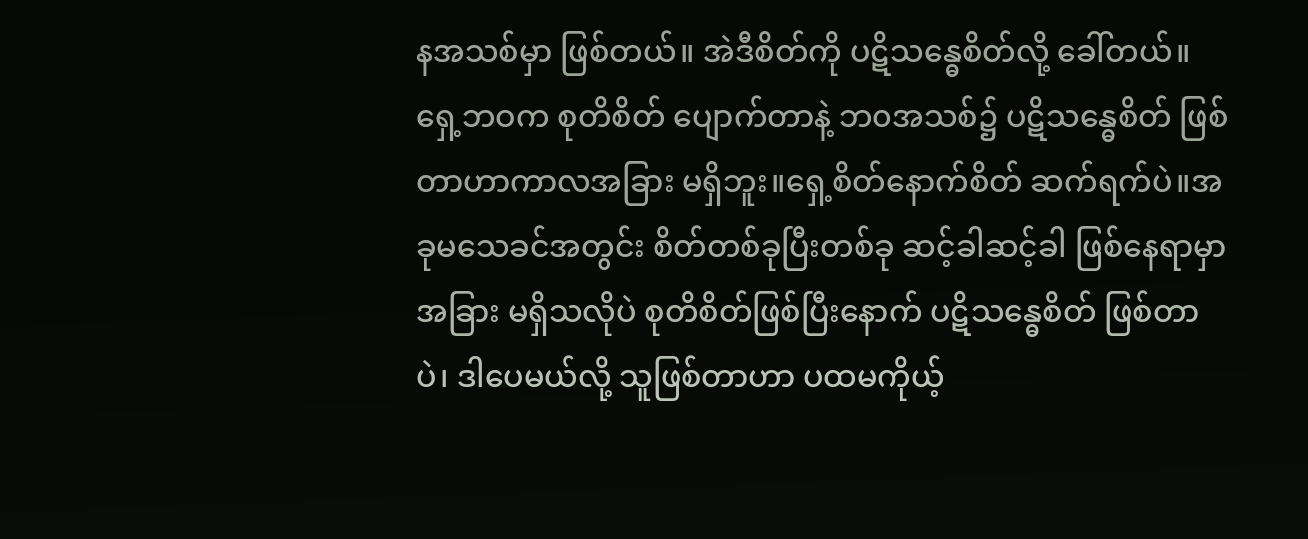နအသစ်မှာ ဖြစ်တယ်။ အဲဒီစိတ်ကို ပဋိသန္ဓေစိတ်လို့ ခေါ်တယ်။ ရှေ့ဘဝက စုတိစိတ် ပျောက်တာနဲ့ ဘ၀အသစ်၌ ပဋိသန္ဓေစိတ် ဖြစ်တာဟာကာလအခြား မရှိဘူး။ရှေ့စိတ်နောက်စိတ် ဆက်ရက်ပဲ။အခုမသေခင်အတွင်း စိတ်တစ်ခုပြီးတစ်ခု ဆင့်ခါဆင့်ခါ ဖြစ်နေရာမှာ အခြား မရှိသလိုပဲ စုတိစိတ်ဖြစ်ပြီးနောက် ပဋိသန္ဓေစိတ် ဖြစ်တာပဲ၊ ဒါပေမယ်လို့ သူဖြစ်တာဟာ ပထမကိုယ့်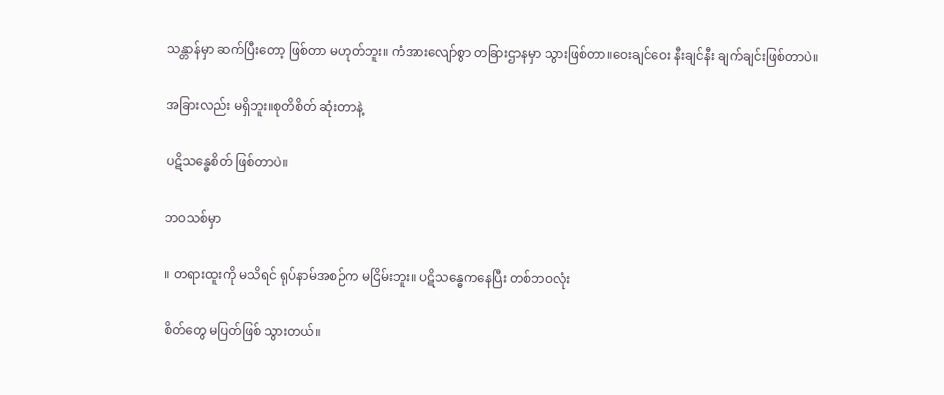သန္တာန်မှာ ဆက်ပြီးတော့ ဖြစ်တာ မဟုတ်ဘူး။ ကံအားလျော်စွာ တခြားဌာနမှာ သွားဖြစ်တာ။ဝေးချင်ဝေး နီးချင်နီး ချက်ချင်းဖြစ်တာပဲ။

အခြားလည်း မရှိဘူး။စုတိစိတ် ဆုံးတာနဲ့

ပဋိသန္ဓေစိတ် ဖြစ်တာပဲ။

ဘဝသစ်မှာ

။ တရားထူးကို မသိရင် ရုပ်နာမ်အစဉ်က မငြိမ်းဘူး။ ပဋိသန္ဓေကနေပြီး တစ်ဘဝလုံး

စိတ်တွေ မပြတ်ဖြစ် သွားတယ်။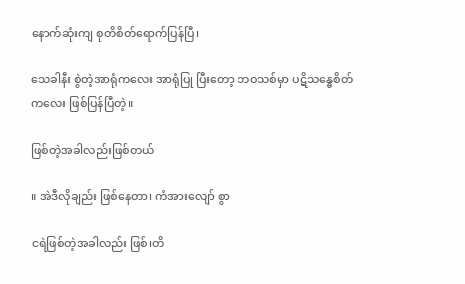နောက်ဆုံးကျ စုတိစိတ်ရောက်ပြန်ပြီ၊

သေခါနီး စွဲတဲ့အာရုံကလေး အာရုံပြု ပြီးတော့ ဘဝသစ်မှာ ပဋိသန္ဓေစိတ် ကလေး ဖြစ်ပြန်ပြီတဲ့။

ဖြစ်တဲ့အခါလည်းဖြစ်တယ်

။ အဲဒီလိုချည်း ဖြစ်နေတာ၊ ကံအားလျော် စွာ

ငရဲဖြစ်တဲ့အခါလည်း ဖြစ်၊တိ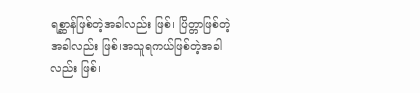ရစ္ဆာန်ဖြစ်တဲ့အခါလည်း ဖြစ်၊ ပြိတ္တာဖြစ်တဲ့အခါလည်း ဖြစ်၊အသူရကယ်ဖြစ်တဲ့အခါလည်း ဖြစ်၊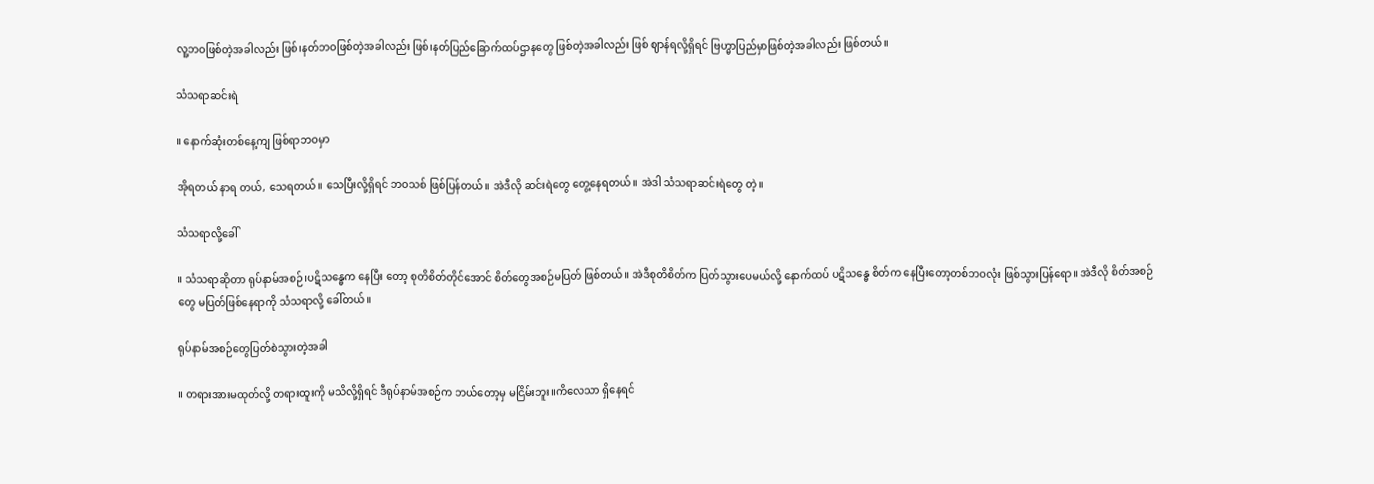လူ့ဘဝဖြစ်တဲ့အခါလည်း ဖြစ်၊နတ်ဘဝဖြစ်တဲ့အခါလည်း ဖြစ်၊နတ်ပြည်ခြောက်ထပ်ဌာနတွေ ဖြစ်တဲ့အခါလည်း ဖြစ် ဈာန်ရလို့ရှိရင် ဗြဟ္မာပြည်မှာဖြစ်တဲ့အခါလည်း ဖြစ်တယ်။

သံသရာဆင်းရဲ

။ နောက်ဆုံးတစ်နေ့ကျ ဖြစ်ရာဘဝမှာ

အိုရတယ် နာရ တယ်, သေရတယ်။ သေပြီးလို့ရှိရင် ဘဝသစ် ဖြစ်ပြန်တယ်။ အဲဒီလို ဆင်းရဲတွေ တွေ့နေရတယ်။ အဲဒါ သံသရာဆင်းရဲတွေ တဲ့။

သံသရာလို့ခေါ်

။ သံသရာဆိုတာ ရုပ်နာမ်အစဉ်၊ပဋိသန္ဓေက နေပြီး တော့ စုတိစိတ်တိုင်အောင် စိတ်တွေအစဉ်မပြတ် ဖြစ်တယ်။ အဲဒီစုတိစိတ်က ပြတ်သွားပေမယ်လို့ နောက်ထပ် ပဋိသန္ဓေ စိတ်က နေပြီးတော့တစ်ဘဝလုံး ဖြစ်သွားပြန်ရော။ အဲဒီလို စိတ်အစဉ်တွေ မပြတ်ဖြစ်နေရာကို သံသရာလို့ ခေါ်တယ်။

ရုပ်နာမ်အစဉ်တွေပြတ်စဲသွားတဲ့အခါ

။ တရားအားမထုတ်လို့ တရားထူးကို မသိလို့ရှိရင် ဒီရုပ်နာမ်အစဉ်က ဘယ်တော့မှ မငြိမ်းဘူး။ကိလေသာ ရှိနေရင်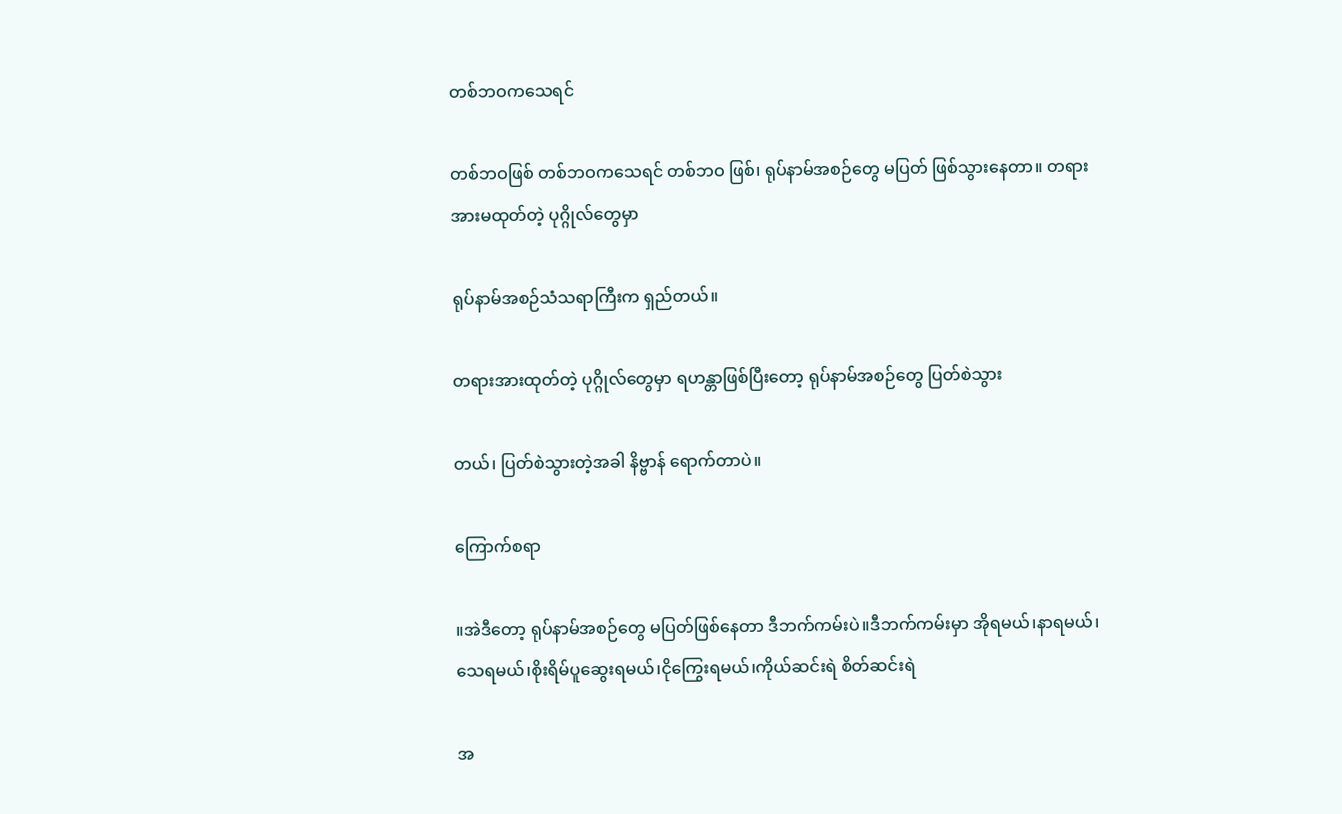တစ်ဘဝကသေရင်

တစ်ဘဝဖြစ် တစ်ဘဝကသေရင် တစ်ဘဝ ဖြစ်၊ ရုပ်နာမ်အစဉ်တွေ မပြတ် ဖြစ်သွားနေတာ။ တရားအားမထုတ်တဲ့ ပုဂ္ဂိုလ်တွေမှာ

ရုပ်နာမ်အစဉ်သံသရာကြီးက ရှည်တယ်။

တရားအားထုတ်တဲ့ ပုဂ္ဂိုလ်တွေမှာ ရဟန္တာဖြစ်ပြီးတော့ ရုပ်နာမ်အစဉ်တွေ ပြတ်စဲသွား

တယ်၊ ပြတ်စဲသွားတဲ့အခါ နိဗ္ဗာန် ရောက်တာပဲ။

ကြောက်စရာ

။အဲဒီတော့ ရုပ်နာမ်အစဉ်တွေ မပြတ်ဖြစ်နေတာ ဒီဘက်ကမ်းပဲ။ဒီဘက်ကမ်းမှာ အိုရမယ်၊နာရမယ်၊သေရမယ်၊စိုးရိမ်ပူဆွေးရမယ်၊ငိုကြွေးရမယ်၊ကိုယ်ဆင်းရဲ စိတ်ဆင်းရဲ

အ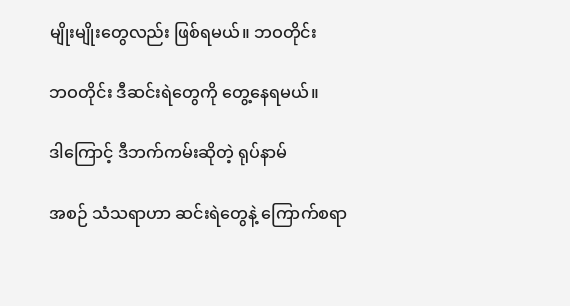မျိုးမျိုးတွေလည်း ဖြစ်ရမယ်။ ဘဝတိုင်း

ဘဝတိုင်း ဒီဆင်းရဲတွေကို တွေ့နေရမယ်။

ဒါကြောင့် ဒီဘက်ကမ်းဆိုတဲ့ ရုပ်နာမ်

အစဉ် သံသရာဟာ ဆင်းရဲတွေနဲ့ ကြောက်စရာ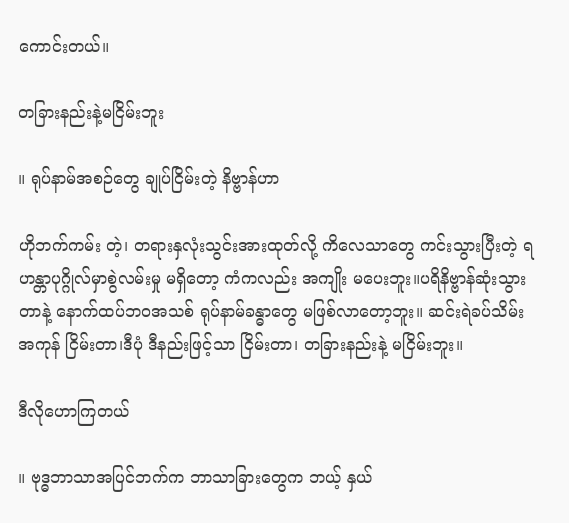ကောင်းတယ်။

တခြားနည်းနဲ့မငြိမ်းဘူး

။ ရုပ်နာမ်အစဉ်တွေ ချုပ်ငြိမ်းတဲ့ နိဗ္ဗာန်ဟာ

ဟိုဘက်ကမ်း တဲ့၊ တရားနှလုံးသွင်းအားထုတ်လို့ ကိလေသာတွေ ကင်းသွားပြီးတဲ့ ရဟန္တာပုဂ္ဂိုလ်မှာစွဲလမ်းမှု မရှိတော့ ကံကလည်း အကျိုး မပေးဘူး။ပရိနိဗ္ဗာန်ဆုံးသွားတာနဲ့ နောက်ထပ်ဘဝအသစ် ရုပ်နာမ်ခန္ဓာတွေ မဖြစ်လာတော့ဘူး။ ဆင်းရဲခပ်သိမ်း အကုန် ငြိမ်းတာ၊ဒီပုံ ဒီနည်းဖြင့်သာ ငြိမ်းတာ၊ တခြားနည်းနဲ့ မငြိမ်းဘူး။

ဒီလိုဟောကြတယ်

။ ဗုဒ္ဓဘာသာအပြင်ဘက်က ဘာသာခြားတွေက ဘယ့် နှယ်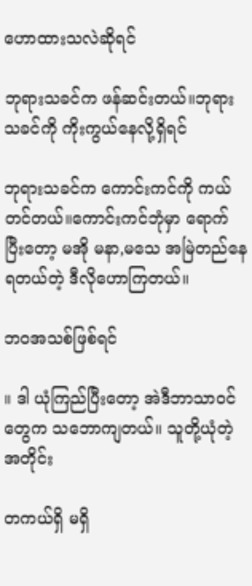ဟောထားသလဲဆိုရင်

ဘုရားသခင်က ဖန်ဆင်းတယ်။ဘုရားသခင်ကို ကိုးကွယ်နေလို့ရှိရင်

ဘုရားသခင်က ကောင်းကင်ကို ကယ်တင်တယ်။ကောင်းကင်ဘုံမှာ ရောက်ပြီးတော့ မအို မနာ,မသေ အမြဲတည်နေရတယ်တဲ့ ဒီလိုဟောကြတယ်။

ဘဝအသစ်ဖြစ်ရင်

။ ဒါ ယုံကြည်ပြီးတော့ အဲဒီဘာသာဝင်တွေက သဘောကျတယ်။ သူတို့ယုံတဲ့အတိုင်း

တကယ်ရှိ မရှိ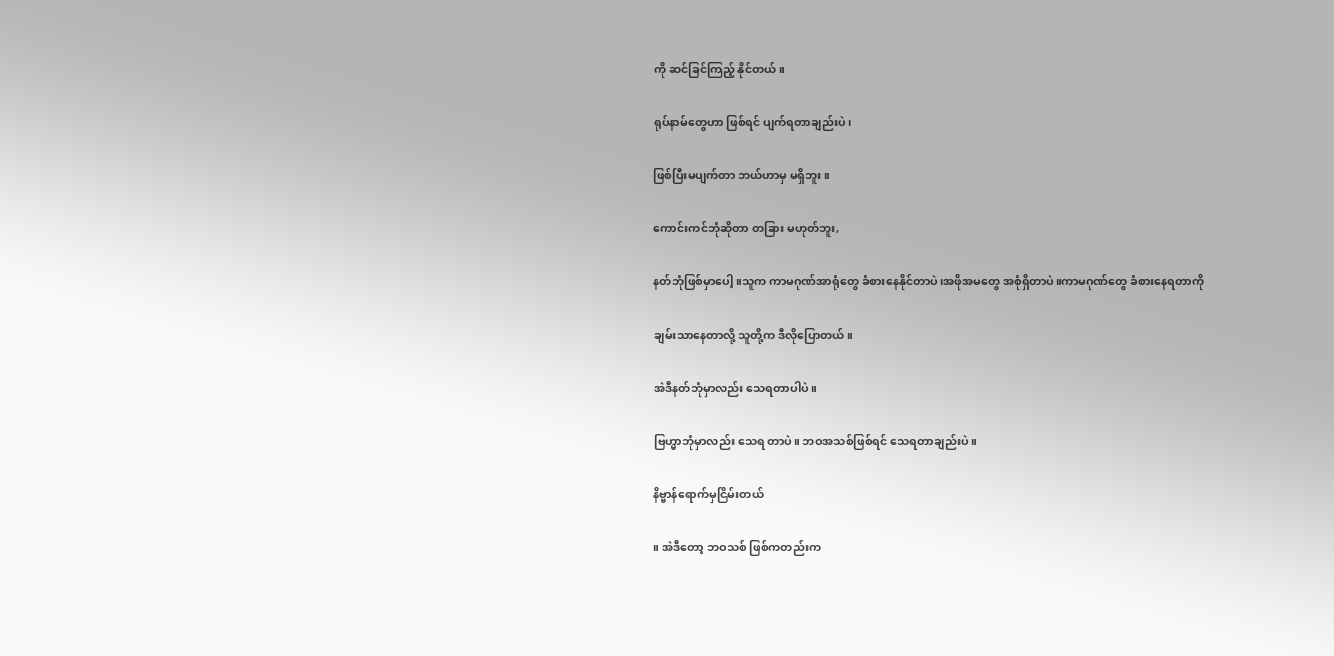ကို ဆင်ခြင်ကြည့် နိုင်တယ်။

ရုပ်နာမ်တွေဟာ ဖြစ်ရင် ပျက်ရတာချည်းပဲ၊

ဖြစ်ပြီးမပျက်တာ ဘယ်ဟာမှ မရှိဘူး။

ကောင်းကင်ဘုံဆိုတာ တခြား မဟုတ်ဘူး,

နတ်ဘုံဖြစ်မှာပေါ့။သူက ကာမဂုဏ်အာရုံတွေ ခံစားနေနိုင်တာပဲ၊အဖိုအမတွေ အစုံရှိတာပဲ။ကာမဂုဏ်တွေ ခံစားနေရတာကို

ချမ်းသာနေတာလို့ သူတို့က ဒီလိုပြောတယ်။

အဲဒီနတ်ဘုံမှာလည်း သေရတာပါပဲ။

ဗြဟ္မာဘုံမှာလည်း သေရ တာပဲ။ ဘဝအသစ်ဖြစ်ရင် သေရတာချည်းပဲ။

နိဗ္ဗာန်ရောက်မှငြိမ်းတယ်

။ အဲဒီတော့ ဘဝသစ် ဖြစ်ကတည်းက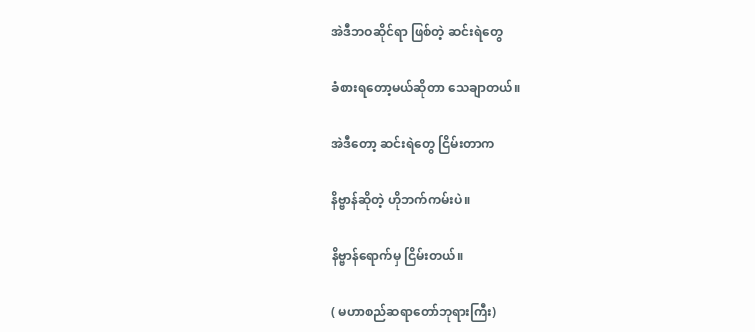အဲဒီဘဝဆိုင်ရာ ဖြစ်တဲ့ ဆင်းရဲတွေ

ခံစားရတော့မယ်ဆိုတာ သေချာတယ်။

အဲဒီတော့ ဆင်းရဲတွေ ငြိမ်းတာက

နိဗ္ဗာန်ဆိုတဲ့ ဟိုဘက်ကမ်းပဲ။

နိဗ္ဗာန်ရောက်မှ ငြိမ်းတယ်။

( မဟာစည်ဆရာတော်ဘုရားကြီး)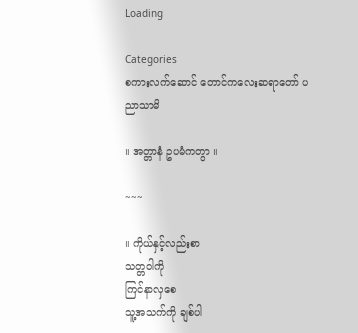Loading

Categories
စကားလက်ဆောင် တောင်ကလေးဆရာတော် ပညာသာမိ

။ အတ္တာနံ ဥပမံကတွာ ။

~~~

။ ကိုယ်နှင့်လည်းစာ
သတ္တဝါကို
ကြင်နာလှစေ
သူ့အသက်ကို ချစ်ပါ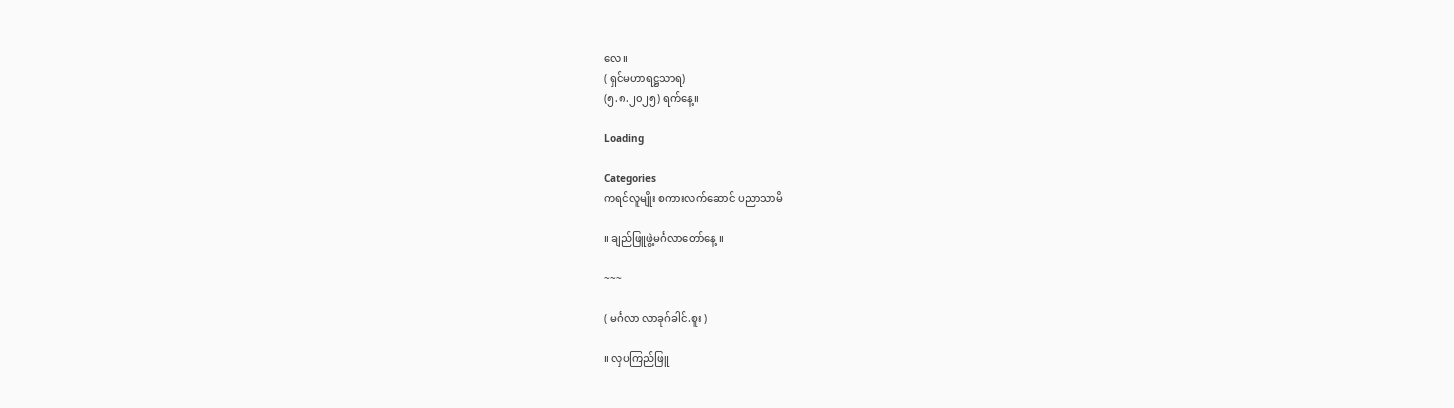လေ။
( ရှင်မဟာရဋ္ဌသာရ)
(၅.၈.၂၀၂၅) ရက်နေ့။

Loading

Categories
ကရင်လူမျိုး စကားလက်ဆောင် ပညာသာမိ

။ ချည်ဖြူဖွဲ့မင်္ဂလာတော်နေ့ ။

~~~

( မင်္ဂလာ လာခုဂ်ခါင်.စူး )

။ လှပကြည်ဖြူ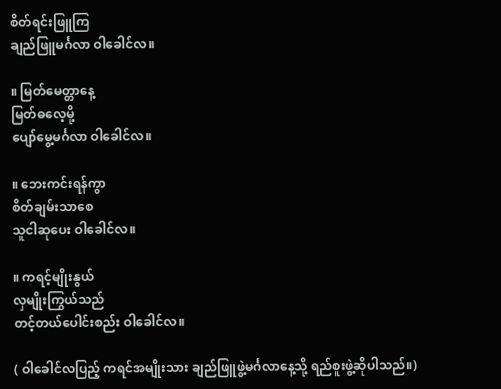စိတ်ရင်းဖြူကြ
ချည်ဖြူမင်္ဂလာ ဝါခေါင်လ။

။ မြတ်မေတ္တာနေ့
မြတ်ဓလေ့မို့
ပျော်မွေ့မင်္ဂလာ ဝါခေါင်လ။

။ ဘေးကင်းရန်ကွာ
စိတ်ချမ်းသာစေ
သူငါဆုပေး ဝါခေါင်လ။

။ ကရင့်မျိုးနွယ်
လှမျိုးကြွယ်သည်
တင့်တယ်ပေါင်းစည်း ဝါခေါင်လ။

( ဝါခေါင်လပြည့် ကရင်အမျိုးသား ချည်ဖြူဖွဲ့မင်္ဂလာနေ့သို့ ရည်စူးဖွဲ့ဆိုပါသည်။)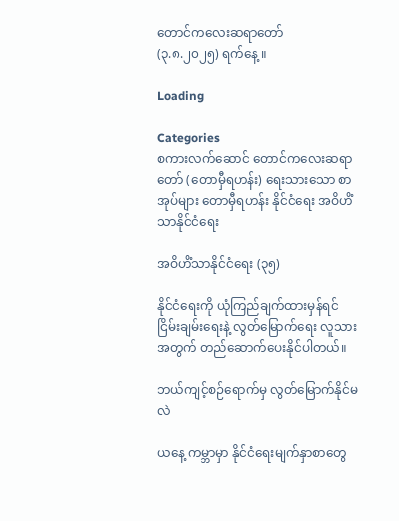တောင်ကလေးဆရာတော်
(၃.၈.၂၀၂၅) ရက်နေ့ ။

Loading

Categories
စကားလက်ဆောင် တောင်ကလေးဆရာတော် (တောမှီရဟန်း) ရေးသားသော စာအုပ်များ တောမှီရဟန်း နိုင်ငံရေး အဝိဟိံသာနိုင်ငံရေး

အဝိဟိံသာနိုင်ငံရေး (၃၅)

နိုင်ငံရေးကို ယုံကြည်ချက်ထားမှန်ရင် ငြိမ်းချမ်းရေးနဲ့ လွတ်မြောက်ရေး လူသားအတွက် တည်ဆောက်ပေးနိုင်ပါတယ်။

ဘယ်ကျင့်စဉ်ရောက်မှ လွတ်မြောက်နိုင်မလဲ

ယနေ့ ကမ္ဘာမှာ နိုင်ငံရေးမျက်နှာစာတွေ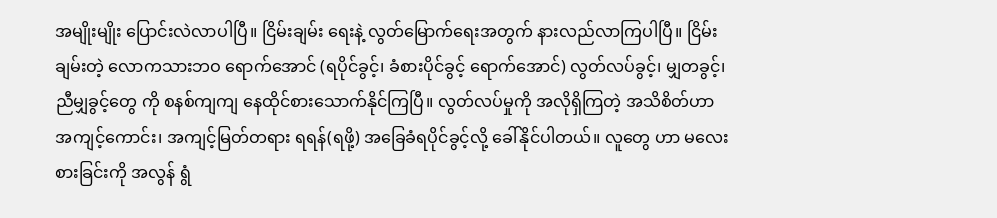အမျိုးမျိုး ပြောင်းလဲလာပါပြီ။ ငြိမ်းချမ်း ရေးနဲ့ လွတ်မြောက်ရေးအတွက် နားလည်လာကြပါပြီ။ ငြိမ်းချမ်းတဲ့ လောကသားဘဝ ရောက်အောင် (ရပိုင်ခွင့်၊ ခံစားပိုင်ခွင့် ရောက်အောင်) လွတ်လပ်ခွင့်၊ မျှတခွင့်၊ ညီမျှခွင့်တွေ ကို စနစ်ကျကျ နေထိုင်စားသောက်နိုင်ကြပြီ။ လွတ်လပ်မှုကို အလိုရှိကြတဲ့ အသိစိတ်ဟာ အကျင့်ကောင်း၊ အကျင့်မြတ်တရား ရရန်(ရဖို့) အခြေခံရပိုင်ခွင့်လို့ ခေါ်နိုင်ပါတယ်။ လူတွေ ဟာ မလေးစားခြင်းကို အလွန် ရွံ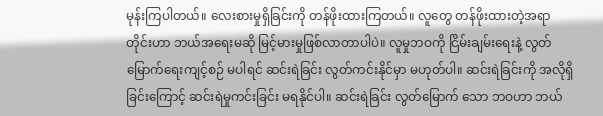မုန်းကြပါတယ်။ လေးစားမှုရှိခြင်းကို တန်ဖိုးထားကြတယ်။ လူတွေ တန်ဖိုးထားတဲ့အရာတိုင်းဟာ ဘယ်အရေးမဆို မြင့်မားမှုဖြစ်လာတာပါပဲ။ လူမှုဘဝကို ငြိမ်းချမ်းရေးနဲ့ လွတ်မြောက်ရေးကျင့်စဉ် မပါရင် ဆင်းရဲခြင်း လွတ်ကင်းနိုင်မှာ မဟုတ်ပါ။ ဆင်းရဲခြင်းကို အလိုရှိခြင်းကြောင့် ဆင်းရဲမှုကင်းခြင်း မရနိုင်ပါ။ ဆင်းရဲခြင်း လွတ်မြောက် သော ဘဝဟာ ဘယ်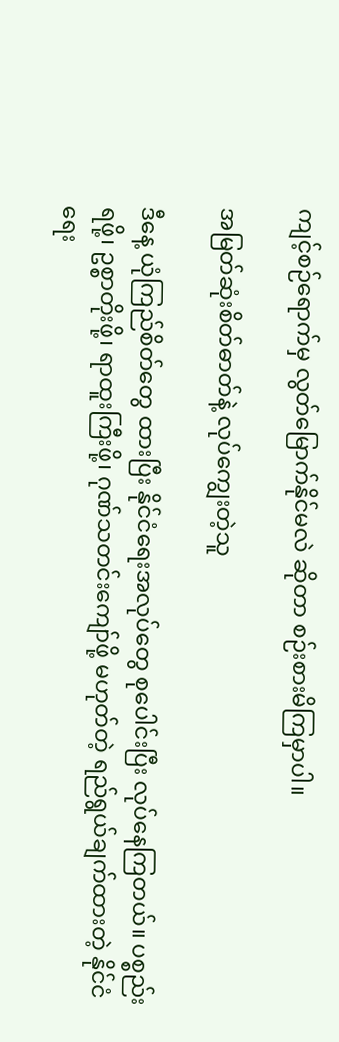ကျင့်စဉ်ရောက်မှ လွတ်မြောက်နိုင်မလဲ ဆိုတာ စဉ်းစားမိကြမှာပါ။

အမြတ်ဆုံးစိတ်ဓာတ်နဲ့ လုပ်ကျွေးတဲ့သူ

ဒီနေ့ ယုံကြည်စိတ်တွေ ထားပြီး နိုင်ငံရေးအလုပ်တွေ စုပေါင်းပြီး လုပ်နေကြတယ်။ ပစ္စည်းရဖို့၊ ဥစ္စာတိုးဖို့၊ ရာထူးကြီးဖို့၊ ဂုဏ်သတင်းကျော်ဖို့ မဟုတ်တဲ့ ရည်ရွယ်ချက်ထားတဲ့ နိုင်ငံရေး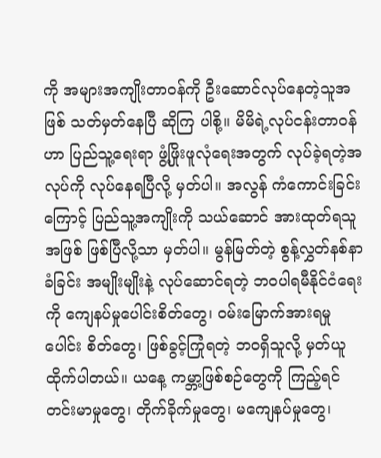ကို အများအကျိုးတာဝန်ကို ဦးဆောင်လုပ်နေတဲ့သူအဖြစ် သတ်မှတ်နေပြီ ဆိုကြ ပါစို့။ မိမိရဲ့လုပ်ငန်းတာဝန်ဟာ ပြည်သူ့ရေးရာ ဖွံ့ဖြိုးဖူလုံရေးအတွက် လုပ်ခဲ့ရတဲ့အလုပ်ကို လုပ်နေရပြီလို့ မှတ်ပါ။ အလွန် ကံကောင်းခြင်းကြောင့် ပြည်သူ့အကျိုးကို သယ်ဆောင် အားထုတ်ရသူအဖြစ် ဖြစ်ပြီလို့သာ မှတ်ပါ။ မွန်မြတ်တဲ့ စွန့်လွှတ်နစ်နာခံခြင်း အမျိုးမျိုးနဲ့ လုပ်ဆောင်ရတဲ့ ဘဝပါရမီနိုင်ငံရေးကို ကျေနပ်မှုပေါင်းစိတ်တွေ၊ ဝမ်းမြောက်အားရမှုပေါင်း စိတ်တွေ၊ ဖြစ်ခွင့်ကြုံရတဲ့ ဘဝရှိသူလို့ မှတ်ယူထိုက်ပါတယ်။ ယနေ့ ကမ္ဘာ့ဖြစ်စဉ်တွေကို ကြည့်ရင် တင်းမာမှုတွေ၊ တိုက်ခိုက်မှုတွေ၊ မကျေနပ်မှုတွေ၊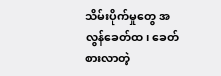သိမ်းပိုက်မှုတွေ အလွန်ခေတ်ထ၊ ခေတ်စားလာတဲ့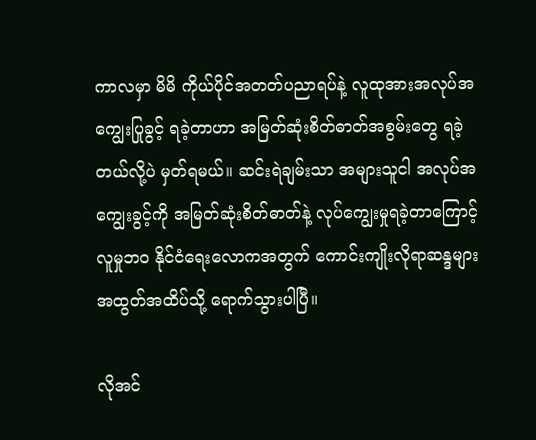ကာလမှာ မိမိ ကိုယ်ပိုင်အတတ်ပညာရပ်နဲ့ လူထုအားအလုပ်အကျွေးပြုခွင့် ရခဲ့တာဟာ အမြတ်ဆုံးစိတ်ဓာတ်အစွမ်းတွေ ရခဲ့တယ်လို့ပဲ မှတ်ရမယ်။ ဆင်းရဲချမ်းသာ အများသူငါ အလုပ်အကျွေးခွင့်ကို အမြတ်ဆုံးစိတ်ဓာတ်နဲ့ လုပ်ကျွေးမှုရခဲ့တာကြောင့် လူမှုဘဝ နိုင်ငံရေးလောကအတွက် ကောင်းကျိုးလိုရာဆန္ဒများ အထွတ်အထိပ်သို့ ရောက်သွားပါပြီ။

လိုအင်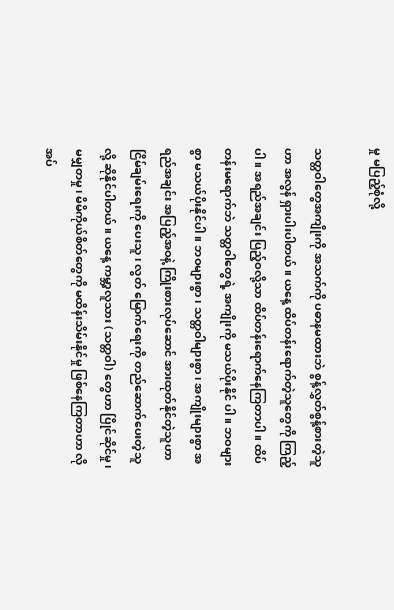မှု မပြည့်စုံလို့

သတ္တဝါတွေအကျိုးကို အသက်ကို ပဓာနမထားဘဲ စွန့်လွှတ်စွန့်စားတဲ့သူဟာ အလွန် ရှားပါးပါတယ်။ ယနေ့ ထိပ်တန်းရောက်တဲ့သူတွေကို ကြည့်ပါ။ အရည်အချင်း ပြည့်ဝလို့သာ ထိပ်တန်းရောက်နေကြတာပါ။ ထိပ်တန်းမရောက်ဘဲ သတ္တဝါတွေရဲ့ အကျိုးကို မသယ်ပိုးနိုင် ပါ။ ဘဝများစွာ မသယ်ပိုးနိုင်ပါ။ ဘဝများစွာ၊ သတ္တဝါများစွာ၊ အကျိုးများစွာ အရည်အချင်း အပြည့်အဝနဲ့ ကြိုးစားလုပ်ဆောင် အားထုတ်နိုင်တဲ့သူဟာ ငြိမ်ချမ်းရေးကို ပေးသူ၊ လွတ် မြောက်ရေးကို တည်ဆောက်ပေးတဲ့သူလို့ ဆိုနိုင်ပါတယ်။ ယနေ့ ကမ္ဘာ့လူသား (သတ္တဝါ) တွေဟာ ပြိုင်ဆိုင်မှု၊ မမျှတမှု၊ မိမိကိုယ်စိတ်တွေကို မထိန်းသိမ်းနိုင်မှု ဖြစ်နေကြတာဟာ လိုအပ်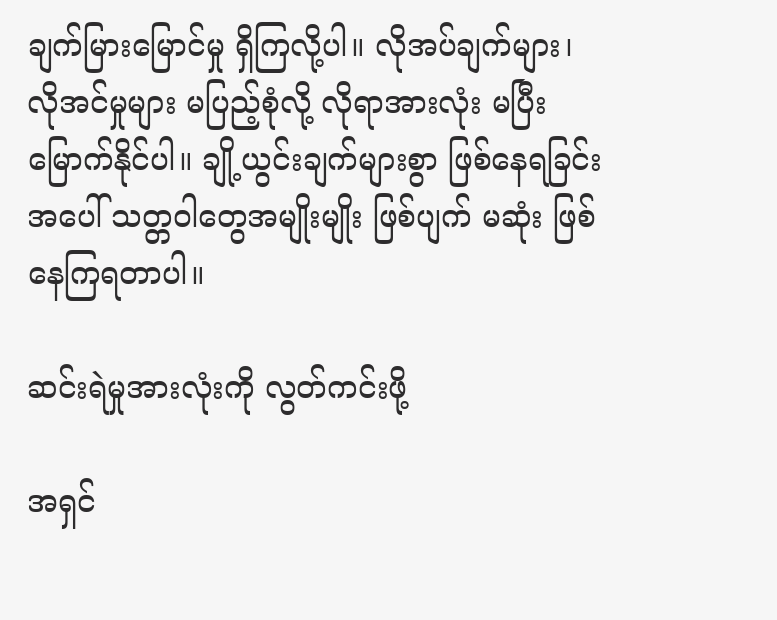ချက်မြားမြောင်မှု ရှိကြလို့ပါ။ လိုအပ်ချက်များ၊ လိုအင်မှုများ မပြည့်စုံလို့ လိုရာအားလုံး မပြီးမြောက်နိုင်ပါ။ ချို့ယွင်းချက်များစွာ ဖြစ်နေရခြင်းအပေါ် သတ္တဝါတွေအမျိုးမျိုး ဖြစ်ပျက် မဆုံး ဖြစ်နေကြရတာပါ။

ဆင်းရဲမှုအားလုံးကို လွတ်ကင်းဖို့

အရှင်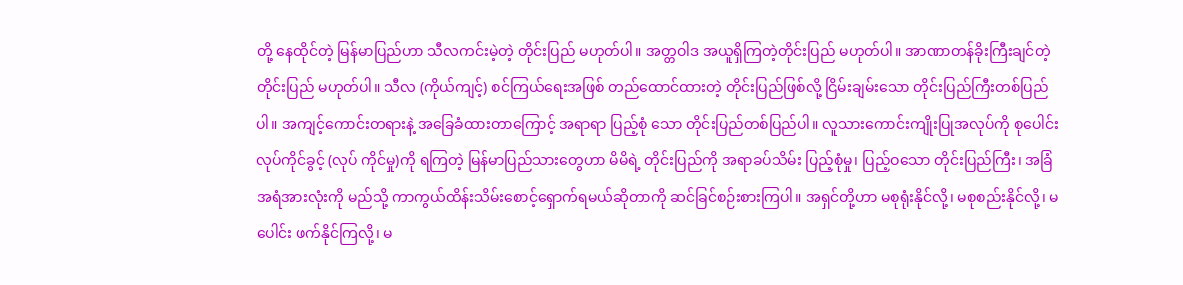တို့ နေထိုင်တဲ့ မြန်မာပြည်ဟာ သီလကင်းမဲ့တဲ့ တိုင်းပြည် မဟုတ်ပါ။ အတ္တဝါဒ အယူရှိကြတဲ့တိုင်းပြည် မဟုတ်ပါ။ အာဏာတန်ခိုးကြီးချင်တဲ့တိုင်းပြည် မဟုတ်ပါ။ သီလ (ကိုယ်ကျင့်) စင်ကြယ်ရေးအဖြစ် တည်ထောင်ထားတဲ့ တိုင်းပြည်ဖြစ်လို့ ငြိမ်းချမ်းသော တိုင်းပြည်ကြီးတစ်ပြည်ပါ။ အကျင့်ကောင်းတရားနဲ့ အခြေခံထားတာကြောင့် အရာရာ ပြည့်စုံ သော တိုင်းပြည်တစ်ပြည်ပါ။ လူသားကောင်းကျိုးပြုအလုပ်ကို စုပေါင်းလုပ်ကိုင်ခွင့် (လုပ် ကိုင်မှု)ကို ရကြတဲ့ မြန်မာပြည်သားတွေဟာ မိမိရဲ့ တိုင်းပြည်ကို အရာခပ်သိမ်း ပြည့်စုံမှု၊ ပြည့်ဝသော တိုင်းပြည်ကြီး၊ အခြံအရံအားလုံးကို မည်သို့ ကာကွယ်ထိန်းသိမ်းစောင့်ရှောက်ရမယ်ဆိုတာကို ဆင်ခြင်စဉ်းစားကြပါ။ အရှင်တို့ဟာ မစုရုံးနိုင်လို့၊ မစုစည်းနိုင်လို့၊ မပေါင်း ဖက်နိုင်ကြလို့၊ မ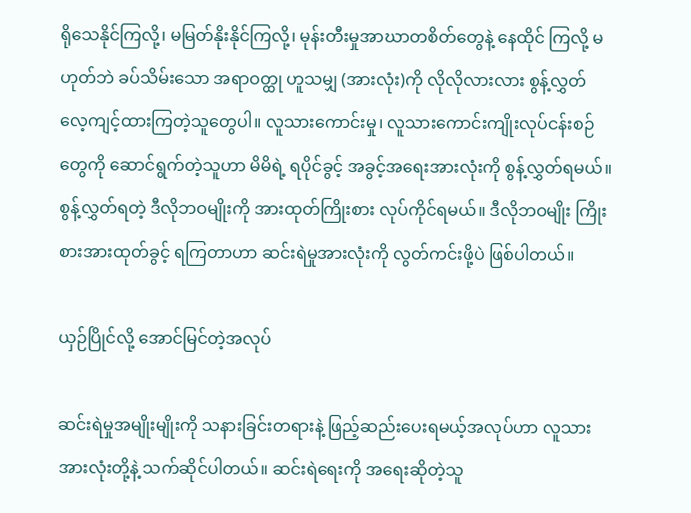ရိုသေနိုင်ကြလို့၊ မမြတ်နိုးနိုင်ကြလို့၊ မုန်းတီးမှုအာဃာတစိတ်တွေနဲ့ နေထိုင် ကြလို့ မဟုတ်ဘဲ ခပ်သိမ်းသော အရာဝတ္ထု ဟူသမျှ (အားလုံး)ကို လိုလိုလားလား စွန့်လွှတ် လေ့ကျင့်ထားကြတဲ့သူတွေပါ။ လူသားကောင်းမှု၊ လူသားကောင်းကျိုးလုပ်ငန်းစဉ်တွေကို ဆောင်ရွက်တဲ့သူဟာ မိမိရဲ့ ရပိုင်ခွင့် အခွင့်အရေးအားလုံးကို စွန့်လွှတ်ရမယ်။ စွန့်လွှတ်ရတဲ့ ဒီလိုဘဝမျိုးကို အားထုတ်ကြိုးစား လုပ်ကိုင်ရမယ်။ ဒီလိုဘဝမျိုး ကြိုးစားအားထုတ်ခွင့် ရကြတာဟာ ဆင်းရဲမှုအားလုံးကို လွတ်ကင်းဖို့ပဲ ဖြစ်ပါတယ်။

ယှဉ်ပြိုင်လို့ အောင်မြင်တဲ့အလုပ်

ဆင်းရဲမှုအမျိုးမျိုးကို သနားခြင်းတရားနဲ့ ဖြည့်ဆည်းပေးရမယ့်အလုပ်ဟာ လူသား အားလုံးတို့နဲ့ သက်ဆိုင်ပါတယ်။ ဆင်းရဲရေးကို အရေးဆိုတဲ့သူ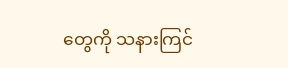တွေကို သနားကြင်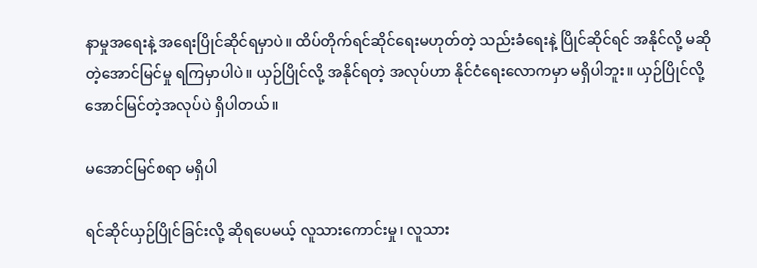နာမှုအရေးနဲ့ အရေးပြိုင်ဆိုင်ရမှာပဲ။ ထိပ်တိုက်ရင်ဆိုင်ရေးမဟုတ်တဲ့ သည်းခံရေးနဲ့ ပြိုင်ဆိုင်ရင် အနိုင်လို့ မဆိုတဲ့အောင်မြင်မှု ရကြမှာပါပဲ။ ယှဉ်ပြိုင်လို့ အနိုင်ရတဲ့ အလုပ်ဟာ နိုင်ငံရေးလောကမှာ မရှိပါဘူး။ ယှဉ်ပြိုင်လို့ အောင်မြင်တဲ့အလုပ်ပဲ ရှိပါတယ်။

မအောင်မြင်စရာ မရှိပါ

ရင်ဆိုင်ယှဉ်ပြိုင်ခြင်းလို့ ဆိုရပေမယ့် လူသားကောင်းမှု၊ လူသား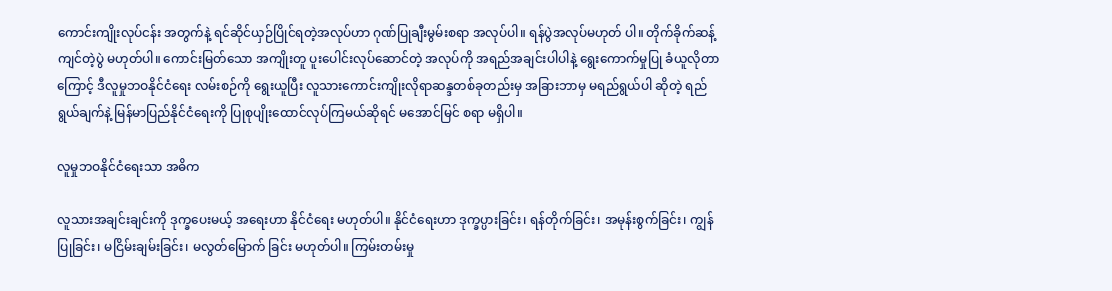ကောင်းကျိုးလုပ်ငန်း အတွက်နဲ့ ရင်ဆိုင်ယှဉ်ပြိုင်ရတဲ့အလုပ်ဟာ ဂုဏ်ပြုချီးမွမ်းစရာ အလုပ်ပါ။ ရန်ပွဲအလုပ်မဟုတ် ပါ။ တိုက်ခိုက်ဆန့်ကျင်တဲ့ပွဲ မဟုတ်ပါ။ ကောင်းမြတ်သော အကျိုးတူ ပူးပေါင်းလုပ်ဆောင်တဲ့ အလုပ်ကို အရည်အချင်းပါပါနဲ့ ရွေးကောက်မှုပြု ခံယူလိုတာကြောင့် ဒီလူမှုဘဝနိုင်ငံရေး လမ်းစဉ်ကို ရွေးယူပြီး လူသားကောင်းကျိုးလိုရာဆန္ဒတစ်ခုတည်းမှ အခြားဘာမှ မရည်ရွယ်ပါ ဆိုတဲ့ ရည်ရွယ်ချက်နဲ့ မြန်မာပြည်နိုင်ငံရေးကို ပြုစုပျိုးထောင်လုပ်ကြမယ်ဆိုရင် မအောင်မြင် စရာ မရှိပါ။

လူမှုဘဝနိုင်ငံရေးသာ အဓိက

လူသားအချင်းချင်းကို ဒုက္ခပေးမယ့် အရေးဟာ နိုင်ငံရေး မဟုတ်ပါ။ နိုင်ငံရေးဟာ ဒုက္ခပ္ပားခြင်း၊ ရန်တိုက်ခြင်း၊ အမုန်းစွက်ခြင်း၊ ကျွန်ပြုခြင်း၊ မငြိမ်းချမ်းခြင်း၊ မလွတ်မြောက် ခြင်း မဟုတ်ပါ။ ကြမ်းတမ်းမှု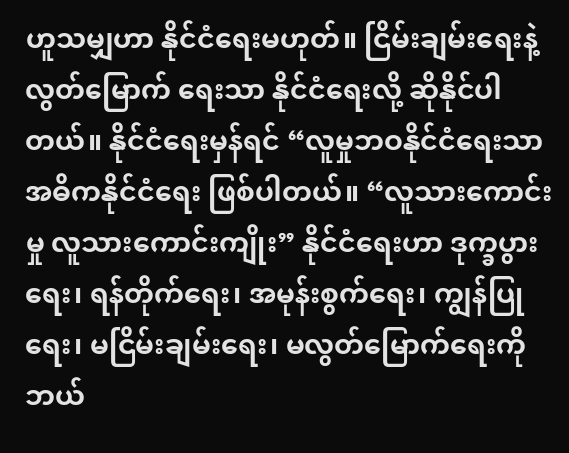ဟူသမျှဟာ နိုင်ငံရေးမဟုတ်။ ငြိမ်းချမ်းရေးနဲ့ လွတ်မြောက် ရေးသာ နိုင်ငံရေးလို့ ဆိုနိုင်ပါတယ်။ နိုင်ငံရေးမှန်ရင် “လူမှုဘဝနိုင်ငံရေးသာ အဓိကနိုင်ငံရေး ဖြစ်ပါတယ်။ “လူသားကောင်းမှု လူသားကောင်းကျိုး” နိုင်ငံရေးဟာ ဒုက္ခပွားရေး၊ ရန်တိုက်ရေး၊ အမုန်းစွက်ရေး၊ ကျွန်ပြုရေး၊ မငြိမ်းချမ်းရေး၊ မလွတ်မြောက်ရေးကို ဘယ်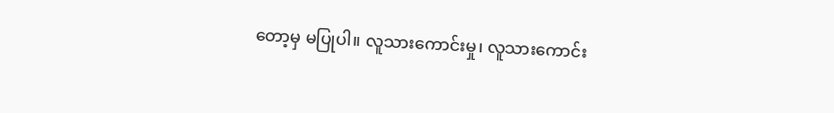တော့မှ မပြုပါ။ လူသားကောင်းမှု၊ လူသားကောင်း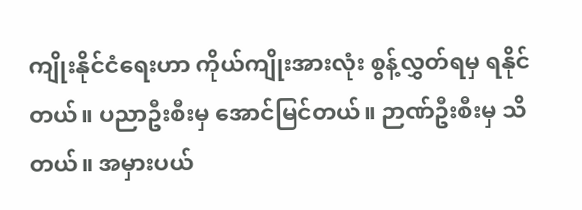ကျိုးနိုင်ငံရေးဟာ ကိုယ်ကျိုးအားလုံး စွန့်လွှတ်ရမှ ရနိုင်တယ်။ ပညာဦးစီးမှ အောင်မြင်တယ်။ ဉာဏ်ဦးစီးမှ သိတယ်။ အမှားပယ်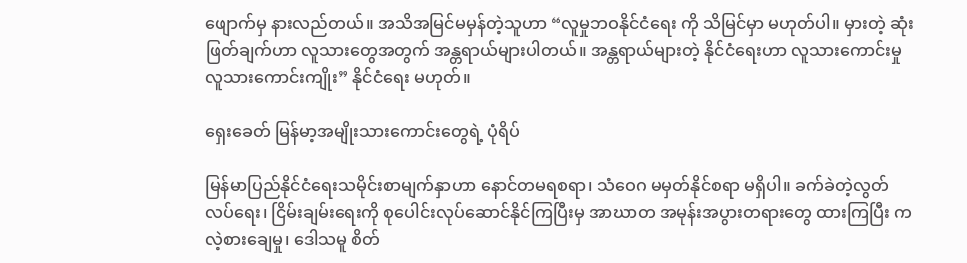ဖျောက်မှ နားလည်တယ်။ အသိအမြင်မမှန်တဲ့သူဟာ “လူမှုဘဝနိုင်ငံရေး ကို သိမြင်မှာ မဟုတ်ပါ။ မှားတဲ့ ဆုံးဖြတ်ချက်ဟာ လူသားတွေအတွက် အန္တရာယ်များပါတယ်။ အန္တရာယ်များတဲ့ နိုင်ငံရေးဟာ လူသားကောင်းမှု လူသားကောင်းကျိုး” နိုင်ငံရေး မဟုတ်။

ရှေးခေတ် မြန်မာ့အမျိုးသားကောင်းတွေရဲ့ ပုံရိပ်

မြန်မာပြည်နိုင်ငံရေးသမိုင်းစာမျက်နှာဟာ နောင်တမရစရာ၊ သံဝေဂ မမှတ်နိုင်စရာ မရှိပါ။ ခက်ခဲတဲ့လွတ်လပ်ရေး၊ ငြိမ်းချမ်းရေးကို စုပေါင်းလုပ်ဆောင်နိုင်ကြပြီးမှ အာဃာတ အမုန်းအပွားတရားတွေ ထားကြပြီး ကလဲ့စားချေမှု၊ ဒေါသမူ စိတ်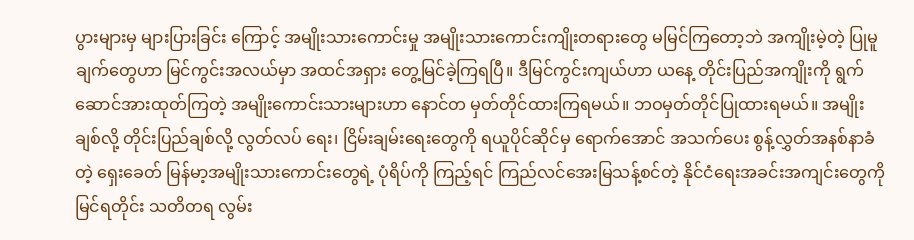ပွားများမှ များပြားခြင်း ကြောင့် အမျိုးသားကောင်းမှု အမျိုးသားကောင်းကျိုးတရားတွေ မမြင်ကြတော့ဘဲ အကျိုးမဲ့တဲ့ ပြုမူချက်တွေဟာ မြင်ကွင်းအလယ်မှာ အထင်အရှား တွေ့မြင်ခဲ့ကြရပြီ။ ဒီမြင်ကွင်းကျယ်ဟာ ယနေ့ တိုင်းပြည်အကျိုးကို ရွက်ဆောင်အားထုတ်ကြတဲ့ အမျိုးကောင်းသားများဟာ နောင်တ မှတ်တိုင်ထားကြရမယ်။ ဘဝမှတ်တိုင်ပြုထားရမယ်။ အမျိုးချစ်လို့ တိုင်းပြည်ချစ်လို့ လွတ်လပ် ရေး၊ ငြိမ်းချမ်းရေးတွေကို ရယူပိုင်ဆိုင်မှ ရောက်အောင် အသက်ပေး စွန့်လွှတ်အနစ်နာခံတဲ့ ရှေးခေတ် မြန်မာ့အမျိုးသားကောင်းတွေရဲ့ ပုံရိပ်ကို ကြည့်ရင် ကြည်လင်အေးမြသန့်စင်တဲ့ နိုင်ငံရေးအခင်းအကျင်းတွေကို မြင်ရတိုင်း သတိတရ လွမ်း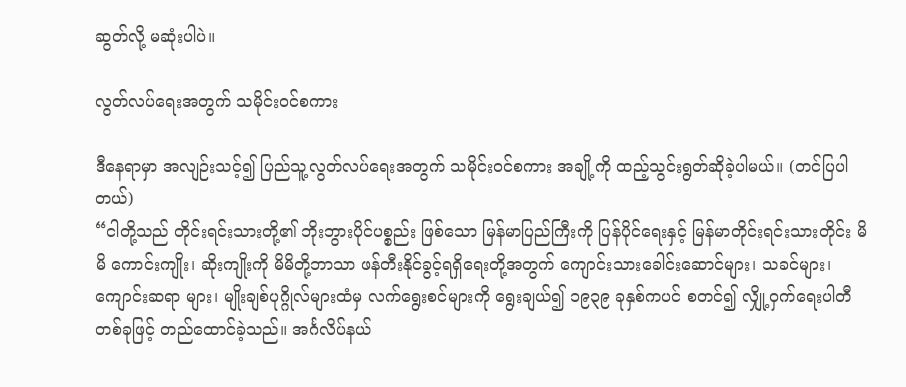ဆွတ်လို့ မဆုံးပါပဲ။

လွတ်လပ်ရေးအတွက် သမိုင်းဝင်စကား

ဒီနေရာမှာ အလျဉ်းသင့်၍ ပြည်သူ့လွတ်လပ်ရေးအတွက် သမိုင်းဝင်စကား အချို့ကို ထည့်သွင်းရွတ်ဆိုခဲ့ပါမယ်။ (တင်ပြပါတယ်)
“ငါတို့သည် တိုင်းရင်းသားတို့၏ ဘိုးဘွားပိုင်ပစ္စည်း ဖြစ်သော မြန်မာပြည်ကြီးကို ပြန်ပိုင်ရေးနှင့် မြန်မာတိုင်းရင်းသားတိုင်း မိမိ ကောင်းကျိုး၊ ဆိုးကျိုးကို မိမိတို့ဘာသာ ဖန်တီးနိုင်ခွင့်ရရှိရေးတို့အတွက် ကျောင်းသားခေါင်းဆောင်များ၊ သခင်များ၊ ကျောင်းဆရာ များ၊ မျိုးချစ်ပုဂ္ဂိုလ်များထံမှ လက်ရွေးစင်များကို ရွေးချယ်၍ ၁၉၃၉ ခုနှစ်ကပင် စတင်၍ လျှို့ဝှက်ရေးပါတီတစ်ခုဖြင့် တည်ထောင်ခဲ့သည်။ အင်္ဂလိပ်နယ်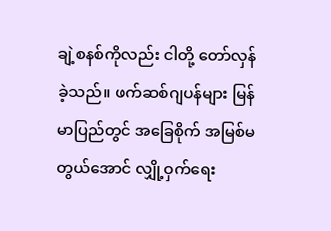ချဲ့စနစ်ကိုလည်း ငါတို့ တော်လှန်ခဲ့သည်။ ဖက်ဆစ်ဂျပန်များ မြန်မာပြည်တွင် အခြေစိုက် အမြစ်မတွယ်အောင် လျှို့ဝှက်ရေး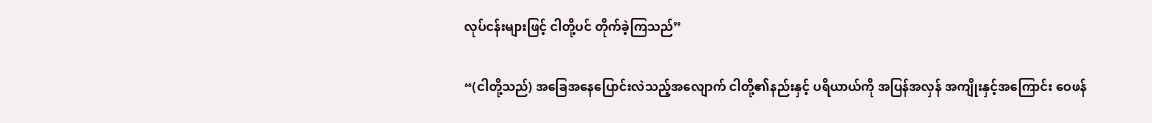လုပ်ငန်းများဖြင့် ငါတို့ပင် တိုက်ခဲ့ကြသည်”

“(ငါတို့သည်) အခြေအနေပြောင်းလဲသည့်အလျောက် ငါတို့၏နည်းနှင့် ပရိယာယ်ကို အပြန်အလှန် အကျိုးနှင့်အကြောင်း ဝေဖန်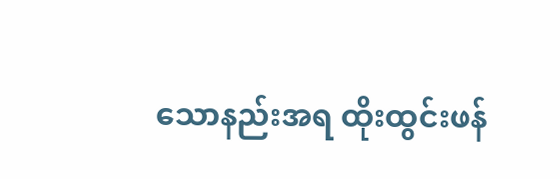သောနည်းအရ ထိုးထွင်းဖန်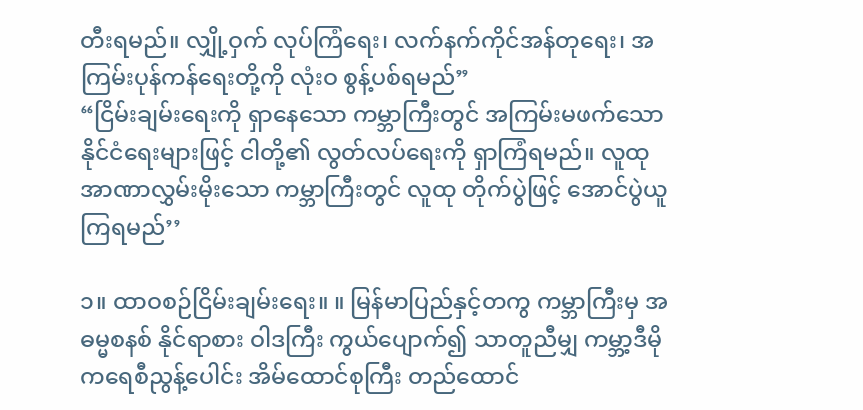တီးရမည်။ လျှို့ဝှက် လုပ်ကြံရေး၊ လက်နက်ကိုင်အန်တုရေး၊ အကြမ်းပုန်ကန်ရေးတို့ကို လုံးဝ စွန့်ပစ်ရမည်”
“ငြိမ်းချမ်းရေးကို ရှာနေသော ကမ္ဘာကြီးတွင် အကြမ်းမဖက်သော နိုင်ငံရေးများဖြင့် ငါတို့၏ လွတ်လပ်ရေးကို ရှာကြံရမည်။ လူထုအာဏာလွှမ်းမိုးသော ကမ္ဘာကြီးတွင် လူထု တိုက်ပွဲဖြင့် အောင်ပွဲယူကြရမည်’’

၁။ ထာဝစဉ်ငြိမ်းချမ်းရေး။ ။ မြန်မာပြည်နှင့်တကွ ကမ္ဘာကြီးမှ အဓမ္မစနစ် နိုင်ရာစား ဝါဒကြီး ကွယ်ပျောက်၍ သာတူညီမျှ ကမ္ဘာ့ဒီမိုကရေစီညွန့်ပေါင်း အိမ်ထောင်စုကြီး တည်ထောင်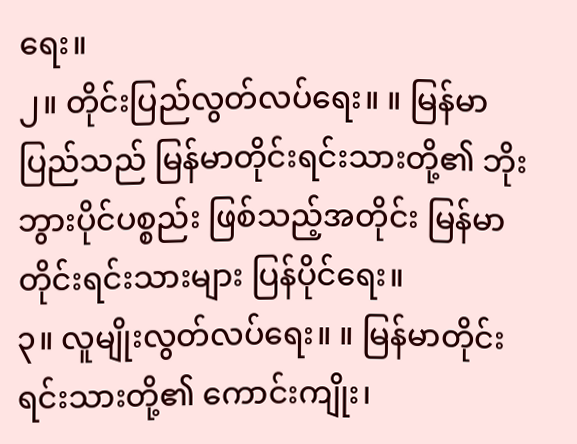ရေး။
၂။ တိုင်းပြည်လွတ်လပ်ရေး။ ။ မြန်မာပြည်သည် မြန်မာတိုင်းရင်းသားတို့၏ ဘိုးဘွားပိုင်ပစ္စည်း ဖြစ်သည့်အတိုင်း မြန်မာတိုင်းရင်းသားများ ပြန်ပိုင်ရေး။
၃။ လူမျိုးလွတ်လပ်ရေး။ ။ မြန်မာတိုင်းရင်းသားတို့၏ ကောင်းကျိုး၊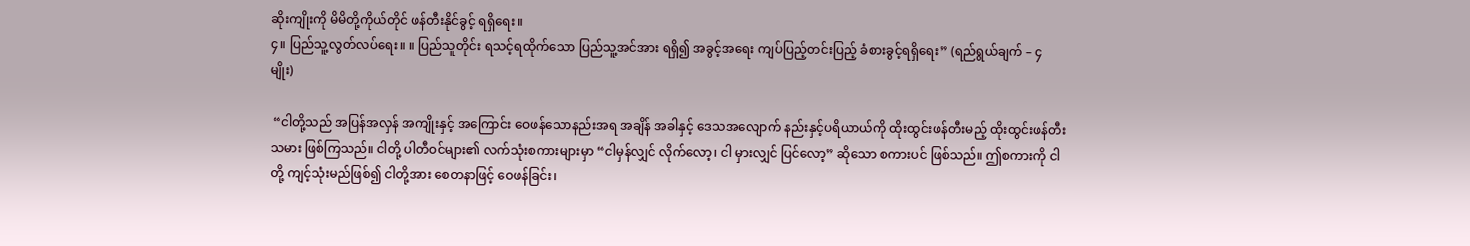ဆိုးကျိုးကို မိမိတို့ကိုယ်တိုင် ဖန်တီးနိုင်ခွင့် ရရှိရေး။
၄။ ပြည်သူ့လွတ်လပ်ရေး။ ။ ပြည်သူတိုင်း ရသင့်ရထိုက်သော ပြည်သူ့အင်အား ရရှိ၍ အခွင့်အရေး ကျပ်ပြည့်တင်းပြည့် ခံစားခွင့်ရရှိရေး” (ရည်ရွယ်ချက် – ၄ မျိုး)

 “ငါတို့သည် အပြန်အလှန် အကျိုးနှင့် အကြောင်း ဝေဖန်သောနည်းအရ အချိန် အခါနှင့် ဒေသအလျောက် နည်းနှင့်ပရိယာယ်ကို ထိုးထွင်းဖန်တီးမည့် ထိုးထွင်းဖန်တီးသမား ဖြစ်ကြသည်။ ငါတို့ ပါတီဝင်များ၏ လက်သုံးစကားများမှာ “ငါမှန်လျှင် လိုက်လော့၊ ငါ မှားလျှင် ပြင်လော့” ဆိုသော စကားပင် ဖြစ်သည်။ ဤစကားကို ငါတို့ ကျင့်သုံးမည်ဖြစ်၍ ငါတို့အား စေတနာဖြင့် ဝေဖန်ခြင်း၊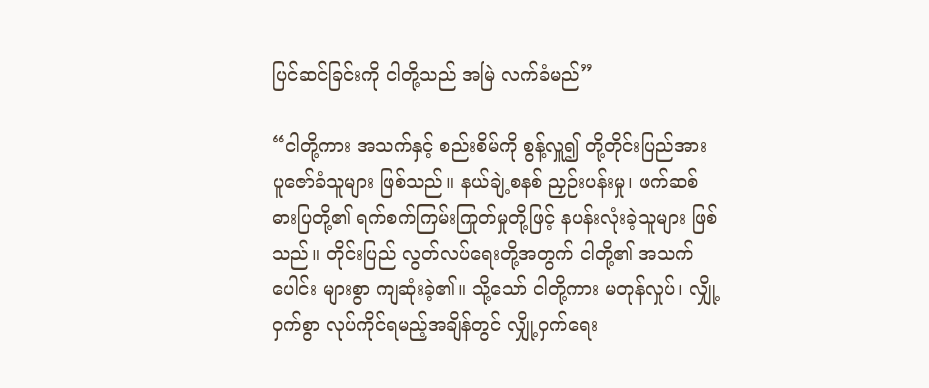ပြင်ဆင်ခြင်းကို ငါတို့သည် အမြဲ လက်ခံမည်”

“ငါတို့ကား အသက်နှင့် စည်းစိမ်ကို စွန့်လှူ၍ တို့တိုင်းပြည်အား ပူဇော်ခံသူများ ဖြစ်သည်။ နယ်ချဲ့စနစ် ညှဉ်းပန်းမှု၊ ဖက်ဆစ်ဓားပြတို့၏ ရက်စက်ကြမ်းကြုတ်မှုတို့ဖြင့် နပန်းလုံးခဲ့သူများ ဖြစ်သည်။ တိုင်းပြည် လွတ်လပ်ရေးတို့အတွက် ငါတို့၏ အသက်ပေါင်း များစွာ ကျဆုံးခဲ့၏။ သို့သော် ငါတို့ကား မတုန်လှုပ်၊ လျှို့ဝှက်စွာ လုပ်ကိုင်ရမည့်အချိန်တွင် လျှို့ဝှက်ရေး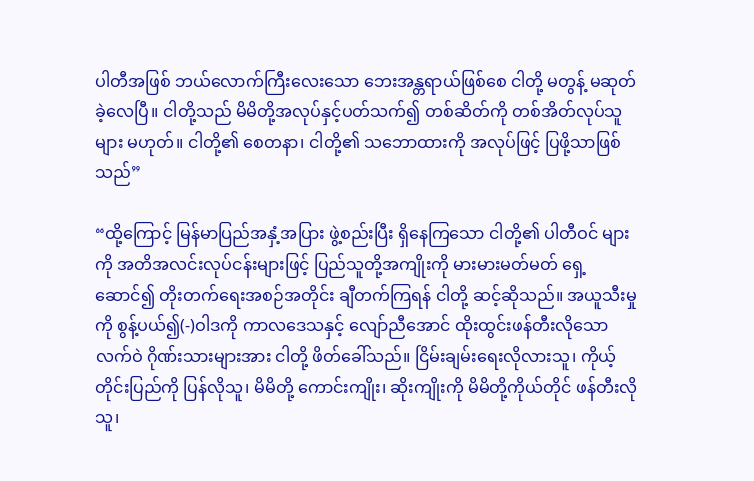ပါတီအဖြစ် ဘယ်လောက်ကြီးလေးသော ဘေးအန္တရာယ်ဖြစ်စေ ငါတို့ မတွန့် မဆုတ်ခဲ့လေပြီ။ ငါတို့သည် မိမိတို့အလုပ်နှင့်ပတ်သက်၍ တစ်ဆိတ်ကို တစ်အိတ်လုပ်သူများ မဟုတ်။ ငါတို့၏ စေတနာ၊ ငါတို့၏ သဘောထားကို အလုပ်ဖြင့် ပြဖို့သာဖြစ်သည်”

“ထို့ကြောင့် မြန်မာပြည်အနှံ့အပြား ဖွဲ့စည်းပြီး ရှိနေကြသော ငါတို့၏ ပါတီဝင် များကို အတိအလင်းလုပ်ငန်းများဖြင့် ပြည်သူတို့အကျိုးကို မားမားမတ်မတ် ရှေ့ဆောင်၍ တိုးတက်ရေးအစဉ်အတိုင်း ချီတက်ကြရန် ငါတို့ ဆင့်ဆိုသည်။ အယူသီးမှုကို စွန့်ပယ်၍(-)ဝါဒကို ကာလဒေသနှင့် လျော်ညီအောင် ထိုးထွင်းဖန်တီးလိုသော လက်ဝဲ ဂိုဏ်းသားများအား ငါတို့ ဖိတ်ခေါ်သည်။ ငြိမ်းချမ်းရေးလိုလားသူ၊ ကိုယ့်တိုင်းပြည်ကို ပြန်လိုသူ၊ မိမိတို့ ကောင်းကျိုး၊ ဆိုးကျိုးကို မိမိတို့ကိုယ်တိုင် ဖန်တီးလိုသူ၊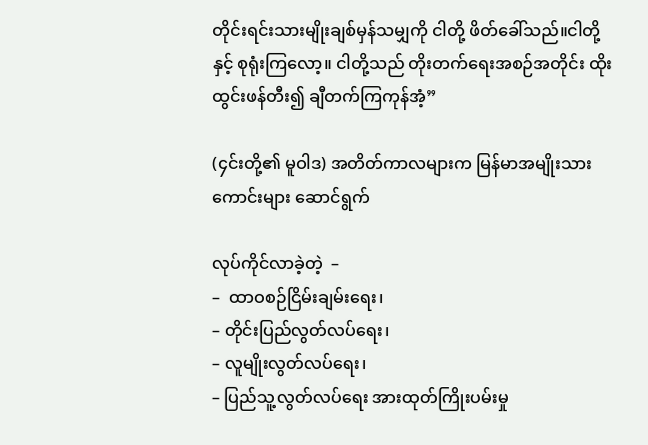တိုင်းရင်းသားမျိုးချစ်မှန်သမျှကို ငါတို့ ဖိတ်ခေါ်သည်။ငါတို့နှင့် စုရုံးကြလော့။ ငါတို့သည် တိုးတက်ရေးအစဉ်အတိုင်း ထိုးထွင်းဖန်တီး၍ ချီတက်ကြကုန်အံ့”

(၄င်းတို့၏ မူဝါဒ) အတိတ်ကာလများက မြန်မာအမျိုးသားကောင်းများ ဆောင်ရွက်

လုပ်ကိုင်လာခဲ့တဲ့  –
–  ထာဝစဉ်ငြိမ်းချမ်းရေး၊
– တိုင်းပြည်လွတ်လပ်ရေး၊
– လူမျိုးလွတ်လပ်ရေး၊
– ပြည်သူ့လွတ်လပ်ရေး အားထုတ်ကြိုးပမ်းမှု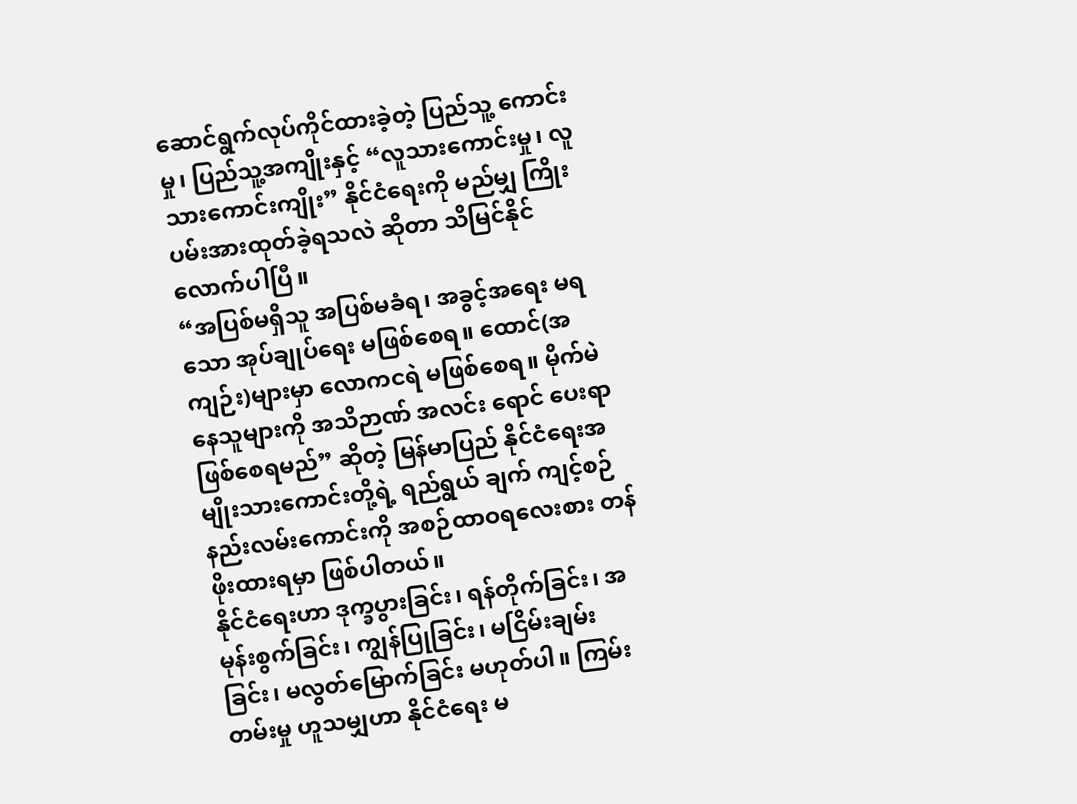ဆောင်ရွက်လုပ်ကိုင်ထားခဲ့တဲ့ ပြည်သူ့ ကောင်းမှု၊ ပြည်သူ့အကျိုးနှင့် “လူသားကောင်းမှု၊ လူသားကောင်းကျိုး” နိုင်ငံရေးကို မည်မျှ ကြိုးပမ်းအားထုတ်ခဲ့ရသလဲ ဆိုတာ သိမြင်နိုင်လောက်ပါပြီ။
“အပြစ်မရှိသူ အပြစ်မခံရ၊ အခွင့်အရေး မရသော အုပ်ချုပ်ရေး မဖြစ်စေရ။ ထောင်(အကျဉ်း)များမှာ လောကငရဲ မဖြစ်စေရ။ မိုက်မဲနေသူများကို အသိဉာဏ် အလင်း ရောင် ပေးရာ ဖြစ်စေရမည်” ဆိုတဲ့ မြန်မာပြည် နိုင်ငံရေးအမျိုးသားကောင်းတို့ရဲ့ ရည်ရွယ် ချက် ကျင့်စဉ် နည်းလမ်းကောင်းကို အစဉ်ထာဝရလေးစား တန်ဖိုးထားရမှာ ဖြစ်ပါတယ်။
နိုင်ငံရေးဟာ ဒုက္ခပွားခြင်း၊ ရန်တိုက်ခြင်း၊ အမုန်းစွက်ခြင်း၊ ကျွန်ပြုခြင်း၊ မငြိမ်းချမ်းခြင်း၊ မလွတ်မြောက်ခြင်း မဟုတ်ပါ။ ကြမ်းတမ်းမှု ဟူသမျှဟာ နိုင်ငံရေး မ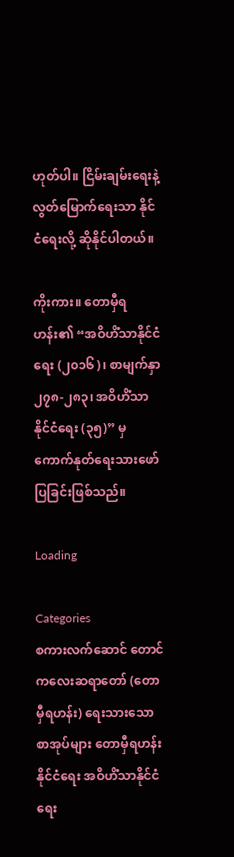ဟုတ်ပါ။ ငြိမ်းချမ်းရေးနဲ့ လွတ်မြောက်ရေးသာ နိုင်ငံရေးလို့ ဆိုနိုင်ပါတယ်။

ကိုးကား။ တောမှီရဟန်း၏ “အဝိဟိံသာနိုင်ငံရေး (၂၀၁၆)၊ စာမျက်နှာ ၂၇၈-၂၈၃၊ အဝိဟိံသာနိုင်ငံရေး (၃၅)” မှကောက်နုတ်ရေးသားဖော်ပြခြင်းဖြစ်သည်။

Loading

Categories
စကားလက်ဆောင် တောင်ကလေးဆရာတော် (တောမှီရဟန်း) ရေးသားသော စာအုပ်များ တောမှီရဟန်း နိုင်ငံရေး အဝိဟိံသာနိုင်ငံရေး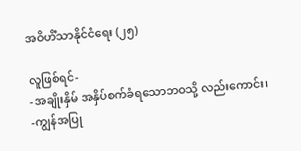အဝိဟိံသာနိုင်ငံရေး (၂၅)

လူဖြစ်ရင်-
-အချိုးနှိမ် အနှိပ်စက်ခံရသောဘဝသို့ လည်းကောင်း၊
-ကျွန်အပြု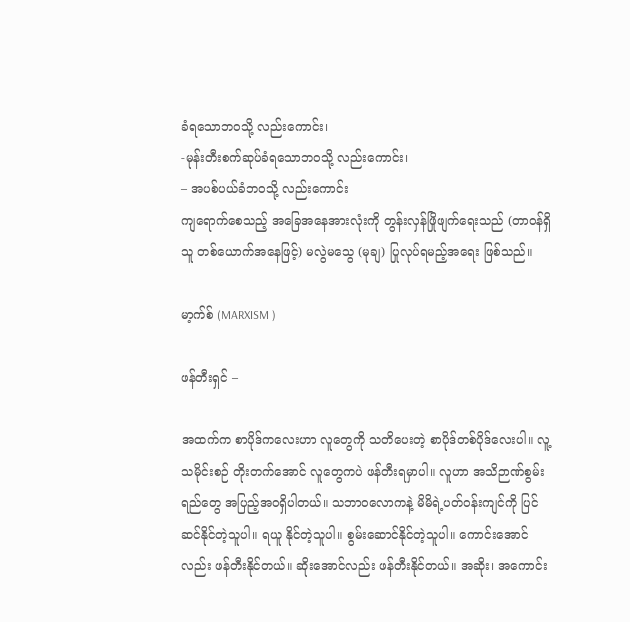ခံရသောဘဝသို့ လည်းကောင်း၊
-မုန်းတီးစက်ဆုပ်ခံရသောဘဝသို့ လည်းကောင်း၊
– အပစ်ပယ်ခံဘဝသို့ လည်းကောင်း
ကျရောက်စေသည့် အခြေအနေအားလုံးကို တွန်းလှန်ဖြိုဖျက်ရေးသည် (တာဝန်ရှိသူ တစ်ယောက်အနေဖြင့်) မလွဲမသွေ (မုချ) ပြုလုပ်ရမည့်အရေး ဖြစ်သည်။

မာ့က်စ် (MARXISM )

ဖန်တီးရှင် –

အထက်က စာပိုဒ်ကလေးဟာ လူတွေကို သတိပေးတဲ့ စာပိုဒ်တစ်ပိုဒ်လေးပါ။ လူ့သမိုင်းစဉ် တိုးတက်အောင် လူတွေကပဲ ဖန်တီးရမှာပါ။ လူဟာ အသိဉာဏ်စွမ်းရည်တွေ အပြည့်အဝရှိပါတယ်။ သဘာဝလောကနဲ့ မိမိရဲ့ပတ်ဝန်းကျင်ကို ပြင်ဆင်နိုင်တဲ့သူပါ။ ရယူ နိုင်တဲ့သူပါ။ စွမ်းဆောင်နိုင်တဲ့သူပါ။ ကောင်းအောင်လည်း ဖန်တီးနိုင်တယ်။ ဆိုးအောင်လည်း ဖန်တီးနိုင်တယ်။ အဆိုး၊ အကောင်း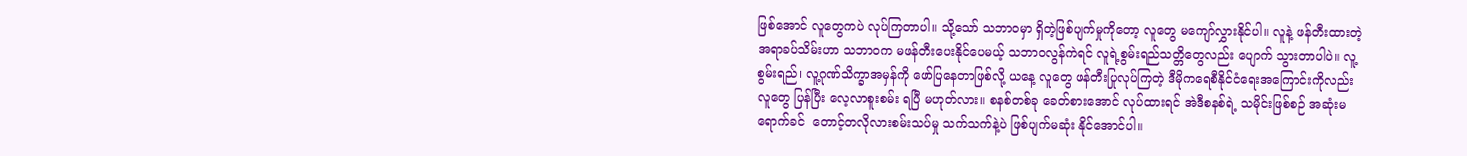ဖြစ်အောင် လူတွေကပဲ လုပ်ကြတာပါ။ သို့သော် သဘာဝမှာ ရှိတဲ့ဖြစ်ပျက်မှုကိုတော့ လူတွေ မကျော်လွှားနိုင်ပါ။ လူနဲ့ ဖန်တီးထားတဲ့ အရာခပ်သိမ်းဟာ သဘာဝက မဖန်တီးပေးနိုင်ပေမယ့် သဘာဝလွန်ကဲရင် လူရဲ့စွမ်းရည်သတ္တိတွေလည်း ပျောက် သွားတာပါပဲ။ လူ့စွမ်းရည်၊ လူ့ဂုဏ်သိက္ခာအမှန်ကို ဖော်ပြနေတာဖြစ်လို့ ယနေ့ လူတွေ ဖန်တီးပြုလုပ်ကြတဲ့ ဒီမိုကရေစီနိုင်ငံရေးအကြောင်းကိုလည်း လူတွေ ပြန်ပြီး လေ့လာစူးစမ်း ရပြီ မဟုတ်လား။ စနစ်တစ်ခု ခေတ်စားအောင် လုပ်ထားရင် အဲဒီစနစ်ရဲ့ သမိုင်းဖြစ်စဉ် အဆုံးမရောက်ခင်  တောင့်တလိုလားစမ်းသပ်မှု သက်သက်နဲ့ပဲ ဖြစ်ပျက်မဆုံး နိုင်အောင်ပါ။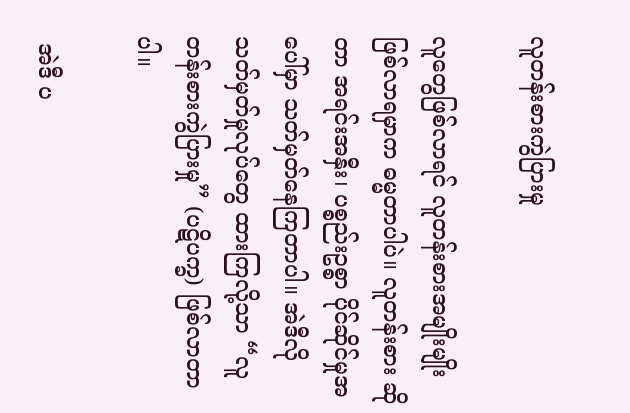လူတန်းစားကွဲပြားမှု

လူတွေဖြစ်လာရင် လူတန်းစားအမျိုးမျိုး ဖြစ်လာရမှာက ဓမ္မတာပါပဲ။ လူတန်းစား ဆိုတာ အရင်းအနှီး၊ ပစ္စည်းဥစ္စာ ပိုင်ဆိုင်မှုအပေါ်မှာ သတ်မှတ်နေကြတာပါ။ အဲဒီလို သတ်မှတ်မှုလုပ်တွေ ထားကြလို့သာ “လူတန်းစားကွဲပြားမှု” (ပဋိပက္ခ) ဖြစ်လာတာပါ။

 အဲဒီ ပ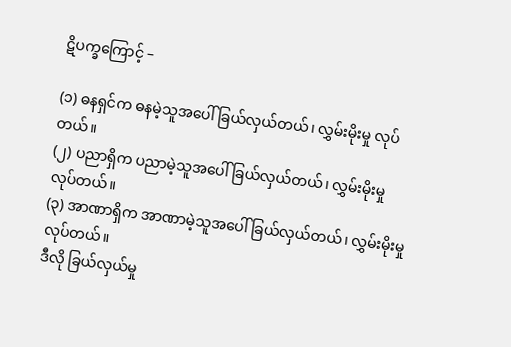ဋိပက္ခကြောင့် –

(၁) ဓနရှင်က ဓနမဲ့သူအပေါ် ခြယ်လှယ်တယ်၊ လွှမ်းမိုးမှု လုပ်တယ်။
(၂) ပညာရှိက ပညာမဲ့သူအပေါ် ခြယ်လှယ်တယ်၊ လွှမ်းမိုးမှု လုပ်တယ်။
(၃) အာဏာရှိက အာဏာမဲ့သူအပေါ် ခြယ်လှယ်တယ်၊ လွှမ်းမိုးမှုလုပ်တယ်။
ဒီလို ခြယ်လှယ်မှု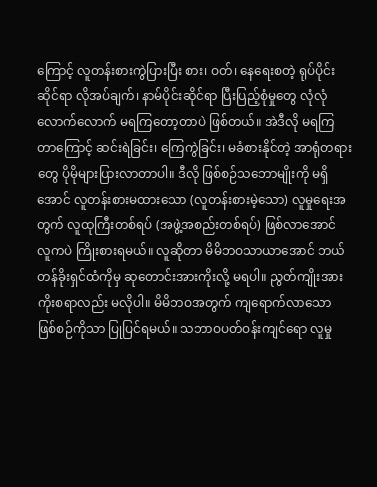ကြောင့် လူတန်းစားကွဲပြားပြီး စား၊ ဝတ်၊ နေရေးစတဲ့ ရုပ်ပိုင်း ဆိုင်ရာ လိုအပ်ချက်၊ နာမ်ပိုင်းဆိုင်ရာ ပြီးပြည့်စုံမှုတွေ လုံလုံလောက်လောက် မရကြတော့တာပဲ ဖြစ်တယ်။ အဲဒီလို မရကြတာကြောင့် ဆင်းရဲခြင်း၊ ကြေကွဲခြင်း၊ မခံစားနိုင်တဲ့ အာရုံတရား တွေ ပိုမိုများပြားလာတာပါ။ ဒီလို ဖြစ်စဉ်သဘောမျိုးကို မရှိအောင် လူတန်းစားမထားသော (လူတန်းစားမဲ့သော) လူမှုရေးအတွက် လူထုကြီးတစ်ရပ် (အဖွဲ့အစည်းတစ်ရပ်) ဖြစ်လာအောင် လူကပဲ ကြိုးစားရမယ်။ လူဆိုတာ မိမိဘဝသာယာအောင် ဘယ်တန်ခိုးရှင်ထံကိုမှ ဆုတောင်းအားကိုးလို့ မရပါ။ ညွတ်ကျိုးအားကိုးစရာလည်း မလိုပါ။ မိမိဘဝအတွက် ကျရောက်လာသော ဖြစ်စဉ်ကိုသာ ပြုပြင်ရမယ်။ သဘာဝပတ်ဝန်းကျင်ရော လူမှု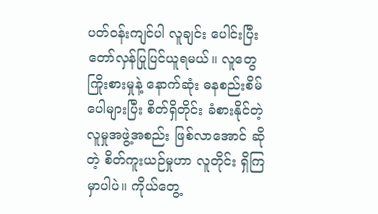ပတ်ဝန်းကျင်ပါ လူချင်း ပေါင်းပြီး တော်လှန်ပြုပြင်ယူရမယ်။ လူတွေကြိုးစားမှုနဲ့ နောက်ဆုံး ဓနစည်းစိမ် ပေါများပြီး စိတ်ရှိတိုင်း ခံစားနိုင်တဲ့ လူမှုအဖွဲ့အစည်း ဖြစ်လာအောင် ဆိုတဲ့ စိတ်ကူးယဉ်မှုဟာ လူတိုင်း ရှိကြမှာပါပဲ။ ကိုယ်တွေ့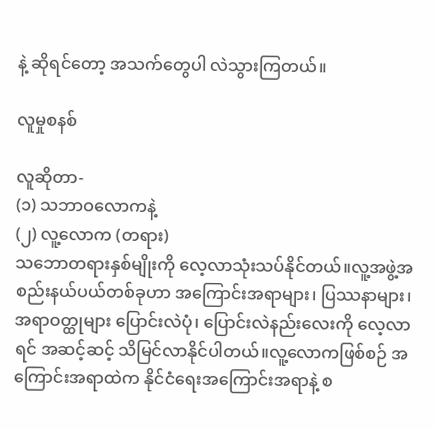နဲ့ ဆိုရင်တော့ အသက်တွေပါ လဲသွားကြတယ်။

လူမှုစနစ်

လူဆိုတာ-
(၁) သဘာဝလောကနဲ့
(၂) လူ့လောက (တရား)
သဘောတရားနှစ်မျိုးကို လေ့လာသုံးသပ်နိုင်တယ်။လူ့အဖွဲ့အစည်းနယ်ပယ်တစ်ခုဟာ အကြောင်းအရာများ၊ ပြဿနာများ၊ အရာဝတ္ထုများ ပြောင်းလဲပုံ၊ ပြောင်းလဲနည်းလေးကို လေ့လာရင် အဆင့်ဆင့် သိမြင်လာနိုင်ပါတယ်။လူ့လောကဖြစ်စဉ် အကြောင်းအရာထဲက နိုင်ငံရေးအကြောင်းအရာနဲ့ စ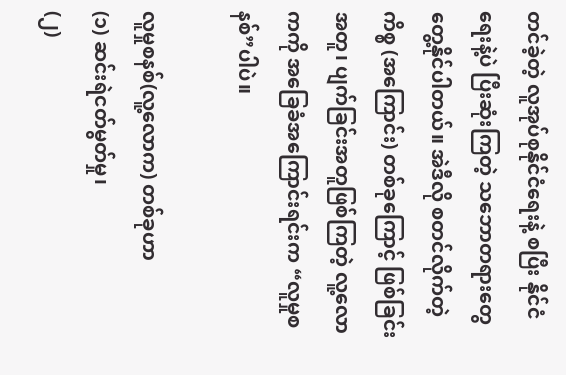တင်ခဲ့တဲ့ လူအုပ်စုနိုင်ငံရေးနဲ့ စပြီး နိုင်ငံရေးနဲ့ပဲ ပြီးဆုံးကြတဲ့ သဘောတရားတွေ တွေ့နိုင်ပါတယ်။ အဲဒီလို စတင်လိုက်တဲ့ကိစ္စ (အကြောင်း) တစ်ခုကြောင့် ဖြစ်ခြင်းအတူ၊ ပျက်ခြင်းအတူဖြစ်ကြတဲ့ လူ့လောကကို အခြေခံအကြောင်းရင်းက “လူမှုစနစ်”ပါပဲ။

လူမှုစနစ်(လူ့လောက) တစ်ခုဟာ
(၁) ဆင်းရဲငတ်မွတ်မှု၊
(၂)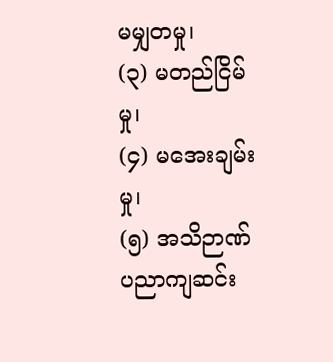မမျှတမှု၊
(၃) မတည်ငြိမ်မှု၊
(၄) မအေးချမ်းမှု၊
(၅) အသိဉာဏ်ပညာကျဆင်း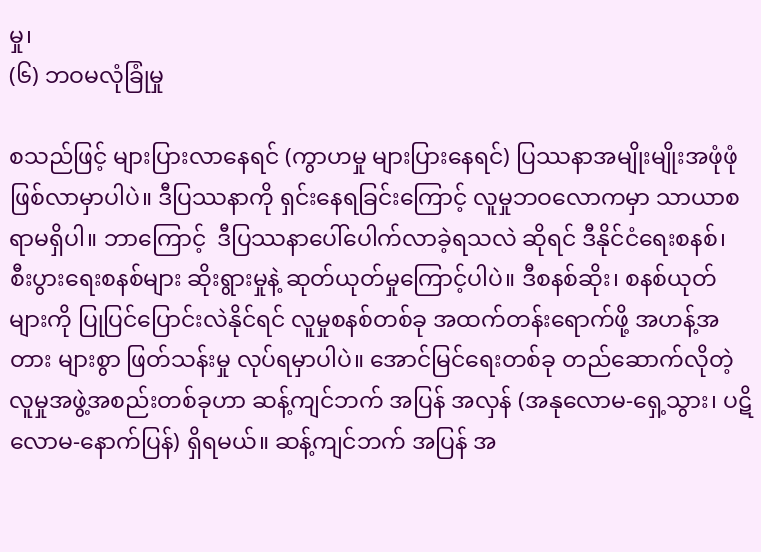မှု၊
(၆) ဘဝမလုံခြုံမှု

စသည်ဖြင့် များပြားလာနေရင် (ကွာဟမှု များပြားနေရင်) ပြဿနာအမျိုးမျိုးအဖုံဖုံ ဖြစ်လာမှာပါပဲ။ ဒီပြဿနာကို ရှင်းနေရခြင်းကြောင့် လူမှုဘဝလောကမှာ သာယာစရာမရှိပါ။ ဘာကြောင့်  ဒီပြဿနာပေါ်ပေါက်လာခဲ့ရသလဲ ဆိုရင် ဒီနိုင်ငံရေးစနစ်၊ စီးပွားရေးစနစ်များ ဆိုးရွားမှုနဲ့ ဆုတ်ယုတ်မှုကြောင့်ပါပဲ။ ဒီစနစ်ဆိုး၊ စနစ်ယုတ်များကို ပြုပြင်ပြောင်းလဲနိုင်ရင် လူမှုစနစ်တစ်ခု အထက်တန်းရောက်ဖို့ အဟန့်အတား များစွာ ဖြတ်သန်းမှု လုပ်ရမှာပါပဲ။ အောင်မြင်ရေးတစ်ခု တည်ဆောက်လိုတဲ့ လူမှုအဖွဲ့အစည်းတစ်ခုဟာ ဆန့်ကျင်ဘက် အပြန် အလှန် (အနုလောမ-ရှေ့သွား၊ ပဋိလောမ-နောက်ပြန်) ရှိရမယ်။ ဆန့်ကျင်ဘက် အပြန် အ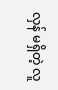လှန် မရှိတဲ့ လူ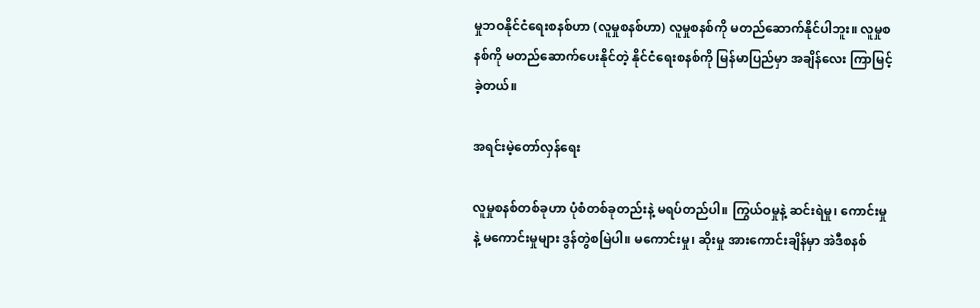မှုဘဝနိုင်ငံရေးစနစ်ဟာ (လူမှုစနစ်ဟာ) လူမှုစနစ်ကို မတည်ဆောက်နိုင်ပါဘူး။ လူမှုစနစ်ကို မတည်ဆောက်ပေးနိုင်တဲ့ နိုင်ငံရေးစနစ်ကို မြန်မာပြည်မှာ အချိန်လေး ကြာမြင့် ခဲ့တယ်။

အရင်းမဲ့တော်လှန်ရေး

လူမှုစနစ်တစ်ခုဟာ ပုံစံတစ်ခုတည်းနဲ့ မရပ်တည်ပါ။ ကြွယ်ဝမှုနဲ့ ဆင်းရဲမှု၊ ကောင်းမှု နဲ့ မကောင်းမှုများ ဒွန်တွဲစမြဲပါ။ မကောင်းမှု၊ ဆိုးမှု အားကောင်းချိန်မှာ အဲဒီစနစ်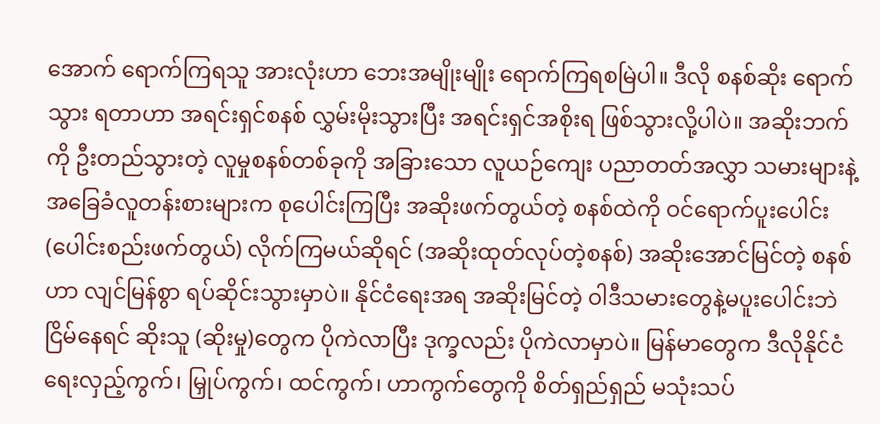အောက် ရောက်ကြရသူ အားလုံးဟာ ဘေးအမျိုးမျိုး ရောက်ကြရစမြဲပါ။ ဒီလို စနစ်ဆိုး ရောက်သွား ရတာဟာ အရင်းရှင်စနစ် လွှမ်းမိုးသွားပြီး အရင်းရှင်အစိုးရ ဖြစ်သွားလို့ပါပဲ။ အဆိုးဘက်ကို ဦးတည်သွားတဲ့ လူမှုစနစ်တစ်ခုကို အခြားသော လူယဉ်ကျေး ပညာတတ်အလွှာ သမားများနဲ့ အခြေခံလူတန်းစားများက စုပေါင်းကြပြီး အဆိုးဖက်တွယ်တဲ့ စနစ်ထဲကို ဝင်ရောက်ပူးပေါင်း (ပေါင်းစည်းဖက်တွယ်) လိုက်ကြမယ်ဆိုရင် (အဆိုးထုတ်လုပ်တဲ့စနစ်) အဆိုးအောင်မြင်တဲ့ စနစ်ဟာ လျင်မြန်စွာ ရပ်ဆိုင်းသွားမှာပဲ။ နိုင်ငံရေးအရ အဆိုးမြင်တဲ့ ဝါဒီသမားတွေနဲ့မပူးပေါင်းဘဲ ငြိမ်နေရင် ဆိုးသူ (ဆိုးမှု)တွေက ပိုကဲလာပြီး ဒုက္ခလည်း ပိုကဲလာမှာပဲ။ မြန်မာတွေက ဒီလိုနိုင်ငံရေးလှည့်ကွက်၊ မြှုပ်ကွက်၊ ထင်ကွက်၊ ဟာကွက်တွေကို စိတ်ရှည်ရှည် မသုံးသပ်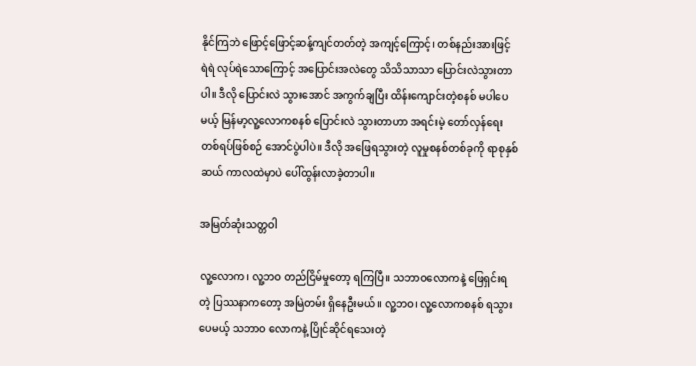နိုင်ကြဘဲ ဖြောင့်ဖြောင့်ဆန့်ကျင်တတ်တဲ့ အကျင့်ကြောင့်၊ တစ်နည်းအားဖြင့် ရဲရဲ လုပ်ရဲသောကြောင့် အပြောင်းအလဲတွေ သိသိသာသာ ပြောင်းလဲသွားတာပါ။ ဒီလို ပြောင်းလဲ သွားအောင် အကွက်ချပြီး ထိန်းကျောင်းတဲ့စနစ် မပါပေမယ့် မြန်မာ့လူ့လောကစနစ် ပြောင်းလဲ သွားတာဟာ အရင်းမဲ့ တော်လှန်ရေးတစ်ရပ်ဖြစ်စဉ် အောင်ပွဲပါပဲ။ ဒီလို အဖြေရသွားတဲ့ လူမှုစနစ်တစ်ခုကို ရာစုနှစ်ဆယ် ကာလထဲမှာပဲ ပေါ်ထွန်းလာခဲ့တာပါ။

အမြတ်ဆုံးသတ္တဝါ

လူ့လောက၊ လူ့ဘဝ တည်ငြိမ်မှုတော့ ရကြပြီ။ သဘာဝလောကနဲ့ ဖြေရှင်းရတဲ့ ပြဿနာကတော့ အမြဲတမ်း ရှိနေဦးမယ်။ လူ့ဘဝ၊ လူ့လောကစနစ် ရသွားပေမယ့် သဘာဝ လောကနဲ့ ပြိုင်ဆိုင်ရသေးတဲ့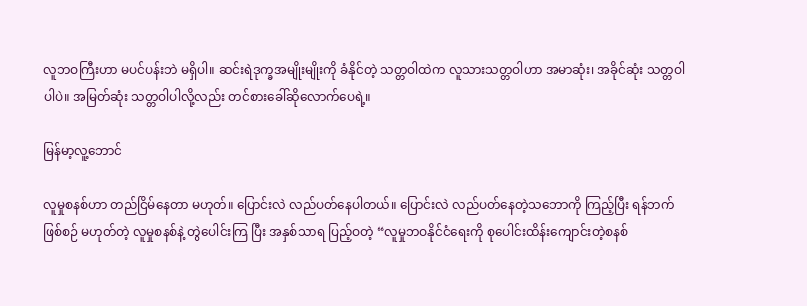လူဘဝကြီးဟာ မပင်ပန်းဘဲ မရှိပါ။ ဆင်းရဲဒုက္ခအမျိုးမျိုးကို ခံနိုင်တဲ့ သတ္တဝါထဲက လူသားသတ္တဝါဟာ အမာဆုံး၊ အခိုင်ဆုံး သတ္တဝါပါပဲ။ အမြတ်ဆုံး သတ္တဝါပါလို့လည်း တင်စားခေါ်ဆိုလောက်ပေရဲ့။

မြန်မာ့လူ့ဘောင်

လူမှုစနစ်ဟာ တည်ငြိမ်နေတာ မဟုတ်။ ပြောင်းလဲ လည်ပတ်နေပါတယ်။ ပြောင်းလဲ လည်ပတ်နေတဲ့သဘောကို ကြည့်ပြီး ရန်ဘက်ဖြစ်စဉ် မဟုတ်တဲ့ လူမှုစနစ်နဲ့ တွဲပေါင်းကြ ပြီး အနှစ်သာရ ပြည့်ဝတဲ့ “လူမှုဘဝနိုင်ငံရေးကို စုပေါင်းထိန်းကျောင်းတဲ့စနစ်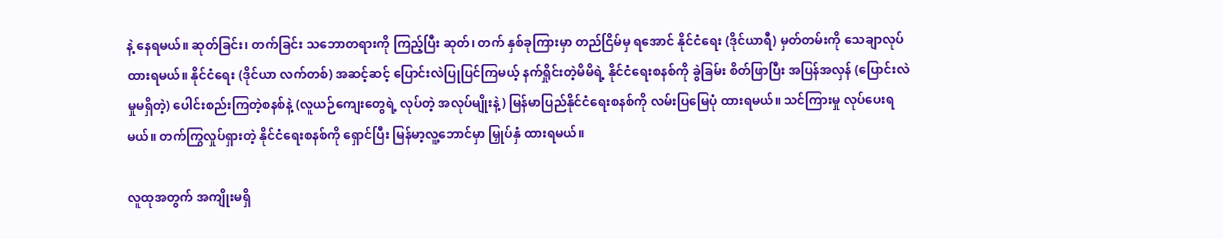နဲ့ နေရမယ်။ ဆုတ်ခြင်း၊ တက်ခြင်း သဘောတရားကို ကြည့်ပြီး ဆုတ်၊ တက် နှစ်ခုကြားမှာ တည်ငြိမ်မှ ရအောင် နိုင်ငံရေး (ဒိုင်ယာရီ) မှတ်တမ်းကို သေချာလုပ်ထားရမယ်။ နိုင်ငံရေး (ဒိုင်ယာ လက်တစ်) အဆင့်ဆင့် ပြောင်းလဲပြုပြင်ကြမယ့် နက်ရှိုင်းတဲ့မိမိရဲ့ နိုင်ငံရေးစနစ်ကို ခွဲခြမ်း စိတ်ဖြာပြီး အပြန်အလှန် (ပြောင်းလဲမှုမရှိတဲ့) ပေါင်းစည်းကြတဲ့စနစ်နဲ့ (လူယဉ်ကျေးတွေရဲ့ လုပ်တဲ့ အလုပ်မျိုးနဲ့) မြန်မာပြည်နိုင်ငံရေးစနစ်ကို လမ်းပြမြေပုံ ထားရမယ်။ သင်ကြားမှု လုပ်ပေးရမယ်။ တက်ကြွလှုပ်ရှားတဲ့ နိုင်ငံရေးစနစ်ကို ရှောင်ပြီး မြန်မာ့လူ့ဘောင်မှာ မြှုပ်နှံ ထားရမယ်။

လူထုအတွက် အကျိုးမရှိ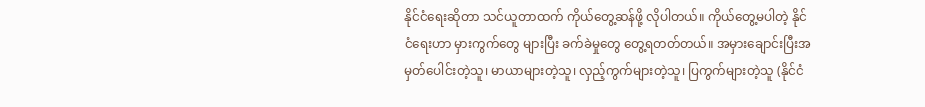နိုင်ငံရေးဆိုတာ သင်ယူတာထက် ကိုယ်တွေ့ဆန်ဖို့ လိုပါတယ်။ ကိုယ်တွေ့မပါတဲ့ နိုင်ငံရေးဟာ မှားကွက်တွေ များပြီး ခက်ခဲမှုတွေ တွေ့ရတတ်တယ်။ အမှားချောင်းပြီးအမှတ်ပေါင်းတဲ့သူ၊ မာယာများတဲ့သူ၊ လှည့်ကွက်များတဲ့သူ၊ ပြကွက်များတဲ့သူ (နိုင်ငံ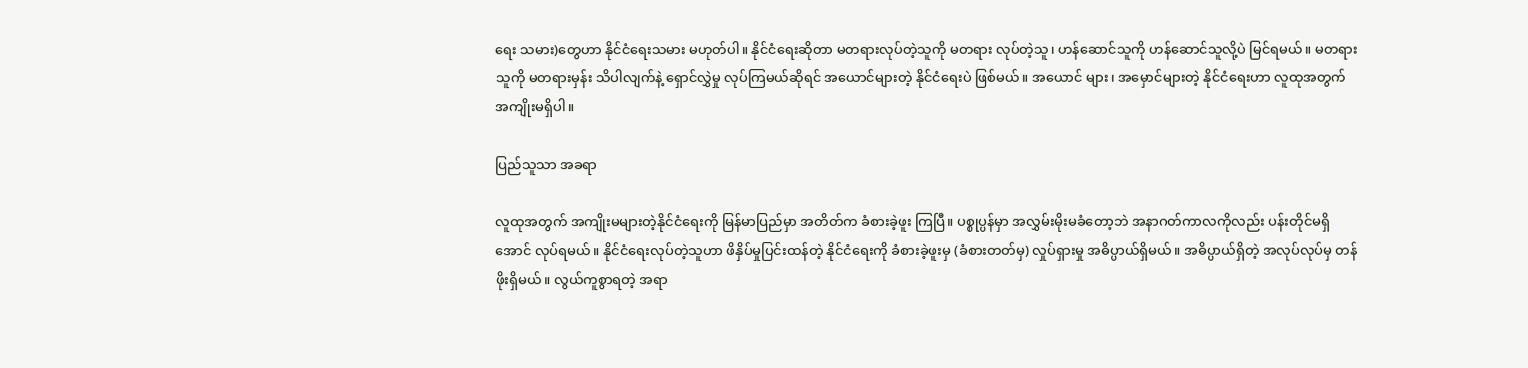ရေး သမား)တွေဟာ နိုင်ငံရေးသမား မဟုတ်ပါ။ နိုင်ငံရေးဆိုတာ မတရားလုပ်တဲ့သူကို မတရား လုပ်တဲ့သူ၊ ဟန်ဆောင်သူကို ဟန်ဆောင်သူလို့ပဲ မြင်ရမယ်။ မတရားသူကို မတရားမှန်း သိပါလျက်နဲ့ ရှောင်လွှဲမှု လုပ်ကြမယ်ဆိုရင် အယောင်များတဲ့ နိုင်ငံရေးပဲ ဖြစ်မယ်။ အယောင် များ၊ အမှောင်များတဲ့ နိုင်ငံရေးဟာ လူထုအတွက် အကျိုးမရှိပါ။

ပြည်သူသာ အခရာ

လူထုအတွက် အကျိုးမများတဲ့နိုင်ငံရေးကို မြန်မာပြည်မှာ အတိတ်က ခံစားခဲ့ဖူး ကြပြီ။ ပစ္စုပ္ပန်မှာ အလွှမ်းမိုးမခံတော့ဘဲ အနာဂတ်ကာလကိုလည်း ပန်းတိုင်မရှိအောင် လုပ်ရမယ်။ နိုင်ငံရေးလုပ်တဲ့သူဟာ ဖိနှိပ်မှုပြင်းထန်တဲ့ နိုင်ငံရေးကို ခံစားခဲ့ဖူးမှ (ခံစားတတ်မှ) လှုပ်ရှားမှု အဓိပ္ပာယ်ရှိမယ်။ အဓိပ္ပာယ်ရှိတဲ့ အလုပ်လုပ်မှ တန်ဖိုးရှိမယ်။ လွယ်ကူစွာရတဲ့ အရာ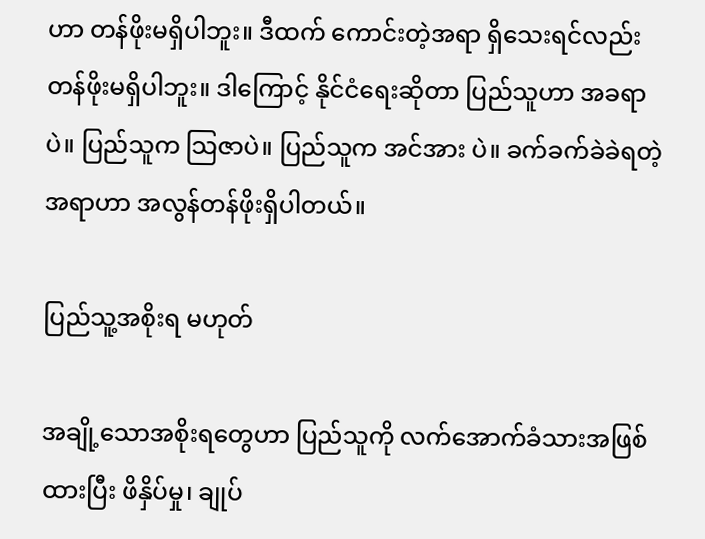ဟာ တန်ဖိုးမရှိပါဘူး။ ဒီထက် ကောင်းတဲ့အရာ ရှိသေးရင်လည်း တန်ဖိုးမရှိပါဘူး။ ဒါကြောင့် နိုင်ငံရေးဆိုတာ ပြည်သူဟာ အခရာပဲ။ ပြည်သူက သြဇာပဲ။ ပြည်သူက အင်အား ပဲ။ ခက်ခက်ခဲခဲရတဲ့အရာဟာ အလွန်တန်ဖိုးရှိပါတယ်။

ပြည်သူ့အစိုးရ မဟုတ်

အချို့သောအစိုးရတွေဟာ ပြည်သူကို လက်အောက်ခံသားအဖြစ် ထားပြီး ဖိနှိပ်မှု၊ ချုပ်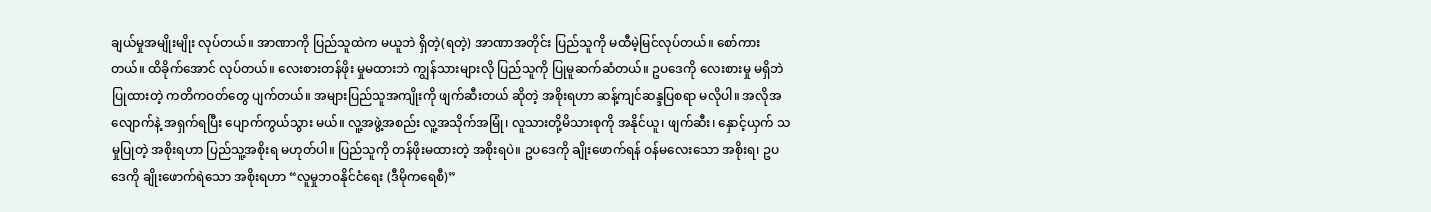ချယ်မှုအမျိုးမျိုး လုပ်တယ်။ အာဏာကို ပြည်သူထဲက မယူဘဲ ရှိတဲ့(ရတဲ့) အာဏာအတိုင်း ပြည်သူကို မထီမဲ့မြင်လုပ်တယ်။ စော်ကားတယ်။ ထိခိုက်အောင် လုပ်တယ်။ လေးစားတန်ဖိုး မှုမထားဘဲ ကျွန်သားများလို ပြည်သူကို ပြုမူဆက်ဆံတယ်။ ဥပဒေကို လေးစားမှု မရှိဘဲ ပြုထားတဲ့ ကတိကဝတ်တွေ ပျက်တယ်။ အများပြည်သူအကျိုးကို ဖျက်ဆီးတယ် ဆိုတဲ့ အစိုးရဟာ ဆန့်ကျင်ဆန္ဒပြစရာ မလိုပါ။ အလိုအလျောက်နဲ့ အရှက်ရပြီး ပျောက်ကွယ်သွား မယ်။ လူ့အဖွဲ့အစည်း လူ့အသိုက်အမြုံ၊ လူသားတို့မိသားစုကို အနိုင်ယူ၊ ဖျက်ဆီး၊ နှောင့်ယှက် သမှုပြုတဲ့ အစိုးရဟာ ပြည်သူ့အစိုးရ မဟုတ်ပါ။ ပြည်သူကို တန်ဖိုးမထားတဲ့ အစိုးရပဲ။ ဥပဒေကို ချိုးဖောက်ရန် ဝန်မလေးသော အစိုးရ၊ ဥပဒေကို ချိုးဖောက်ရဲသော အစိုးရဟာ “လူမှုဘဝနိုင်ငံရေး (ဒီမိုကရေစီ)”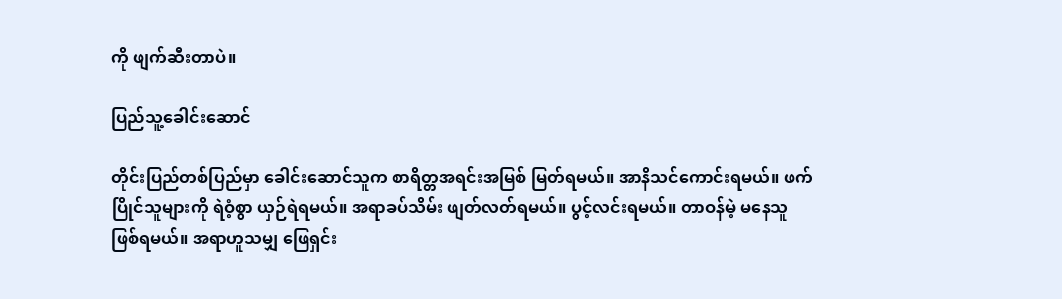ကို ဖျက်ဆီးတာပဲ။

ပြည်သူ့ခေါင်းဆောင်

တိုင်းပြည်တစ်ပြည်မှာ ခေါင်းဆောင်သူက စာရိတ္တအရင်းအမြစ် မြတ်ရမယ်။ အာနိသင်ကောင်းရမယ်။ ဖက်ပြိုင်သူများကို ရဲဝံ့စွာ ယှဉ်ရဲရမယ်။ အရာခပ်သိမ်း ဖျတ်လတ်ရမယ်။ ပွင့်လင်းရမယ်။ တာဝန်မဲ့ မနေသူ ဖြစ်ရမယ်။ အရာဟူသမျှ ဖြေရှင်း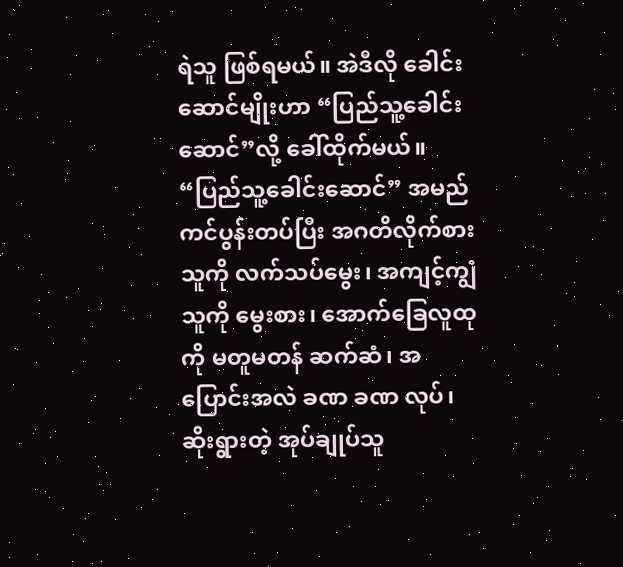ရဲသူ ဖြစ်ရမယ်။ အဲဒီလို ခေါင်းဆောင်မျိုးဟာ “ပြည်သူ့ခေါင်းဆောင်”လို့ ခေါ်ထိုက်မယ်။ “ပြည်သူ့ခေါင်းဆောင်” အမည်ကင်ပွန်းတပ်ပြီး အဂတိလိုက်စားသူကို လက်သပ်မွေး၊ အကျင့်ကျွံသူကို မွေးစား၊ အောက်ခြေလူထုကို မတူမတန် ဆက်ဆံ၊ အပြောင်းအလဲ ခဏ ခဏ လုပ်၊ ဆိုးရွားတဲ့ အုပ်ချုပ်သူ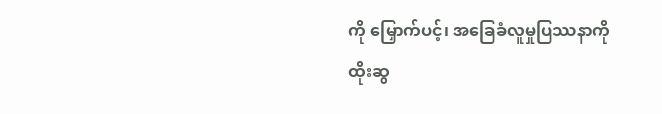ကို မြှောက်ပင့်၊ အခြေခံလူမှုပြဿနာကို ထိုးဆွ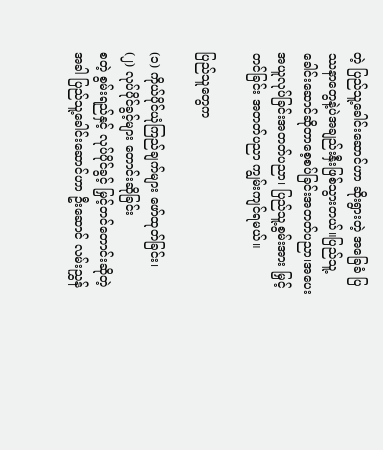တဲ့ ပြည်သူ့ခေါင်းဆောင်ဟာ ဆိုးရွားတဲ့ အခြေခံ ပြဿနာတွေနဲ့ပဲအချည်းနှီးဖြစ်သွားတယ်။ပြည်သူ့ခေါင်းဆောင်ဆိုတာစေ့စပ်ခြင်းအတတ်ပညာ၊အပေးအယူလုပ်ခြင်းအတတ်ပညာ၊ ပြည်သူ့စွမ်းအား မြှင့်တင်ခြင်း အတတ်ပညာ ကျွမ်းကျင်ရမယ်။

ပြည်သူတွေက

(၁) ကိုယ်ပိုင်ယုံကြည်ချက်များ ဖော်ထုတ်ခြင်း၊
(၂) လုပ်ပိုင်ခွင့်များ တောင်းဆိုခြင်း
စတဲ့ စွမ်းရည်နှင့် လုပ်ပိုင်ခွင့် မြှင့်တင်တောင်းဆိုတဲ့အခါ ပြည်သူ့ခေါင်းဆောင်ဟာ ဦးဆောင် လမ်းညွှန်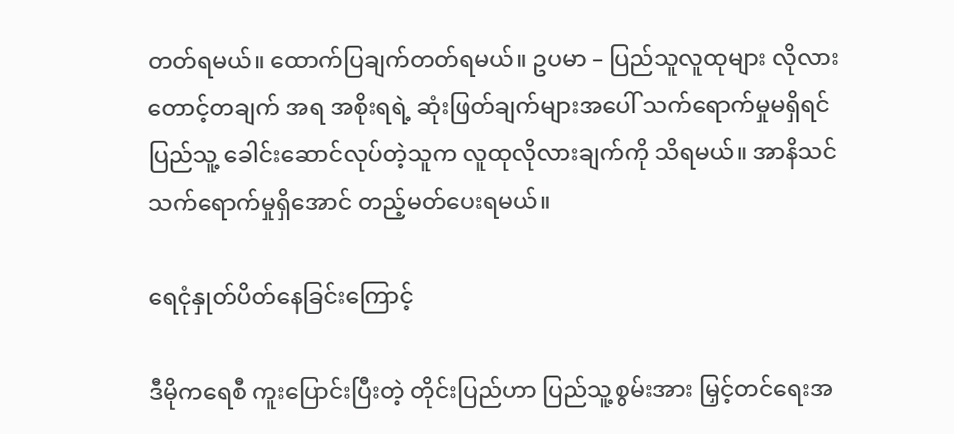တတ်ရမယ်။ ထောက်ပြချက်တတ်ရမယ်။ ဥပမာ – ပြည်သူလူထုများ လိုလားတောင့်တချက် အရ အစိုးရရဲ့ ဆုံးဖြတ်ချက်များအပေါ် သက်ရောက်မှုမရှိရင် ပြည်သူ့ ခေါင်းဆောင်လုပ်တဲ့သူက လူထုလိုလားချက်ကို သိရမယ်။ အာနိသင်သက်ရောက်မှုရှိအောင် တည့်မတ်ပေးရမယ်။

ရေငုံနှုတ်ပိတ်နေခြင်းကြောင့်

ဒီမိုကရေစီ ကူးပြောင်းပြီးတဲ့ တိုင်းပြည်ဟာ ပြည်သူ့စွမ်းအား မြှင့်တင်ရေးအ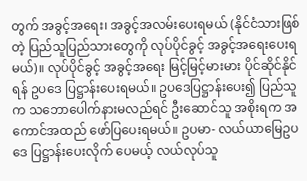တွက် အခွင့်အရေး၊ အခွင့်အလမ်းပေးရမယ် (နိုင်ငံသားဖြစ်တဲ့ ပြည်သူပြည်သားတွေကို လုပ်ပိုင်ခွင့် အခွင့်အရေးပေးရမယ်)။ လုပ်ပိုင်ခွင့် အခွင့်အရေး မြင့်မြင့်မားမား ပိုင်ဆိုင်နိုင်ရန် ဥပဒေ ပြဋ္ဌာန်းပေးရမယ်။ ဥပဒေပြဋ္ဌာန်းပေး၍ ပြည်သူက သဘောပေါက်နားမလည်ရင် ဦးဆောင်သူ အစိုးရက အကောင်အထည် ဖော်ပြပေးရမယ်။ ဥပမာ- လယ်ယာမြေဥပဒေ ပြဋ္ဌာန်းပေးလိုက် ပေမယ့် လယ်လုပ်သူ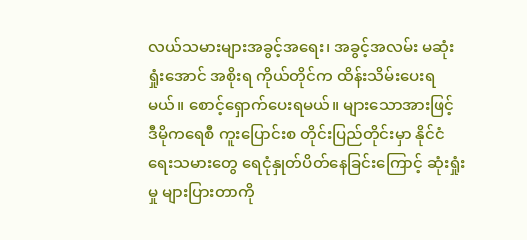လယ်သမားများအခွင့်အရေး၊ အခွင့်အလမ်း မဆုံးရှုံးအောင် အစိုးရ ကိုယ်တိုင်က ထိန်းသိမ်းပေးရမယ်။ စောင့်ရှောက်ပေးရမယ်။ များသောအားဖြင့် ဒီမိုကရေစီ ကူးပြောင်းစ တိုင်းပြည်တိုင်းမှာ နိုင်ငံရေးသမားတွေ ရေငုံနှုတ်ပိတ်နေခြင်းကြောင့် ဆုံးရှုံးမှု များပြားတာကို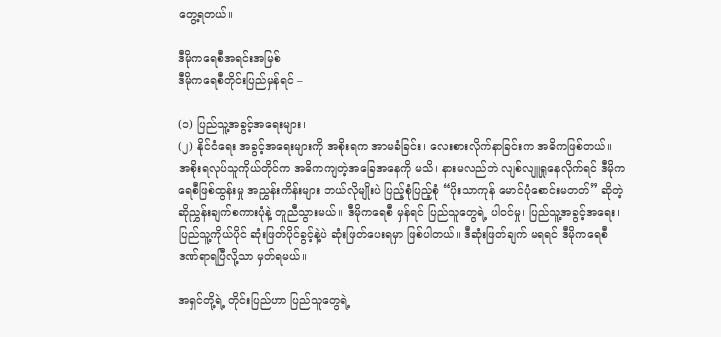တွေ့ရတယ်။

ဒီမိုကရေစီအရင်းအမြစ်
ဒီမိုကရေစီတိုင်းပြည်မှန်ရင် –

(၁) ပြည်သူ့အခွင့်အရေးများ၊
(၂) နိုင်ငံရေး အခွင့်အရေးများကို အစိုးရက အာမခံခြင်း၊ လေးစားလိုက်နာခြင်းက အဓိကဖြစ်တယ်။ အစိုးရလုပ်သူကိုယ်တိုင်က အဓိကကျတဲ့အခြေအနေကို မသိ၊ နားမလည်ဘဲ လျစ်လျူရှုနေလိုက်ရင် ဒီမိုကရေစီဖြစ်ထွန်းမှု အညွှန်းကိန်းများ ဘယ်လိုမျိုးပဲ ပြည့်စုံပြည့်စုံ “ပိုးသာကုန် မောင်ပုံစောင်းမတတ်” ဆိုတဲ့ ဆိုညွှန်းချက်စကားပုံနဲ့ တူညီသွားမယ်။ ဒီမိုကရေစီ မှန်ရင် ပြည်သူတွေရဲ့ ပါဝင်မှု၊ ပြည်သူ့အခွင့်အရေး၊ ပြည်သူ့ကိုယ်ပိုင် ဆုံးဖြတ်ပိုင်ခွင့်နဲ့ပဲ ဆုံးဖြတ်ပေးရမှာ ဖြစ်ပါတယ်။ ဒီဆုံးဖြတ်ချက် မရရင် ဒီမိုကရေစီ ဒဏ်ရာရပြီလို့သာ မှတ်ရမယ်။

အရှင်တို့ရဲ့ တိုင်းပြည်ဟာ ပြည်သူတွေရဲ့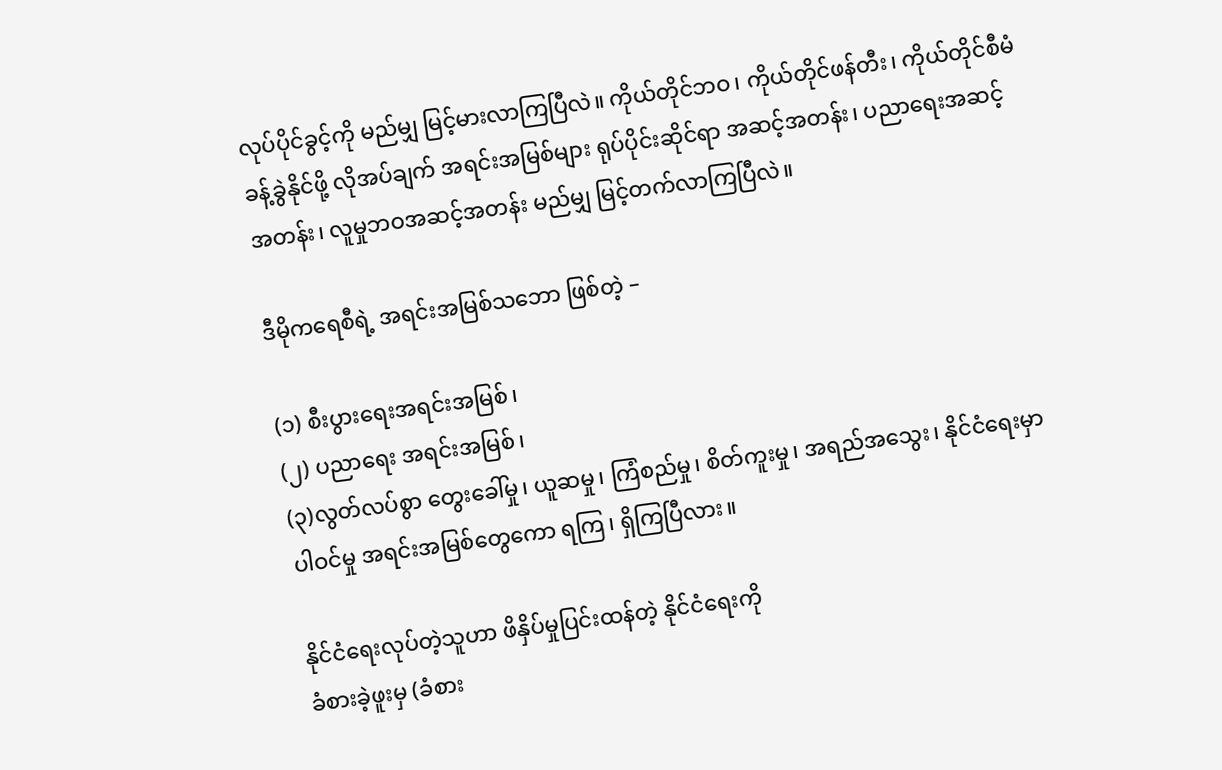လုပ်ပိုင်ခွင့်ကို မည်မျှ မြင့်မားလာကြပြီလဲ။ ကိုယ်တိုင်ဘဝ၊ ကိုယ်တိုင်ဖန်တီး၊ ကိုယ်တိုင်စီမံခန့်ခွဲနိုင်ဖို့ လိုအပ်ချက် အရင်းအမြစ်များ ရုပ်ပိုင်းဆိုင်ရာ အဆင့်အတန်း၊ ပညာရေးအဆင့်အတန်း၊ လူမှုဘဝအဆင့်အတန်း မည်မျှ မြင့်တက်လာကြပြီလဲ။

ဒီမိုကရေစီရဲ့ အရင်းအမြစ်သဘော ဖြစ်တဲ့ –

(၁) စီးပွားရေးအရင်းအမြစ်၊
(၂) ပညာရေး အရင်းအမြစ်၊
(၃)လွတ်လပ်စွာ တွေးခေါ်မှု၊ ယူဆမှု၊ ကြံစည်မှု၊ စိတ်ကူးမှု၊ အရည်အသွေး၊ နိုင်ငံရေးမှာ ပါဝင်မှု အရင်းအမြစ်တွေကော ရကြ၊ ရှိကြပြီလား။

နိုင်ငံရေးလုပ်တဲ့သူဟာ ဖိနှိပ်မှုပြင်းထန်တဲ့ နိုင်ငံရေးကို
ခံစားခဲ့ဖူးမှ (ခံစား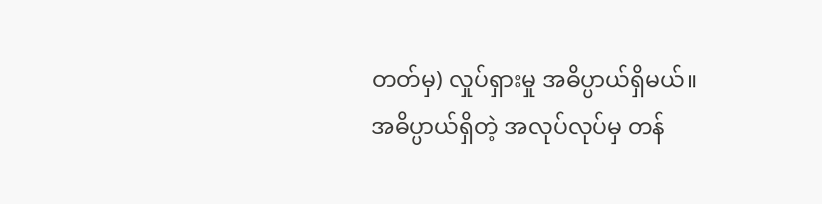တတ်မှ) လှုပ်ရှားမှု အဓိပ္ပာယ်ရှိမယ်။
အဓိပ္ပာယ်ရှိတဲ့ အလုပ်လုပ်မှ တန်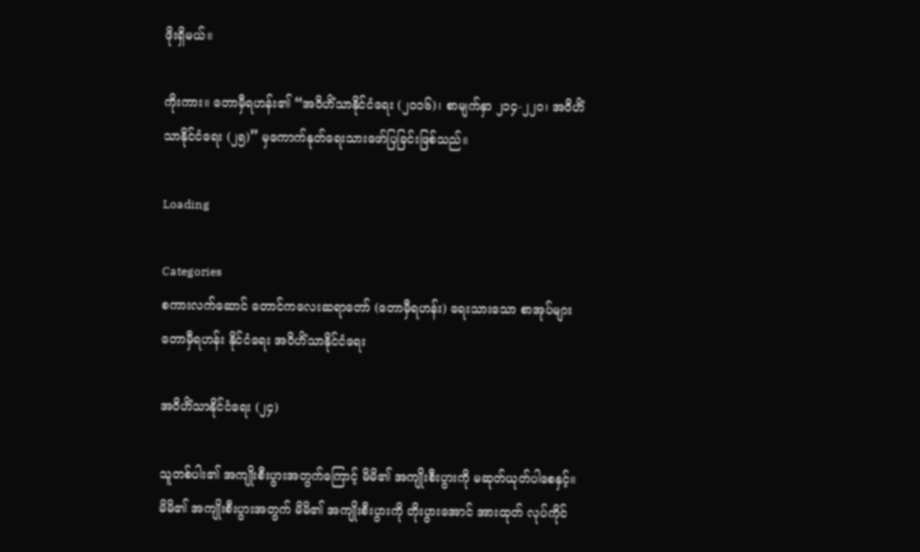ဖိုးရှိမယ်။

ကိုးကား။ တောမှီရဟန်း၏ “အဝိဟိံသာနိုင်ငံရေး (၂၀၁၆)၊ စာမျက်နှာ ၂၁၄-၂၂၀၊ အဝိဟိံသာနိုင်ငံရေး (၂၅)” မှကောက်နုတ်ရေးသားဖော်ပြခြင်းဖြစ်သည်။

Loading

Categories
စကားလက်ဆောင် တောင်ကလေးဆရာတော် (တောမှီရဟန်း) ရေးသားသော စာအုပ်များ တောမှီရဟန်း နိုင်ငံရေး အဝိဟိံသာနိုင်ငံရေး

အဝိဟိံသာနိုင်ငံရေး (၂၄)

သူတစ်ပါး၏ အကျိုးစီးပွားအတွက်ကြောင့် မိမိ၏ အကျိုးစီးပွားကို မဆုတ်ယုတ်ပါစေနှင့်။ မိမိ၏ အကျိုးစီးပွားအတွက် မိမိ၏ အကျိုးစီးပွားကို တိုးပွားအောင် အားထုတ် လုပ်ကိုင်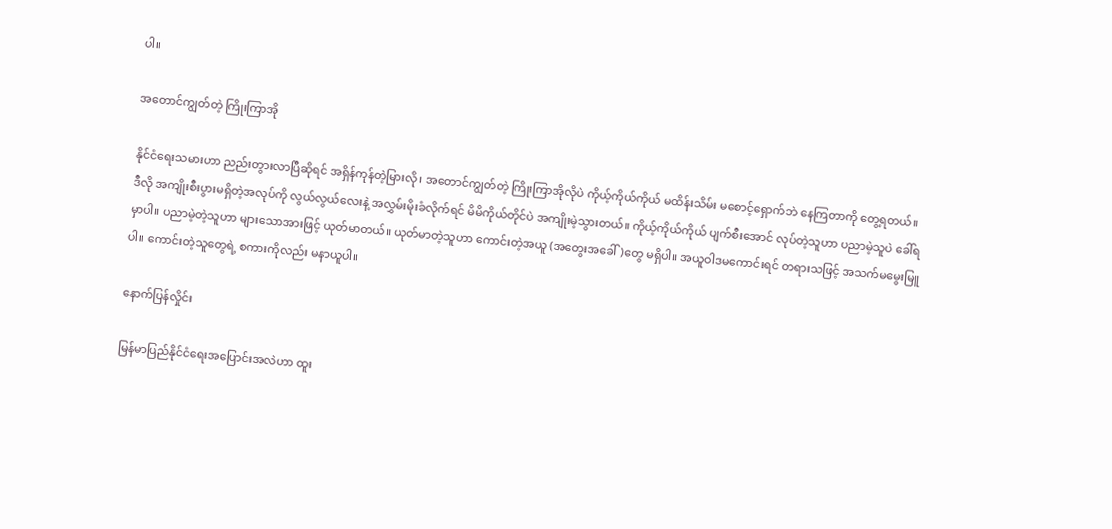ပါ။

အတောင်ကျွတ်တဲ့ ကြိုးကြာအို

နိုင်ငံရေးသမားဟာ ညည်းတွားလာပြီဆိုရင် အရှိန်ကုန်တဲ့မြားလို၊ အတောင်ကျွတ်တဲ့ ကြိုးကြာအိုလိုပဲ ကိုယ့်ကိုယ်ကိုယ် မထိန်းသိမ်း မစောင့်ရှောက်ဘဲ နေကြတာကို တွေ့ရတယ်။ ဒီလို အကျိုးစီးပွားမရှိတဲ့အလုပ်ကို လွယ်လွယ်လေးနဲ့ အလွှမ်းမိုးခံလိုက်ရင် မိမိကိုယ်တိုင်ပဲ အကျိုးမဲ့သွားတယ်။ ကိုယ့်ကိုယ်ကိုယ် ပျက်စီးအောင် လုပ်တဲ့သူဟာ ပညာမဲ့သူပဲ ခေါ်ရမှာပါ။ ပညာမဲ့တဲ့သူဟာ များသောအားဖြင့် ယုတ်မာတယ်။ ယုတ်မာတဲ့သူဟာ ကောင်းတဲ့အယူ (အတွေးအခေါ်)တွေ မရှိပါ။ အယူဝါဒမကောင်းရင် တရားသဖြင့် အသက်မမွေးမြူပါ။ ကောင်းတဲ့သူတွေရဲ့ စကားကိုလည်း မနာယူပါ။

နောက်ပြန်လှိုင်း

မြန်မာပြည်နိုင်ငံရေးအပြောင်းအလဲဟာ ထူး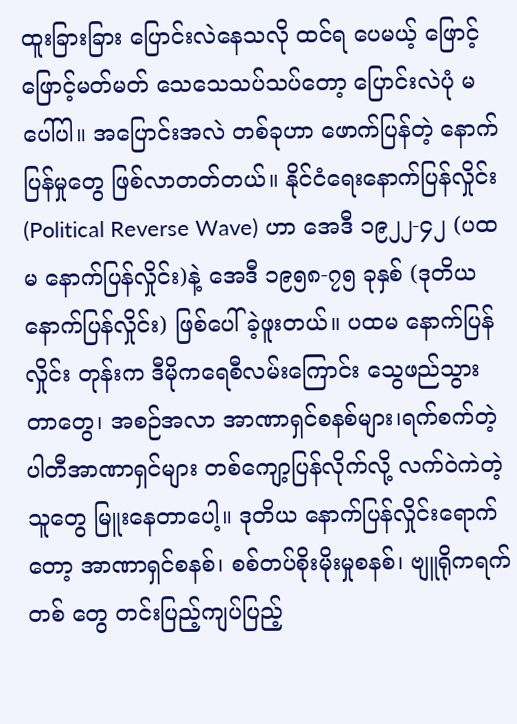ထူးခြားခြား ပြောင်းလဲနေသလို ထင်ရ ပေမယ့် ဖြောင့်ဖြောင့်မတ်မတ် သေသေသပ်သပ်တော့ ပြောင်းလဲပုံ မပေါ်ပါ။ အပြောင်းအလဲ တစ်ခုဟာ ဖောက်ပြန်တဲ့ နောက်ပြန်မှုတွေ ဖြစ်လာတတ်တယ်။ နိုင်ငံရေးနောက်ပြန်လှိုင်း (Political Reverse Wave) ဟာ အေဒီ ၁၉၂၂-၄၂ (ပထမ နောက်ပြန်လှိုင်း)နဲ့ အေဒီ ၁၉၅၈-၇၅ ခုနှစ် (ဒုတိယ နောက်ပြန်လှိုင်း) ဖြစ်ပေါ်ခဲ့ဖူးတယ်။ ပထမ နောက်ပြန်လှိုင်း တုန်းက ဒီမိုကရေစီလမ်းကြောင်း သွေဖည်သွားတာတွေ၊ အစဉ်အလာ အာဏာရှင်စနစ်များ၊ရက်စက်တဲ့ ပါတီအာဏာရှင်များ တစ်ကျော့ပြန်လိုက်လို့ လက်ဝဲကဲတဲ့သူတွေ မြူးနေတာပေါ့။ ဒုတိယ နောက်ပြန်လှိုင်းရောက်တော့ အာဏာရှင်စနစ်၊ စစ်တပ်စိုးမိုးမှုစနစ်၊ ဗျူရိုကရက်တစ် တွေ တင်းပြည့်ကျပ်ပြည့်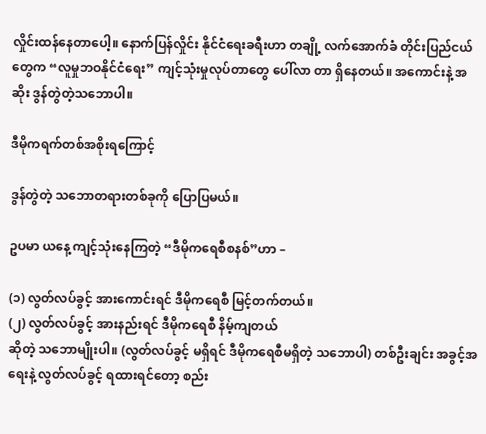လှိုင်းထန်နေတာပေါ့။ နောက်ပြန်လှိုင်း နိုင်ငံရေးခရီးဟာ တချို့ လက်အောက်ခံ တိုင်းပြည်ငယ်တွေက “လူမှုဘဝနိုင်ငံရေး” ကျင့်သုံးမှုလုပ်တာတွေ ပေါ်လာ တာ ရှိနေတယ်။ အကောင်းနဲ့ အဆိုး ဒွန်တွဲတဲ့သဘောပါ။

ဒီမိုကရက်တစ်အစိုးရကြောင့်

ဒွန်တွဲတဲ့ သဘောတရားတစ်ခုကို ပြောပြမယ်။

ဥပမာ ယနေ့ ကျင့်သုံးနေကြတဲ့ “ဒီမိုကရေစီစနစ်”ဟာ –

(၁) လွတ်လပ်ခွင့် အားကောင်းရင် ဒီမိုကရေစီ မြင့်တက်တယ်။
(၂) လွတ်လပ်ခွင့် အားနည်းရင် ဒီမိုကရေစီ နိမ့်ကျတယ်
ဆိုတဲ့ သဘောမျိုးပါ။ (လွတ်လပ်ခွင့် မရှိရင် ဒီမိုကရေစီမရှိတဲ့ သဘောပါ) တစ်ဦးချင်း အခွင့်အရေးနဲ့ လွတ်လပ်ခွင့် ရထားရင်တော့ စည်း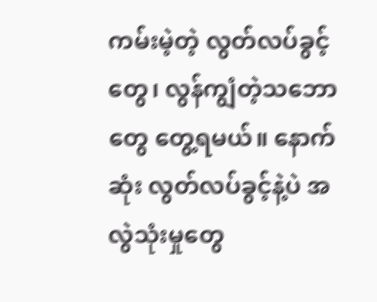ကမ်းမဲ့တဲ့ လွတ်လပ်ခွင့်တွေ၊ လွန်ကျွံတဲ့သဘောတွေ တွေ့ရမယ်။ နောက်ဆုံး လွတ်လပ်ခွင့်နဲ့ပဲ အလွဲသုံးမှုတွေ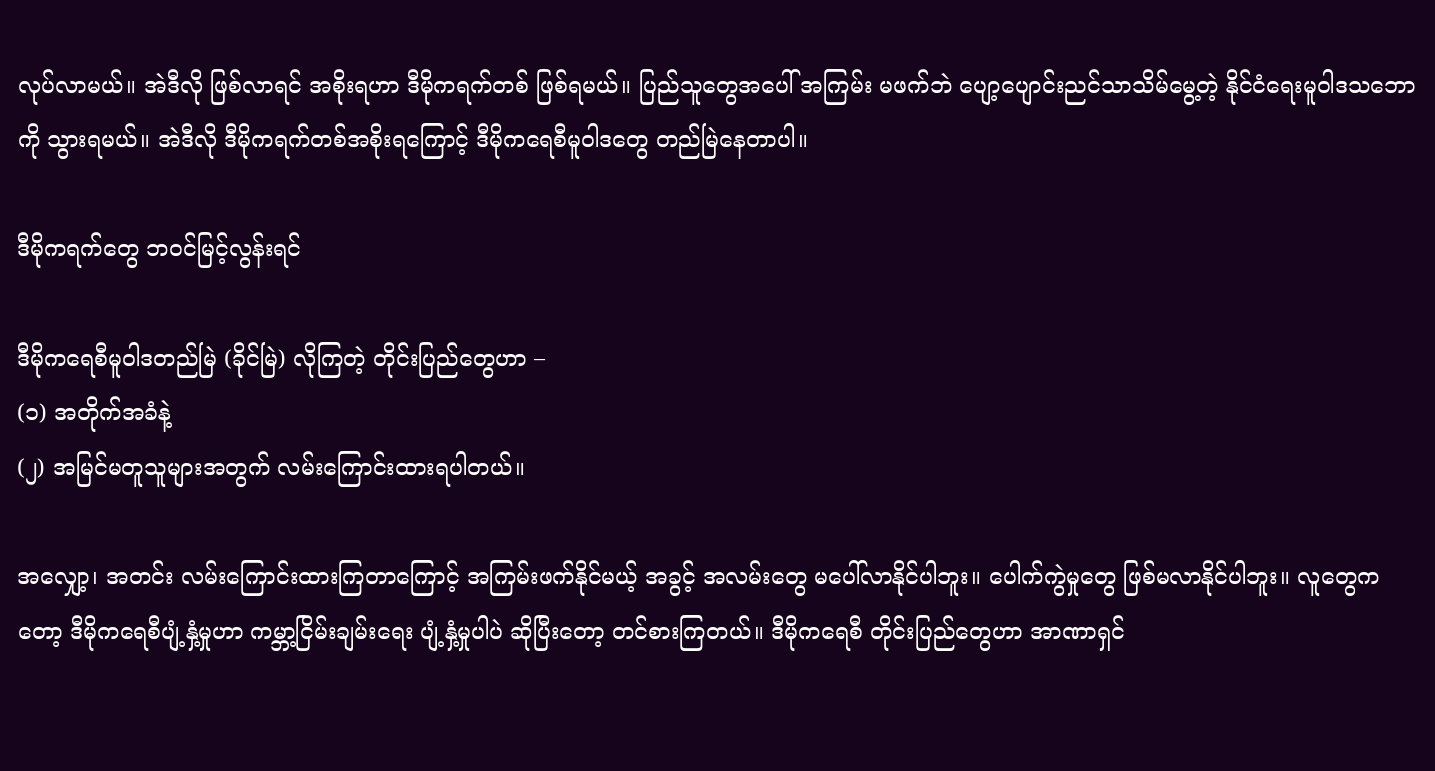လုပ်လာမယ်။ အဲဒီလို ဖြစ်လာရင် အစိုးရဟာ ဒီမိုကရက်တစ် ဖြစ်ရမယ်။ ပြည်သူတွေအပေါ် အကြမ်း မဖက်ဘဲ ပျော့ပျောင်းညင်သာသိမ်မွေ့တဲ့ နိုင်ငံရေးမူဝါဒသဘောကို သွားရမယ်။ အဲဒီလို ဒီမိုကရက်တစ်အစိုးရကြောင့် ဒီမိုကရေစီမူဝါဒတွေ တည်မြဲနေတာပါ။

ဒီမိုကရက်တွေ ဘဝင်မြင့်လွန်းရင်

ဒီမိုကရေစီမူဝါဒတည်မြဲ (ခိုင်မြဲ) လိုကြတဲ့ တိုင်းပြည်တွေဟာ –
(၁) အတိုက်အခံနဲ့
(၂) အမြင်မတူသူများအတွက် လမ်းကြောင်းထားရပါတယ်။

အလျှော့၊ အတင်း လမ်းကြောင်းထားကြတာကြောင့် အကြမ်းဖက်နိုင်မယ့် အခွင့် အလမ်းတွေ မပေါ်လာနိုင်ပါဘူး။ ပေါက်ကွဲမှုတွေ ဖြစ်မလာနိုင်ပါဘူး။ လူတွေကတော့ ဒီမိုကရေစီပျံ့နှံ့မှုဟာ ကမ္ဘာ့ငြိမ်းချမ်းရေး ပျံ့နှံ့မှုပါပဲ ဆိုပြီးတော့ တင်စားကြတယ်။ ဒီမိုကရေစီ တိုင်းပြည်တွေဟာ အာဏာရှင်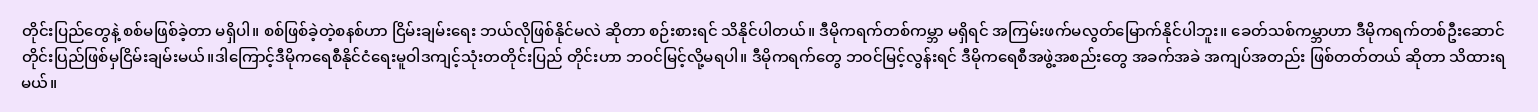တိုင်းပြည်တွေနဲ့ စစ်မဖြစ်ခဲ့တာ မရှိပါ။ စစ်ဖြစ်ခဲ့တဲ့စနစ်ဟာ ငြိမ်းချမ်းရေး ဘယ်လိုဖြစ်နိုင်မလဲ ဆိုတာ စဉ်းစားရင် သိနိုင်ပါတယ်။ ဒီမိုကရက်တစ်ကမ္ဘာ မရှိရင် အကြမ်းဖက်မလွတ်မြောက်နိုင်ပါဘူး။ ခေတ်သစ်ကမ္ဘာဟာ ဒီမိုကရက်တစ်ဦးဆောင်တိုင်းပြည်ဖြစ်မှငြိမ်းချမ်းမယ်။ဒါကြောင့်ဒီမိုကရေစီနိုင်ငံရေးမူဝါဒကျင့်သုံးတတိုင်းပြည် တိုင်းဟာ ဘဝင်မြင့်လို့မရပါ။ ဒီမိုကရက်တွေ ဘဝင်မြင့်လွန်းရင် ဒီမိုကရေစီအဖွဲ့အစည်းတွေ အခက်အခဲ အကျပ်အတည်း ဖြစ်တတ်တယ် ဆိုတာ သိထားရမယ်။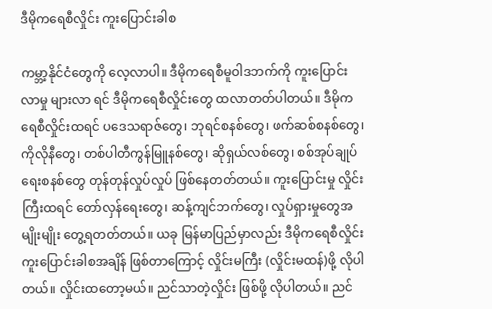ဒီမိုကရေစီလှိုင်း ကူးပြောင်းခါစ

ကမ္ဘာ့နိုင်ငံတွေကို လေ့လာပါ။ ဒီမိုကရေစီမူဝါဒဘက်ကို ကူးပြောင်းလာမှု များလာ ရင် ဒီမိုကရေစီလှိုင်းတွေ ထလာတတ်ပါတယ်။ ဒီမိုကရေစီလှိုင်းထရင် ပဒေသရာဇ်တွေ၊ ဘုရင်စနစ်တွေ၊ ဖက်ဆစ်စနစ်တွေ၊ ကိုလိုနီတွေ၊ တစ်ပါတီကွန်မြူနစ်တွေ၊ ဆိုရှယ်လစ်တွေ၊ စစ်အုပ်ချုပ်ရေးစနစ်တွေ တုန်တုန်လှုပ်လှုပ် ဖြစ်နေတတ်တယ်။ ကူးပြောင်းမှု လှိုင်းကြီးထရင် တော်လှန်ရေးတွေ၊ ဆန့်ကျင်ဘက်တွေ၊ လှုပ်ရှားမှုတွေအမျိုးမျိုး တွေ့ရတတ်တယ်။ ယခု မြန်မာပြည်မှာလည်း ဒီမိုကရေစီလှိုင်း ကူးပြောင်းခါစအချိန် ဖြစ်တာကြောင့် လှိုင်းမကြီး (လှိုင်းမထန်)ဖို့ လိုပါတယ်။ လှိုင်းထတော့မယ်။ ညင်သာတဲ့လှိုင်း ဖြစ်ဖို့ လိုပါတယ်။ ညင်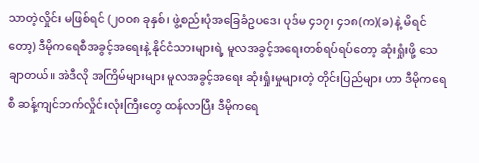သာတဲ့လှိုင်း မဖြစ်ရင် (၂ဝဝ၈ ခုနှစ်၊ ဖွဲ့စည်းပုံအခြေခံဥပဒေ၊ ပုဒ်မ ၄၁၇၊ ၄၁၈(က)(ခ) နဲ့ မိရင်တော့) ဒီမိုကရေစီအခွင့်အရေးနဲ့ နိုင်ငံသားများရဲ့ မူလအခွင့်အရေးတစ်ရပ်ရပ်တော့ ဆုံးရှုံးဖို့ သေချာတယ်။ အဲဒီလို အကြိမ်များများ မူလအခွင့်အရေး ဆုံးရှုံးမှုများတဲ့ တိုင်းပြည်များ ဟာ ဒီမိုကရေစီ ဆန့်ကျင်ဘက်လှိုင်းလုံးကြီးတွေ ထန်လာပြီး ဒီမိုကရေ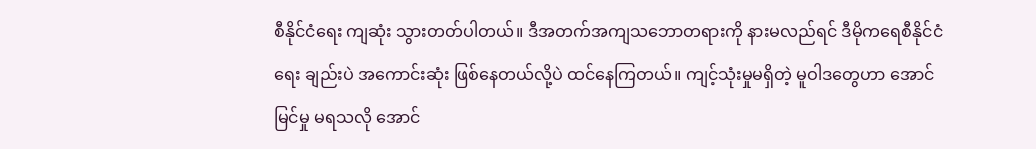စီနိုင်ငံရေး ကျဆုံး သွားတတ်ပါတယ်။ ဒီအတက်အကျသဘောတရားကို နားမလည်ရင် ဒီမိုကရေစီနိုင်ငံရေး ချည်းပဲ အကောင်းဆုံး ဖြစ်နေတယ်လို့ပဲ ထင်နေကြတယ်။ ကျင့်သုံးမှုမရှိတဲ့ မူဝါဒတွေဟာ အောင်မြင်မှု မရသလို အောင်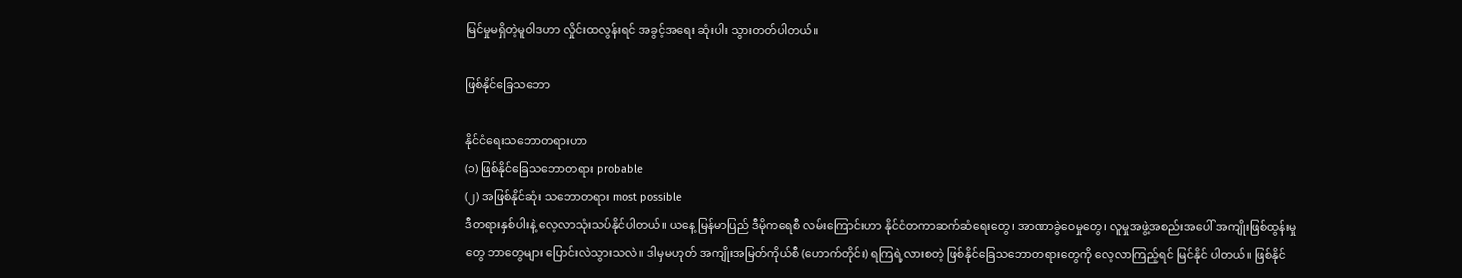မြင်မှုမရှိတဲ့မူဝါဒဟာ လှိုင်းထလွန်းရင် အခွင့်အရေး ဆုံးပါး သွားတတ်ပါတယ်။

ဖြစ်နိုင်ခြေသဘော

နိုင်ငံရေးသဘောတရားဟာ
(၁) ဖြစ်နိုင်ခြေသဘောတရား probable
(၂) အဖြစ်နိုင်ဆုံး သဘောတရား most possible
ဒီတရားနှစ်ပါးနဲ့ လေ့လာသုံးသပ်နိုင်ပါတယ်။ ယနေ့ မြန်မာပြည် ဒီမိုကရေစီ လမ်းကြောင်းဟာ နိုင်ငံတကာဆက်ဆံရေးတွေ၊ အာဏာခွဲဝေမှုတွေ၊ လူမှုအဖွဲ့အစည်းအပေါ် အကျိုးဖြစ်ထွန်းမှုတွေ ဘာတွေများ ပြောင်းလဲသွားသလဲ။ ဒါမှမဟုတ် အကျိုးအမြတ်ကိုယ်စီ (ဟောက်တိုင်း) ရကြရဲ့လားစတဲ့ ဖြစ်နိုင်ခြေသဘောတရားတွေကို လေ့လာကြည့်ရင် မြင်နိုင် ပါတယ်။ ဖြစ်နိုင်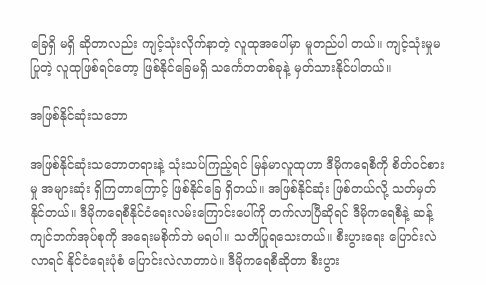ခြေရှိ မရှိ ဆိုတာလည်း ကျင့်သုံးလိုက်နာတဲ့ လူထုအပေါ်မှာ မူတည်ပါ တယ်။ ကျင့်သုံးမှုမပြုတဲ့ လူထုဖြစ်ရင်တော့ ဖြစ်နိုင်ခြေမရှိ သင်္ကေတတစ်ခုနဲ့ မှတ်သားနိုင်ပါတယ်။

အဖြစ်နိုင်ဆုံးသဘော

အဖြစ်နိုင်ဆုံးသဘောတရားနဲ့ သုံးသပ်ကြည့်ရင် မြန်မာလူထုဟာ ဒီမိုကရေစီကို စိတ်ဝင်စားမှု အများဆုံး ရှိကြတာကြောင့် ဖြစ်နိုင်ခြေ ရှိတယ်။ အဖြစ်နိုင်ဆုံး ဖြစ်တယ်လို့ သတ်မှတ်နိုင်တယ်။ ဒီမိုကရေစီနိုင်ငံရေးလမ်းကြောင်းပေါ်ကို တက်လာပြီဆိုရင် ဒီမိုကရေစီနဲ့ ဆန့်ကျင်ဘက်အုပ်စုကို အရေးမစိုက်ဘဲ မရပါ။ သတိပြုရသေးတယ်။ စီးပွားရေး ပြောင်းလဲ လာရင် နိုင်ငံရေးပုံစံ ပြောင်းလဲလာတာပဲ။ ဒီမိုကရေစီဆိုတာ စီးပွား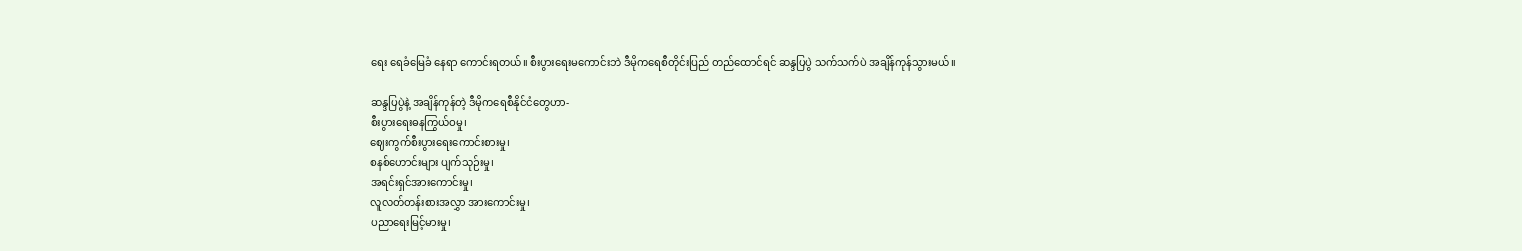ရေး ရေခံမြေခံ နေရာ ကောင်းရတယ်။ စီးပွားရေးမကောင်းဘဲ ဒီမိုကရေစီတိုင်းပြည် တည်ထောင်ရင် ဆန္ဒပြပွဲ သက်သက်ပဲ အချိန်ကုန်သွားမယ်။

ဆန္ဒပြပွဲနဲ့ အချိန်ကုန်တဲ့ ဒီမိုကရေစီနိုင်ငံတွေဟာ-
စီးပွားရေးဓနကြွယ်ဝမှု၊
ဈေးကွက်စီးပွားရေးကောင်းစားမှု၊
စနစ်ဟောင်းများ ပျက်သုဉ်းမှု၊
အရင်းရှင်အားကောင်းမှု၊
လူလတ်တန်းစားအလွှာ အားကောင်းမှု၊
ပညာရေးမြင့်မားမှု၊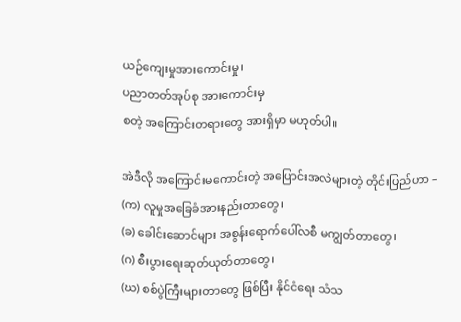ယဉ်ကျေးမှုအားကောင်းမှု၊
ပညာတတ်အုပ်စု အားကောင်းမှ
စတဲ့ အကြောင်းတရားတွေ အားရှိမှာ မဟုတ်ပါ။

အဲဒီလို အကြောင်းမကောင်းတဲ့ အပြောင်းအလဲများတဲ့ တိုင်းပြည်ဟာ –
(က) လူမှုအခြေခံအားနည်းတာတွေ၊
(ခ) ခေါင်းဆောင်များ အစွန်းရောက်ပေါ်လစီ မကျွတ်တာတွေ၊
(ဂ) စီးပွားရေးဆုတ်ယုတ်တာတွေ၊
(ဃ) စစ်ပွဲကြီးများတာတွေ ဖြစ်ပြီး နိုင်ငံရေး သံသ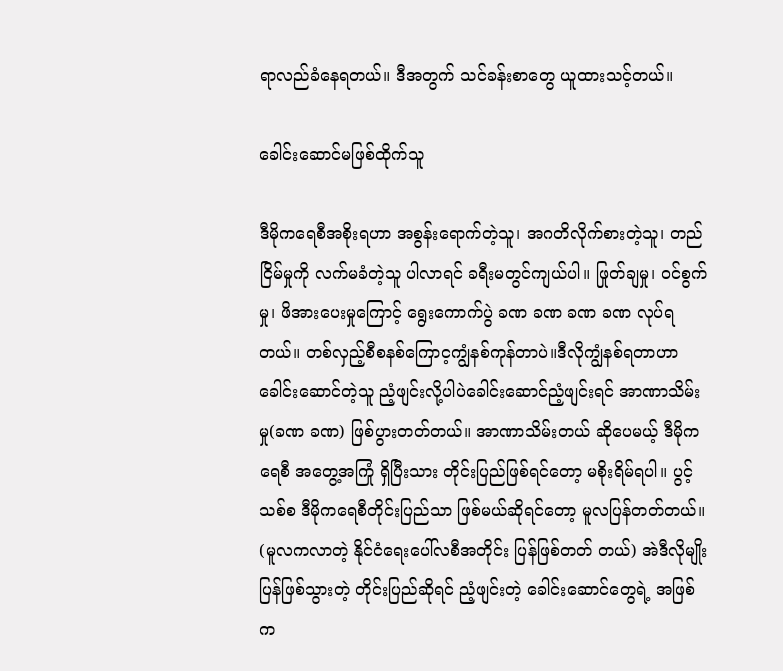ရာလည်ခံနေရတယ်။ ဒီအတွက် သင်ခန်းစာတွေ ယူထားသင့်တယ်။

ခေါင်းဆောင်မဖြစ်ထိုက်သူ

ဒီမိုကရေစီအစိုးရဟာ အစွန်းရောက်တဲ့သူ၊ အဂတိလိုက်စားတဲ့သူ၊ တည်ငြိမ်မှုကို လက်မခံတဲ့သူ ပါလာရင် ခရီးမတွင်ကျယ်ပါ။ ဖြုတ်ချမှု၊ ဝင်စွက်မှု၊ ဖိအားပေးမှုကြောင့် ရွေးကောက်ပွဲ ခဏ ခဏ ခဏ ခဏ လုပ်ရတယ်။ တစ်လှည့်စီစနစ်ကြောင့ကျွံနစ်ကုန်တာပဲ။ဒီလိုကျွံနစ်ရတာဟာခေါင်းဆောင်တဲ့သူ ညံ့ဖျင်းလို့ပါပဲခေါင်းဆောင်ညံ့ဖျင်းရင် အာဏာသိမ်းမှု(ခဏ ခဏ) ဖြစ်ပွားတတ်တယ်။ အာဏာသိမ်းတယ် ဆိုပေမယ့် ဒီမိုကရေစီ အတွေ့အကြုံ ရှိပြီးသား တိုင်းပြည်ဖြစ်ရင်တော့ မစိုးရိမ်ရပါ။ ပွင့်သစ်စ ဒီမိုကရေစီတိုင်းပြည်သာ ဖြစ်မယ်ဆိုရင်တော့ မူလပြန်တတ်တယ်။ (မူလကလာတဲ့ နိုင်ငံရေးပေါ်လစီအတိုင်း ပြန်ဖြစ်တတ် တယ်) အဲဒီလိုမျိုး ပြန်ဖြစ်သွားတဲ့ တိုင်းပြည်ဆိုရင် ညံ့ဖျင်းတဲ့ ခေါင်းဆောင်တွေရဲ့ အဖြစ်က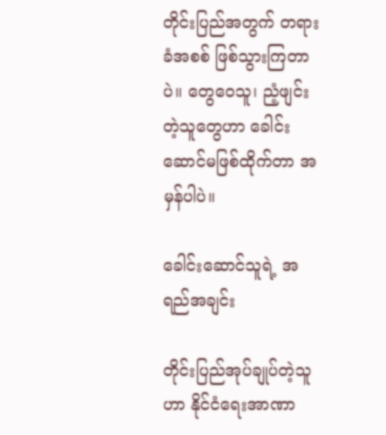တိုင်းပြည်အတွက် တရားခံအစစ် ဖြစ်သွားကြတာပဲ။ တွေဝေသူ၊ ညံ့ဖျင်းတဲ့သူတွေဟာ ခေါင်းဆောင်မဖြစ်ထိုက်တာ အမှန်ပါပဲ။

ခေါင်းဆောင်သူရဲ့ အရည်အချင်း

တိုင်းပြည်အုပ်ချုပ်တဲ့သူဟာ နိုင်ငံရေးအာဏာ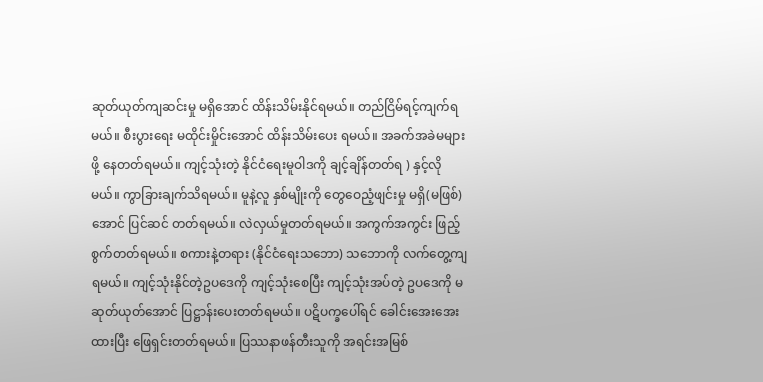ဆုတ်ယုတ်ကျဆင်းမှု မရှိအောင် ထိန်းသိမ်းနိုင်ရမယ်။ တည်ငြိမ်ရင့်ကျက်ရမယ်။ စီးပွားရေး မထိုင်းမှိုင်းအောင် ထိန်းသိမ်းပေး ရမယ်။ အခက်အခဲမများဖို့ နေတတ်ရမယ်။ ကျင့်သုံးတဲ့ နိုင်ငံရေးမူဝါဒကို ချင့်ချိန်တတ်ရ ) နှင့်လို မယ်။ ကွာခြားချက်သိရမယ်။ မူနဲ့လူ နှစ်မျိုးကို တွေဝေညံ့ဖျင်းမှု မရှိ(မဖြစ်)အောင် ပြင်ဆင် တတ်ရမယ်။ လဲလှယ်မှုတတ်ရမယ်။ အကွက်အကွင်း ဖြည့်စွက်တတ်ရမယ်။ စကားနဲ့တရား (နိုင်ငံရေးသဘော) သဘောကို လက်တွေ့ကျရမယ်။ ကျင့်သုံးနိုင်တဲ့ဥပဒေကို ကျင့်သုံးစေပြီး ကျင့်သုံးအပ်တဲ့ ဥပဒေကို မဆုတ်ယုတ်အောင် ပြဋ္ဌာန်းပေးတတ်ရမယ်။ ပဋိပက္ခပေါ်ရင် ခေါင်းအေးအေးထားပြီး ဖြေရှင်းတတ်ရမယ်။ ပြဿနာဖန်တီးသူကို အရင်းအမြစ်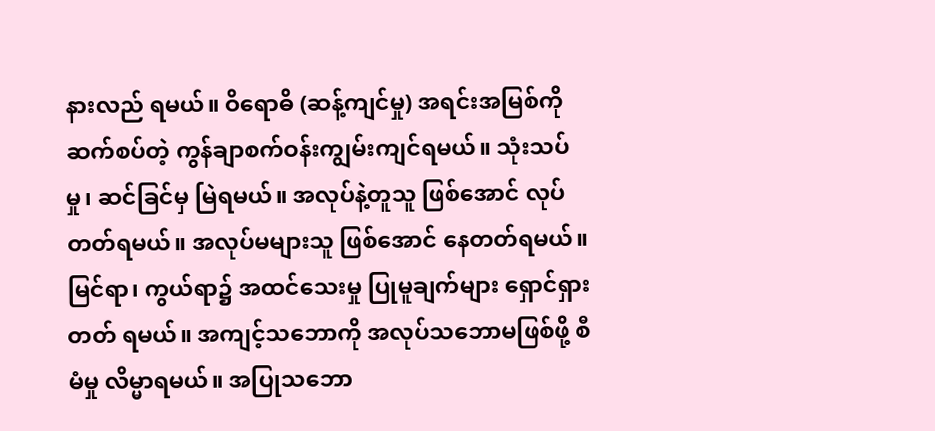နားလည် ရမယ်။ ဝိရောဓိ (ဆန့်ကျင်မှု) အရင်းအမြစ်ကို ဆက်စပ်တဲ့ ကွန်ချာစက်ဝန်းကျွမ်းကျင်ရမယ်။ သုံးသပ်မှု၊ ဆင်ခြင်မှ မြဲရမယ်။ အလုပ်နဲ့တူသူ ဖြစ်အောင် လုပ်တတ်ရမယ်။ အလုပ်မများသူ ဖြစ်အောင် နေတတ်ရမယ်။ မြင်ရာ၊ ကွယ်ရာ၌ အထင်သေးမှု ပြုမူချက်များ ရှောင်ရှားတတ် ရမယ်။ အကျင့်သဘောကို အလုပ်သဘောမဖြစ်ဖို့ စီမံမှု လိမ္မာရမယ်။ အပြုသဘော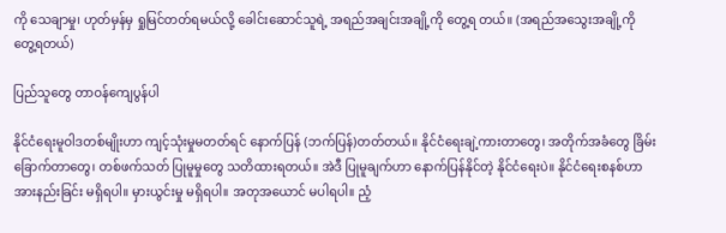ကို သေချာမှု၊ ဟုတ်မှန်မှ ရှုမြင်တတ်ရမယ်လို့ ခေါင်းဆောင်သူရဲ့ အရည်အချင်းအချို့ကို တွေ့ရ တယ်။ (အရည်အသွေးအချို့ကို တွေ့ရတယ်)

ပြည်သူတွေ တာဝန်ကျေပွန်ပါ

နိုင်ငံရေးမူဝါဒတစ်မျိုးဟာ ကျင့်သုံးမှုမတတ်ရင် နောက်ပြန် (ဘက်ပြန်)တတ်တယ်။ နိုင်ငံရေးချဲ့ကားတာတွေ၊ အတိုက်အခံတွေ ခြိမ်းခြောက်တာတွေ၊ တစ်ဖက်သတ် ပြုမူမှုတွေ သတိထားရတယ်။ အဲဒီ ပြုမူချက်ဟာ နောက်ပြန်နိုင်တဲ့ နိုင်ငံရေးပဲ။ နိုင်ငံရေးစနစ်ဟာ အားနည်းခြင်း မရှိရပါ။ မှားယွင်းမှု မရှိရပါ။ အတုအယောင် မပါရပါ။ ညံ့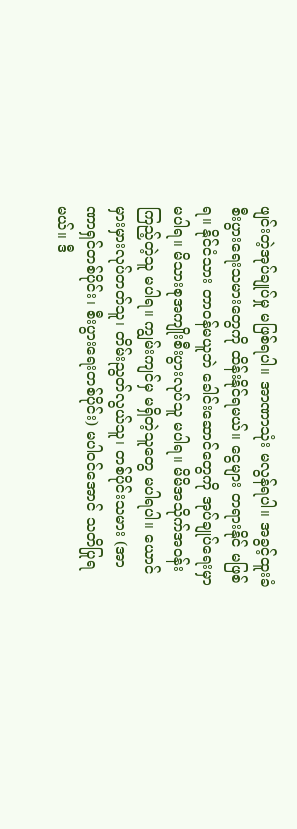ဖျင်းတဲ့အုပ်ချုပ်မှု မဖြစ်ရပါ။ အာဏာသုံး မလွန်ရပါ။ အခွင့်ထူးခံ စီးပွားရေးသမားတွေကို ထိန်းနိုင်ရမယ်။ ငွေများ တရားနိုင် မဖြစ်ရ။ နိုင်ငံသား တာဝန်မယူဘဲ ခေါင်းဆောင်တွေကို အုပ်ချုပ်ရေးမှာမပါရ။ မိသားစုအကျိုးစီးပွားလုပ်သူ မပါရ။ မိမိအသိုက်အဝန်းကြည့်တဲ့သူ မပါရ။ ကျွမ်းကျင်မှ မရှိတဲ့သူတွေ မပါရပါ။ ယောင်မှားမှားလုပ်တတ်သူ၊ တိမ်းညွတ်လွယ်သူ၊ တစ်ပိုင်းသမား (အာဏာရှင်တစ်ပိုင်း၊ စီးပွားရေးတစ်ပိုင်း) မပါဝင်အောင် သတိပြုရမယ်။ ဒီ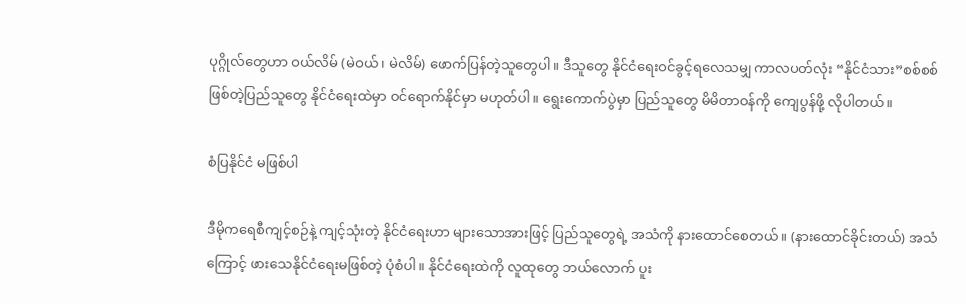ပုဂ္ဂိုလ်တွေဟာ ဝယ်လိမ် (မဲဝယ်၊ မဲလိမ်) ဖောက်ပြန်တဲ့သူတွေပါ။ ဒီသူတွေ နိုင်ငံရေးဝင်ခွင့်ရလေသမျှ ကာလပတ်လုံး “နိုင်ငံသား”စစ်စစ်ဖြစ်တဲ့ပြည်သူတွေ နိုင်ငံရေးထဲမှာ ဝင်ရောက်နိုင်မှာ မဟုတ်ပါ။ ရွေးကောက်ပွဲမှာ ပြည်သူတွေ မိမိတာဝန်ကို ကျေပွန်ဖို့ လိုပါတယ်။

စံပြနိုင်ငံ မဖြစ်ပါ

ဒီမိုကရေစီကျင့်စဉ်နဲ့ ကျင့်သုံးတဲ့ နိုင်ငံရေးဟာ များသောအားဖြင့် ပြည်သူတွေရဲ့ အသံကို နားထောင်စေတယ်။ (နားထောင်ခိုင်းတယ်) အသံကြောင့် ဖားသေနိုင်ငံရေးမဖြစ်တဲ့ ပုံစံပါ။ နိုင်ငံရေးထဲကို လူထုတွေ ဘယ်လောက် ပူး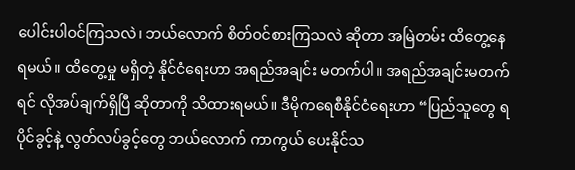ပေါင်းပါဝင်ကြသလဲ၊ ဘယ်လောက် စိတ်ဝင်စားကြသလဲ ဆိုတာ အမြဲတမ်း ထိတွေ့နေရမယ်။ ထိတွေ့မှု မရှိတဲ့ နိုင်ငံရေးဟာ အရည်အချင်း မတက်ပါ။ အရည်အချင်းမတက်ရင် လိုအပ်ချက်ရှိပြီ ဆိုတာကို သိထားရမယ်။ ဒီမိုကရေစီနိုင်ငံရေးဟာ “ပြည်သူတွေ ရပိုင်ခွင့်နဲ့ လွတ်လပ်ခွင့်တွေ ဘယ်လောက် ကာကွယ် ပေးနိုင်သ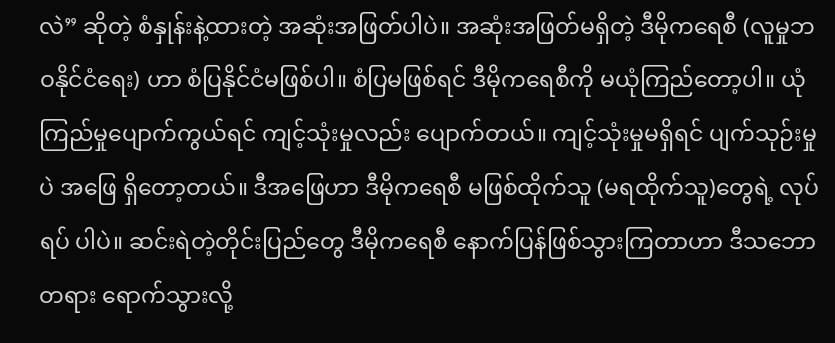လဲ” ဆိုတဲ့ စံနှုန်းနဲ့ထားတဲ့ အဆုံးအဖြတ်ပါပဲ။ အဆုံးအဖြတ်မရှိတဲ့ ဒီမိုကရေစီ (လူမှုဘဝနိုင်ငံရေး) ဟာ စံပြနိုင်ငံမဖြစ်ပါ။ စံပြမဖြစ်ရင် ဒီမိုကရေစီကို မယုံကြည်တော့ပါ။ ယုံကြည်မှုပျောက်ကွယ်ရင် ကျင့်သုံးမှုလည်း ပျောက်တယ်။ ကျင့်သုံးမှုမရှိရင် ပျက်သုဉ်းမှုပဲ အဖြေ ရှိတော့တယ်။ ဒီအဖြေဟာ ဒီမိုကရေစီ မဖြစ်ထိုက်သူ (မရထိုက်သူ)တွေရဲ့ လုပ်ရပ် ပါပဲ။ ဆင်းရဲတဲ့တိုင်းပြည်တွေ ဒီမိုကရေစီ နောက်ပြန်ဖြစ်သွားကြတာဟာ ဒီသဘောတရား ရောက်သွားလို့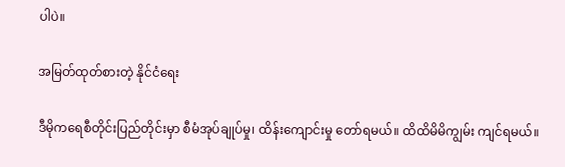ပါပဲ။

အမြတ်ထုတ်စားတဲ့ နိုင်ငံရေး

ဒီမိုကရေစီတိုင်းပြည်တိုင်းမှာ စီမံအုပ်ချုပ်မှု၊ ထိန်းကျောင်းမှု တော်ရမယ်။ ထိထိမိမိကျွမ်း ကျင်ရမယ်။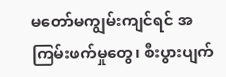မတော်မကျွမ်းကျင်ရင် အကြမ်းဖက်မှုတွေ၊ စီးပွားပျက်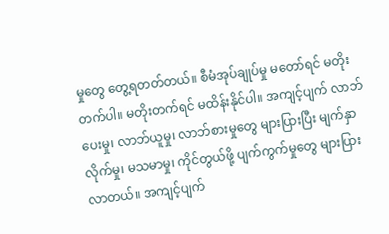မှုတွေ တွေ့ရတတ်တယ်။ စီမံအုပ်ချုပ်မှု မတော်ရင် မတိုးတက်ပါ။ မတိုးတက်ရင် မထိန်းနိုင်ပါ။ အကျင့်ပျက် လာဘ် ပေးမှု၊ လာဘ်ယူမှု၊ လာဘ်စားမှုတွေ များပြားပြီး မျက်နှာလိုက်မှု၊ မသမာမှု၊ ကိုင်တွယ်ဖို့ ပျက်ကွက်မှုတွေ များပြားလာတယ်။ အကျင့်ပျက်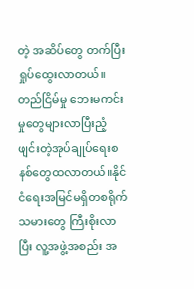တဲ့ အဆိပ်တွေ တက်ပြီး ရှုပ်ထွေးလာတယ်။ တည်ငြိမ်မှု ဘေးမကင်းမှုတွေများလာပြီးညံ့ဖျင်းတဲ့အုပ်ချုပ်ရေးစနစ်တွေထလာတယ်။နိုင်ငံရေးအမြင်မရှိတစရိုက်သမားတွေ ကြီးစိုးလာပြီး လူ့အဖွဲ့အစည်း အ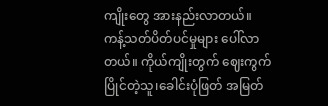ကျိုးတွေ အားနည်းလာတယ်။ ကန့်သတ်ပိတ်ပင်မှုများ ပေါ်လာတယ်။ ကိုယ်ကျိုးတွက် ဈေးကွက်ပြိုင်တဲ့သူ၊ခေါင်းပုံဖြတ် အမြတ်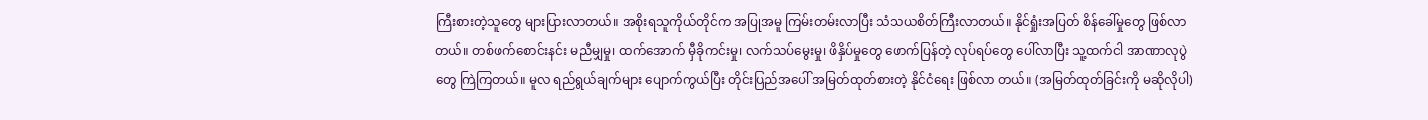ကြီးစားတဲ့သူတွေ များပြားလာတယ်။ အစိုးရသူကိုယ်တိုင်က အပြုအမူ ကြမ်းတမ်းလာပြီး သံသယစိတ်ကြီးလာတယ်။ နိုင်ရှုံးအပြတ် စိန်ခေါ်မှုတွေ ဖြစ်လာတယ်။ တစ်ဖက်စောင်းနင်း မညီမျှမှု၊ ထက်အောက် မှီခိုကင်းမှု၊ လက်သပ်မွေးမှု၊ ဖိနှိပ်မှုတွေ ဖောက်ပြန်တဲ့ လုပ်ရပ်တွေ ပေါ်လာပြီး သူ့ထက်ငါ အာဏာလုပွဲတွေ ကြဲကြတယ်။ မူလ ရည်ရွယ်ချက်များ ပျောက်ကွယ်ပြီး တိုင်းပြည်အပေါ် အမြတ်ထုတ်စားတဲ့ နိုင်ငံရေး ဖြစ်လာ တယ်။ (အမြတ်ထုတ်ခြင်းကို မဆိုလိုပါ)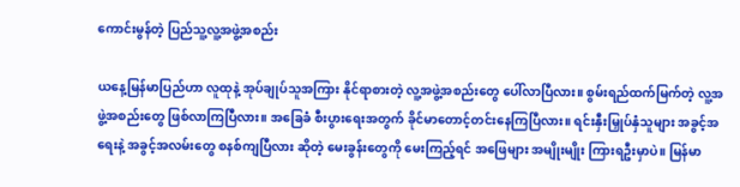ကောင်းမွန်တဲ့ ပြည်သူ့လူ့အဖွဲ့အစည်း

ယနေ့မြန်မာပြည်ဟာ လူထုနဲ့ အုပ်ချုပ်သူအကြား နိုင်ရာစားတဲ့ လူ့အဖွဲ့အစည်းတွေ ပေါ်လာပြီလား။ စွမ်းရည်ထက်မြက်တဲ့ လူ့အဖွဲ့အစည်းတွေ ဖြစ်လာကြပြီလား။ အခြေခံ စီးပွားရေးအတွက် ခိုင်မာတောင့်တင်းနေကြပြီလား။ ရင်းနှီးမြှုပ်နှံသူများ အခွင့်အရေးနဲ့ အခွင့်အလမ်းတွေ စနစ်ကျပြီလား ဆိုတဲ့ မေးခွန်းတွေကို မေးကြည့်ရင် အဖြေများ အမျိုးမျိုး ကြားရဦးမှာပဲ။ မြန်မာ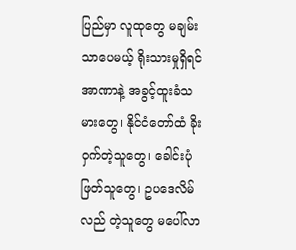ပြည်မှာ လူထုတွေ မချမ်းသာပေမယ့် ရိုးသားမှုရှိရင် အာဏာနဲ့ အခွင့်ထူးခံသမားတွေ၊ နိုင်ငံတော်ထံ ခိုးဝှက်တဲ့သူတွေ၊ ခေါင်းပုံဖြတ်သူတွေ၊ ဥပဒေလိမ်လည် တဲ့သူတွေ မပေါ်လာ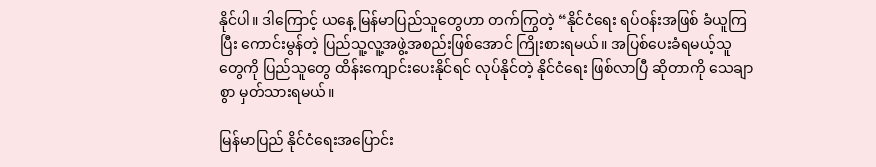နိုင်ပါ။ ဒါကြောင့် ယနေ့ မြန်မာပြည်သူတွေဟာ တက်ကြွတဲ့ “နိုင်ငံရေး ရပ်ဝန်းအဖြစ် ခံယူကြပြီး ကောင်းမွန်တဲ့ ပြည်သူ့လူ့အဖွဲ့အစည်းဖြစ်အောင် ကြိုးစားရမယ်။ အပြစ်ပေးခံရမယ့်သူတွေကို ပြည်သူတွေ ထိန်းကျောင်းပေးနိုင်ရင် လုပ်နိုင်တဲ့ နိုင်ငံရေး ဖြစ်လာပြီ ဆိုတာကို သေချာစွာ မှတ်သားရမယ်။

မြန်မာပြည် နိုင်ငံရေးအပြောင်း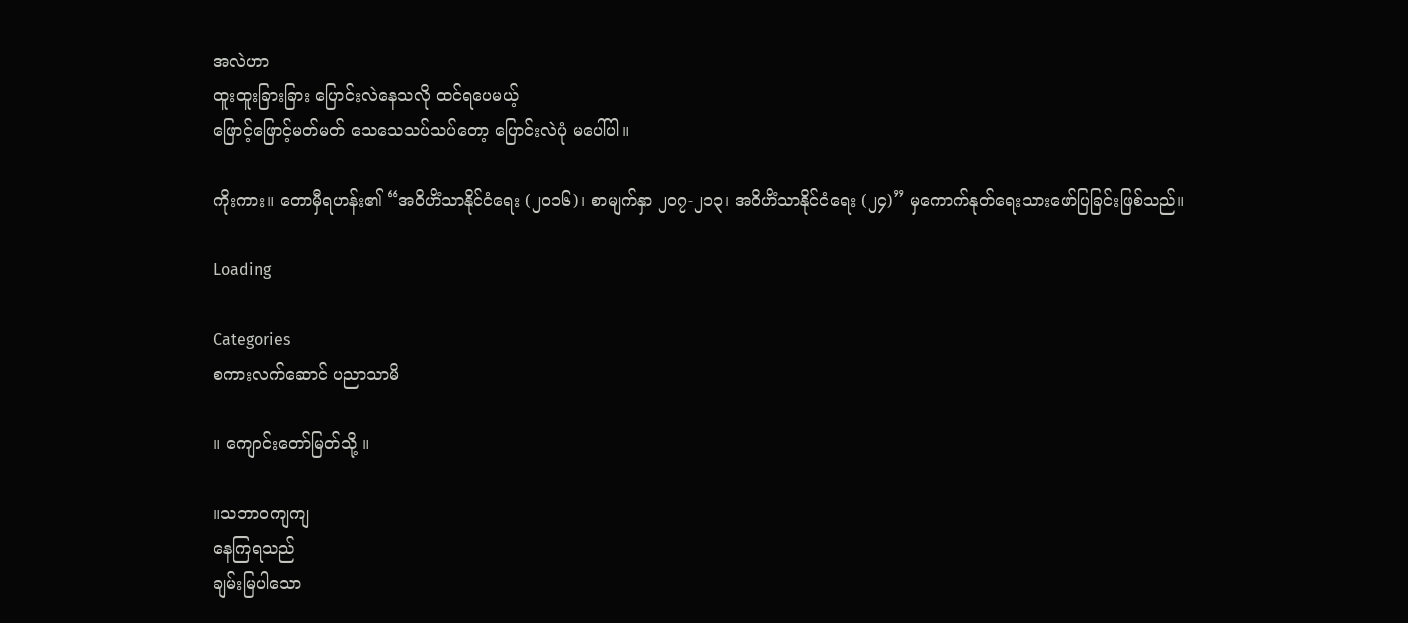အလဲဟာ
ထူးထူးခြားခြား ပြောင်းလဲနေသလို ထင်ရပေမယ့်
ဖြောင့်ဖြောင့်မတ်မတ် သေသေသပ်သပ်တော့ ပြောင်းလဲပုံ မပေါ်ပါ။

ကိုးကား။ တောမှီရဟန်း၏ “အဝိဟိံသာနိုင်ငံရေး (၂၀၁၆)၊ စာမျက်နှာ ၂၀၇-၂၁၃၊ အဝိဟိံသာနိုင်ငံရေး (၂၄)” မှကောက်နုတ်ရေးသားဖော်ပြခြင်းဖြစ်သည်။

Loading

Categories
စကားလက်ဆောင် ပညာသာမိ

။ ကျောင်းတော်မြတ်သို့ ။

။သဘာဝကျကျ
နေကြရသည်
ချမ်းမြပါသော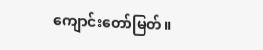ကျောင်းတော်မြတ်။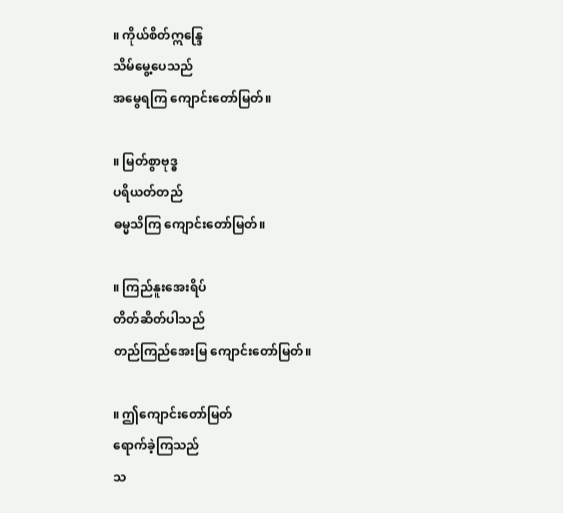။ ကိုယ်စိတ်ဣန္ဒြေ
သိမ်မွေ့ပေသည်
အမွေရကြ ကျောင်းတော်မြတ်။

။ မြတ်စွာဗုဒ္ဓ
ပရိယတ်တည်
ဓမ္မသိကြ ကျောင်းတော်မြတ်။

။ ကြည်နူးအေးရိပ်
တိတ်ဆိတ်ပါသည်
တည်ကြည်အေးမြ ကျောင်းတော်မြတ်။

။ ဤကျောင်းတော်မြတ်
ရောက်ခဲ့ကြသည်
သ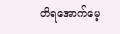တိရအောက်မေ့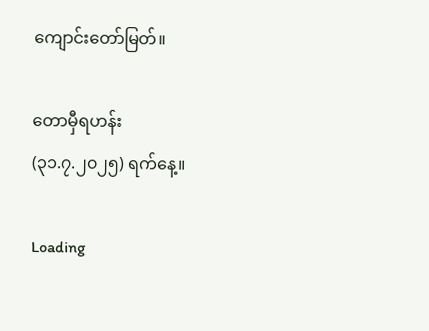ကျောင်းတော်မြတ်။

တောမှီရဟန်း
(၃၁.၇.၂၀၂၅) ရက်နေ့။

Loading